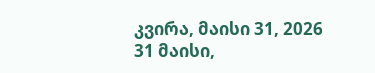კვირა, მაისი 31, 2026
31 მაისი,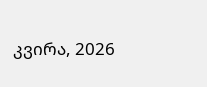კვირა, 2026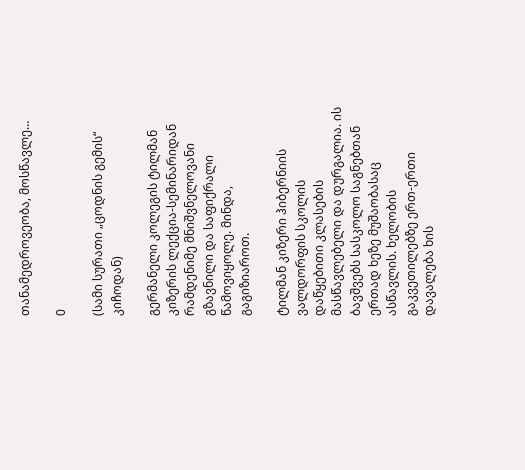თანამედროვეობა, მოსწავლე…

0

(სამი სურათი „ცოდნის გემის“ კიჩოდან)

გერმანელი კოლეგის ტილმან კიზერის ლექცია-სემინარიდან რამდენიმე მნიშვნელოვანი გზავნილი და საფიქრალი წამოვიყოლე. მინდა, გაგიზიაროთ.

ტილმან კიზერი ჰიბერნიის ვალდორფის სკოლის დაწყებითი კლასების მასწავლებელი და დურგალია. ის ბავშვებს სასკოლო საგნებთან ერთად ხეზე მუშაობასაც ასწავლის. ხელობის გაკვეთილებზე ერთ-ერთი დავალება ხის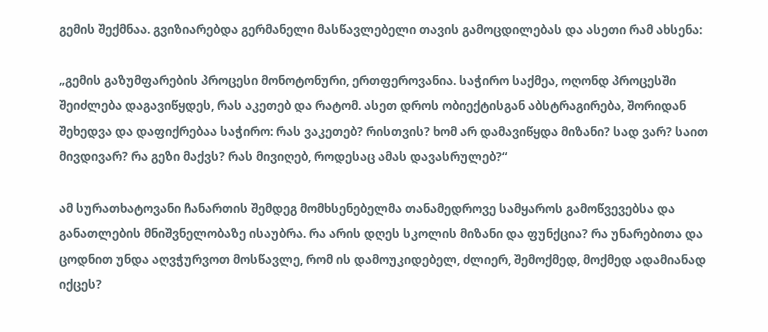გემის შექმნაა. გვიზიარებდა გერმანელი მასწავლებელი თავის გამოცდილებას და ასეთი რამ ახსენა:

„გემის გაზუმფარების პროცესი მონოტონური, ერთფეროვანია. საჭირო საქმეა, ოღონდ პროცესში შეიძლება დაგავიწყდეს, რას აკეთებ და რატომ. ასეთ დროს ობიექტისგან აბსტრაგირება, შორიდან შეხედვა და დაფიქრებაა საჭირო: რას ვაკეთებ? რისთვის? ხომ არ დამავიწყდა მიზანი? სად ვარ? საით მივდივარ? რა გეზი მაქვს? რას მივიღებ, როდესაც ამას დავასრულებ?“

ამ სურათხატოვანი ჩანართის შემდეგ მომხსენებელმა თანამედროვე სამყაროს გამოწვევებსა და განათლების მნიშვნელობაზე ისაუბრა. რა არის დღეს სკოლის მიზანი და ფუნქცია? რა უნარებითა და ცოდნით უნდა აღვჭურვოთ მოსწავლე, რომ ის დამოუკიდებელ, ძლიერ, შემოქმედ, მოქმედ ადამიანად იქცეს?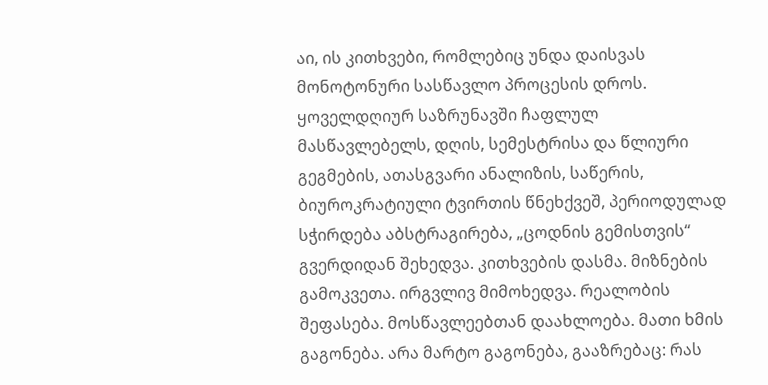აი, ის კითხვები, რომლებიც უნდა დაისვას მონოტონური სასწავლო პროცესის დროს. ყოველდღიურ საზრუნავში ჩაფლულ მასწავლებელს, დღის, სემესტრისა და წლიური გეგმების, ათასგვარი ანალიზის, საწერის, ბიუროკრატიული ტვირთის წნეხქვეშ, პერიოდულად სჭირდება აბსტრაგირება, „ცოდნის გემისთვის“ გვერდიდან შეხედვა. კითხვების დასმა. მიზნების გამოკვეთა. ირგვლივ მიმოხედვა. რეალობის შეფასება. მოსწავლეებთან დაახლოება. მათი ხმის გაგონება. არა მარტო გაგონება, გააზრებაც: რას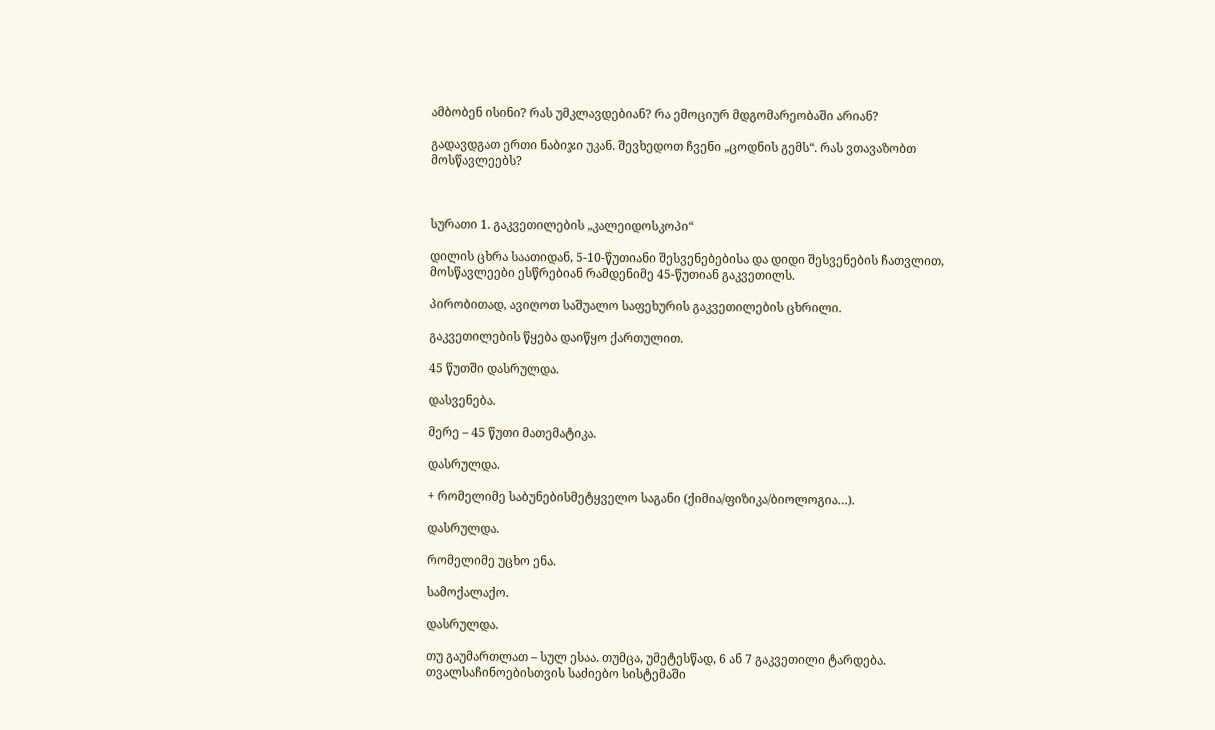ამბობენ ისინი? რას უმკლავდებიან? რა ემოციურ მდგომარეობაში არიან?

გადავდგათ ერთი ნაბიჯი უკან. შევხედოთ ჩვენი „ცოდნის გემს“. რას ვთავაზობთ მოსწავლეებს?



სურათი 1. გაკვეთილების „კალეიდოსკოპი“

დილის ცხრა საათიდან, 5-10-წუთიანი შესვენებებისა და დიდი შესვენების ჩათვლით, მოსწავლეები ესწრებიან რამდენიმე 45-წუთიან გაკვეთილს.

პირობითად, ავიღოთ საშუალო საფეხურის გაკვეთილების ცხრილი.

გაკვეთილების წყება დაიწყო ქართულით.

45 წუთში დასრულდა.

დასვენება.

მერე – 45 წუთი მათემატიკა.

დასრულდა.

+ რომელიმე საბუნებისმეტყველო საგანი (ქიმია/ფიზიკა/ბიოლოგია…).

დასრულდა.

რომელიმე უცხო ენა.

სამოქალაქო.

დასრულდა.

თუ გაუმართლათ – სულ ესაა. თუმცა, უმეტესწად, 6 ან 7 გაკვეთილი ტარდება. თვალსაჩინოებისთვის საძიებო სისტემაში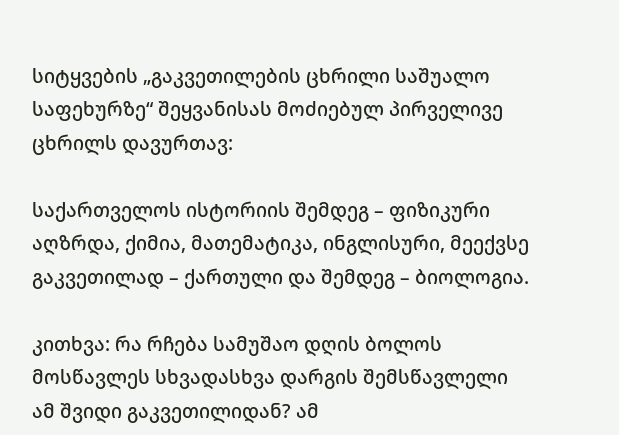სიტყვების „გაკვეთილების ცხრილი საშუალო საფეხურზე“ შეყვანისას მოძიებულ პირველივე ცხრილს დავურთავ:

საქართველოს ისტორიის შემდეგ – ფიზიკური აღზრდა, ქიმია, მათემატიკა, ინგლისური, მეექვსე გაკვეთილად – ქართული და შემდეგ – ბიოლოგია.

კითხვა: რა რჩება სამუშაო დღის ბოლოს მოსწავლეს სხვადასხვა დარგის შემსწავლელი ამ შვიდი გაკვეთილიდან? ამ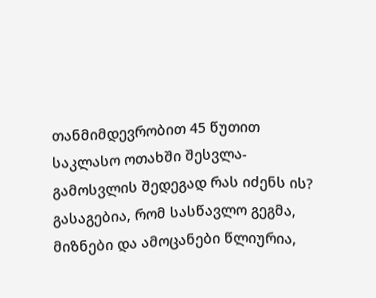თანმიმდევრობით 45 წუთით საკლასო ოთახში შესვლა-გამოსვლის შედეგად რას იძენს ის? გასაგებია, რომ სასწავლო გეგმა, მიზნები და ამოცანები წლიურია,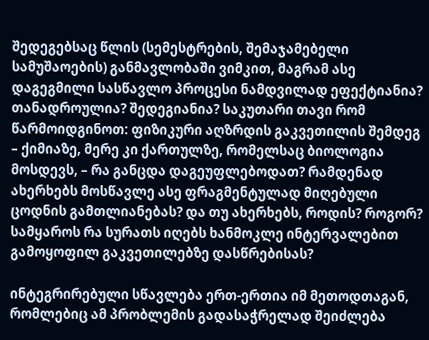შედეგებსაც წლის (სემესტრების, შემაჯამებელი სამუშაოების) განმავლობაში ვიმკით, მაგრამ ასე დაგეგმილი სასწავლო პროცესი ნამდვილად ეფექტიანია? თანადროულია? შედეგიანია? საკუთარი თავი რომ წარმოიდგინოთ: ფიზიკური აღზრდის გაკვეთილის შემდეგ – ქიმიაზე, მერე კი ქართულზე, რომელსაც ბიოლოგია მოსდევს, – რა განცდა დაგეუფლებოდათ? რამდენად ახერხებს მოსწავლე ასე ფრაგმენტულად მიღებული ცოდნის გამთლიანებას? და თუ ახერხებს, როდის? როგორ? სამყაროს რა სურათს იღებს ხანმოკლე ინტერვალებით გამოყოფილ გაკვეთილებზე დასწრებისას?

ინტეგრირებული სწავლება ერთ-ერთია იმ მეთოდთაგან, რომლებიც ამ პრობლემის გადასაჭრელად შეიძლება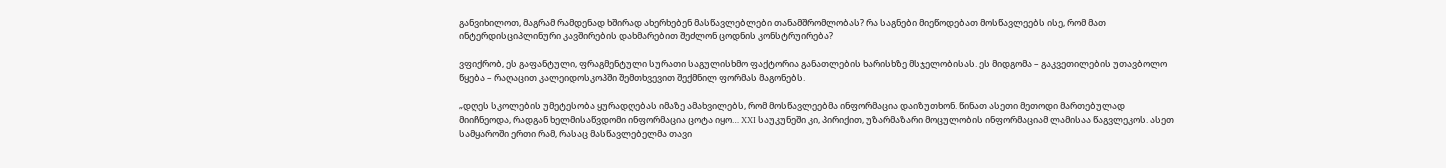განვიხილოთ, მაგრამ რამდენად ხშირად ახერხებენ მასწავლებლები თანამშრომლობას? რა საგნები მიეწოდებათ მოსწავლეებს ისე, რომ მათ ინტერდისციპლინური კავშირების დახმარებით შეძლონ ცოდნის კონსტრუირება?

ვფიქრობ, ეს გაფანტული, ფრაგმენტული სურათი საგულისხმო ფაქტორია განათლების ხარისხზე მსჯელობისას. ეს მიდგომა – გაკვეთილების უთავბოლო წყება – რაღაცით კალეიდოსკოპში შემთხვევით შექმნილ ფორმას მაგონებს.

„დღეს სკოლების უმეტესობა ყურადღებას იმაზე ამახვილებს, რომ მოსწავლეებმა ინფორმაცია დაიზუთხონ. წინათ ასეთი მეთოდი მართებულად მიიჩნეოდა, რადგან ხელმისაწვდომი ინფორმაცია ცოტა იყო… XXI საუკუნეში კი, პირიქით, უზარმაზარი მოცულობის ინფორმაციამ ლამისაა წაგვლეკოს. ასეთ სამყაროში ერთი რამ, რასაც მასწავლებელმა თავი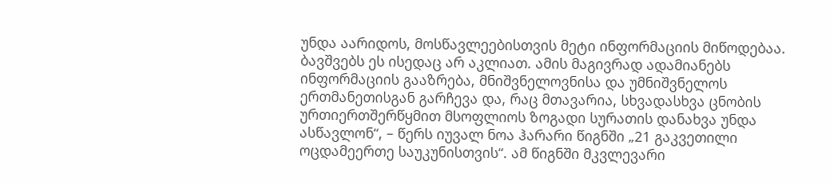უნდა აარიდოს, მოსწავლეებისთვის მეტი ინფორმაციის მიწოდებაა. ბავშვებს ეს ისედაც არ აკლიათ. ამის მაგივრად ადამიანებს ინფორმაციის გააზრება, მნიშვნელოვნისა და უმნიშვნელოს ერთმანეთისგან გარჩევა და, რაც მთავარია, სხვადასხვა ცნობის ურთიერთშერწყმით მსოფლიოს ზოგადი სურათის დანახვა უნდა ასწავლონ“, – წერს იუვალ ნოა ჰარარი წიგნში „21 გაკვეთილი ოცდამეერთე საუკუნისთვის“. ამ წიგნში მკვლევარი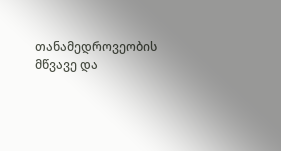თანამედროვეობის მწვავე და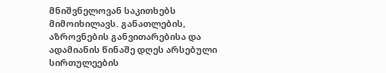მნიშვნელოვან საკითხებს მიმოიხილავს. განათლების, აზროვნების განვითარებისა და ადამიანის წინაშე დღეს არსებული სირთულეების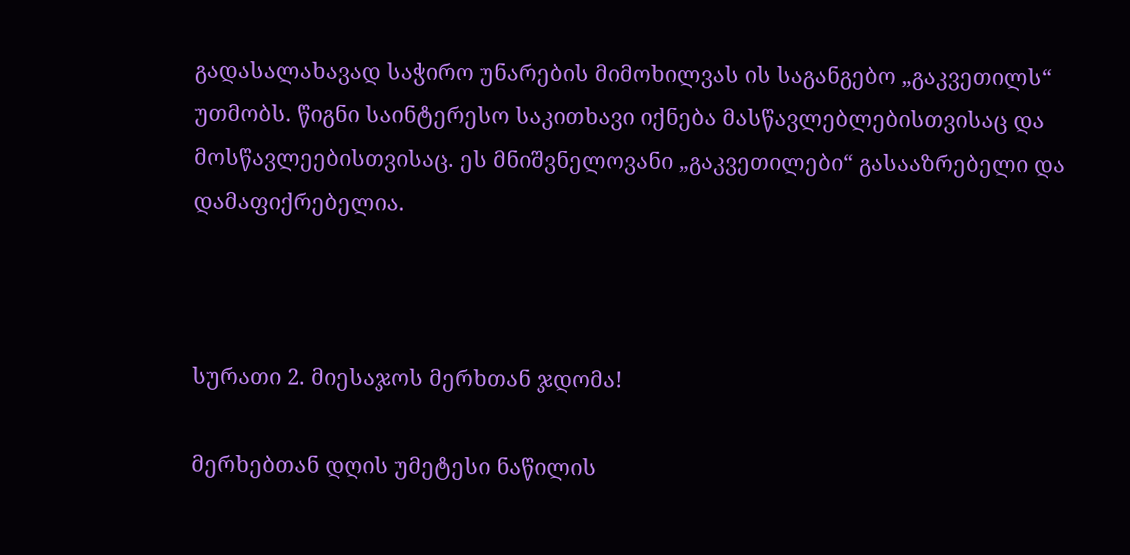გადასალახავად საჭირო უნარების მიმოხილვას ის საგანგებო „გაკვეთილს“ უთმობს. წიგნი საინტერესო საკითხავი იქნება მასწავლებლებისთვისაც და მოსწავლეებისთვისაც. ეს მნიშვნელოვანი „გაკვეთილები“ გასააზრებელი და დამაფიქრებელია.



სურათი 2. მიესაჯოს მერხთან ჯდომა!

მერხებთან დღის უმეტესი ნაწილის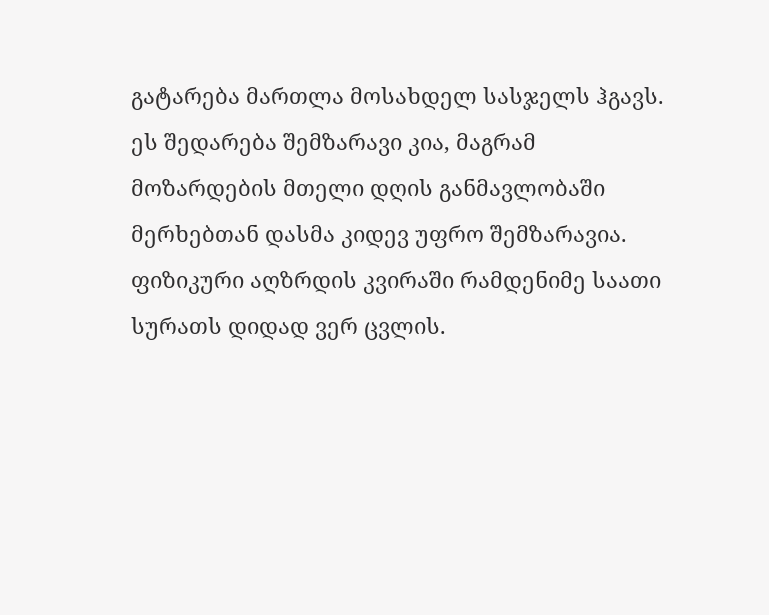გატარება მართლა მოსახდელ სასჯელს ჰგავს. ეს შედარება შემზარავი კია, მაგრამ მოზარდების მთელი დღის განმავლობაში მერხებთან დასმა კიდევ უფრო შემზარავია. ფიზიკური აღზრდის კვირაში რამდენიმე საათი სურათს დიდად ვერ ცვლის.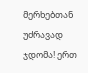მერხებთან უძრავად ჯდომა! ერთ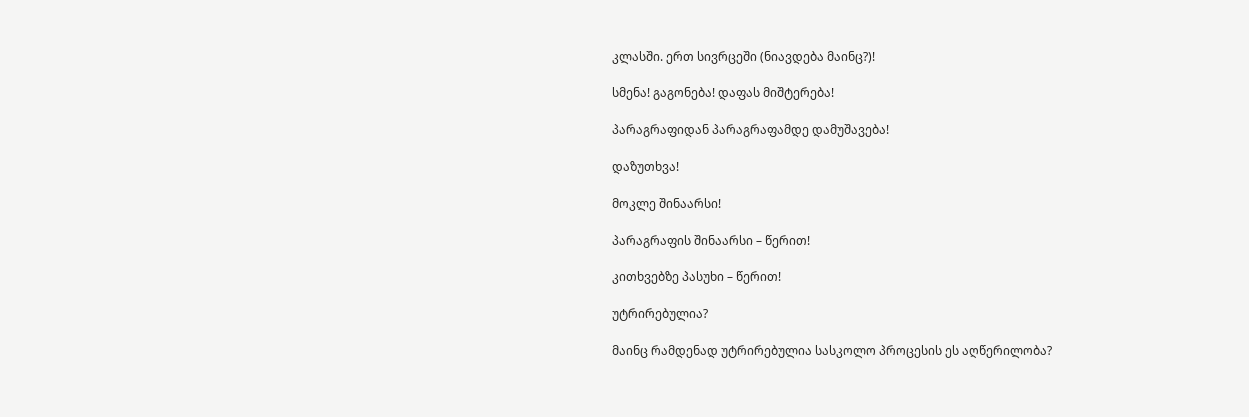კლასში. ერთ სივრცეში (ნიავდება მაინც?)!

სმენა! გაგონება! დაფას მიშტერება!

პარაგრაფიდან პარაგრაფამდე დამუშავება!

დაზუთხვა!

მოკლე შინაარსი!

პარაგრაფის შინაარსი – წერით!

კითხვებზე პასუხი – წერით!

უტრირებულია?

მაინც რამდენად უტრირებულია სასკოლო პროცესის ეს აღწერილობა?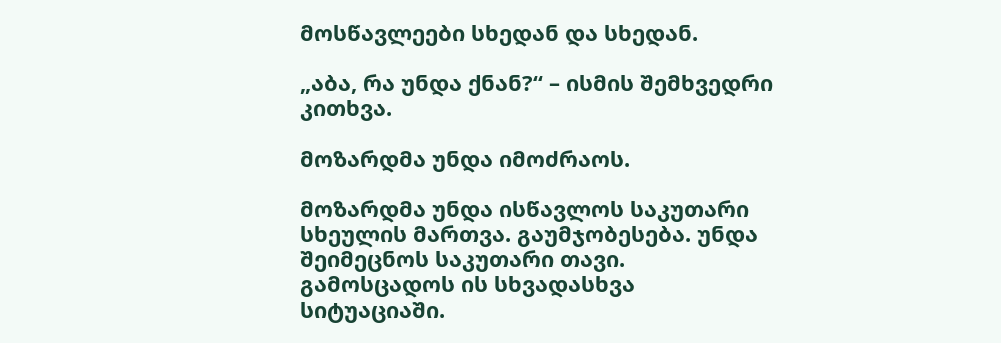მოსწავლეები სხედან და სხედან.

„აბა, რა უნდა ქნან?“ – ისმის შემხვედრი კითხვა.

მოზარდმა უნდა იმოძრაოს.

მოზარდმა უნდა ისწავლოს საკუთარი სხეულის მართვა. გაუმჯობესება. უნდა შეიმეცნოს საკუთარი თავი. გამოსცადოს ის სხვადასხვა სიტუაციაში.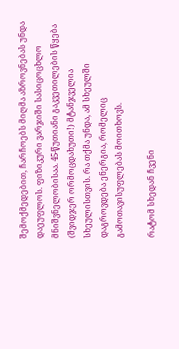შემოქმედებით, ჩარჩოებს მიღმა აზროვნებას უნდა დაეუფლოს. ფიზიკური ვარჯიში სასიცოცხლო მნიშვნელობისაა. 45-წუთიანი გაკვეთილების წყება (შვიდჯერ ორმოცდახუთი!) მტანჯველია სხეულისთვის. რა თქმა უნდა, ამ სხეულში დაგროვდება ენერგია, რომელიც გამოთავისუფლებას მოითხოვს.

რატომ სხედან ჩვენი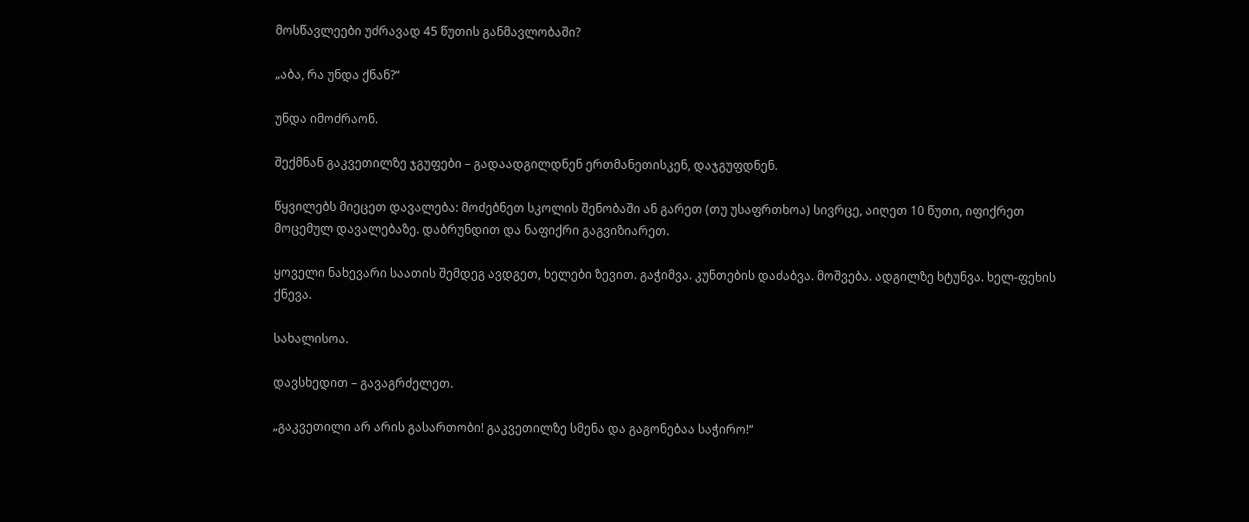მოსწავლეები უძრავად 45 წუთის განმავლობაში?

„აბა, რა უნდა ქნან?“

უნდა იმოძრაონ.

შექმნან გაკვეთილზე ჯგუფები – გადაადგილდნენ ერთმანეთისკენ, დაჯგუფდნენ.

წყვილებს მიეცეთ დავალება: მოძებნეთ სკოლის შენობაში ან გარეთ (თუ უსაფრთხოა) სივრცე, აიღეთ 10 წუთი, იფიქრეთ მოცემულ დავალებაზე. დაბრუნდით და ნაფიქრი გაგვიზიარეთ.

ყოველი ნახევარი საათის შემდეგ ავდგეთ, ხელები ზევით. გაჭიმვა. კუნთების დაძაბვა. მოშვება. ადგილზე ხტუნვა. ხელ-ფეხის ქნევა.

სახალისოა.

დავსხედით – გავაგრძელეთ.

„გაკვეთილი არ არის გასართობი! გაკვეთილზე სმენა და გაგონებაა საჭირო!“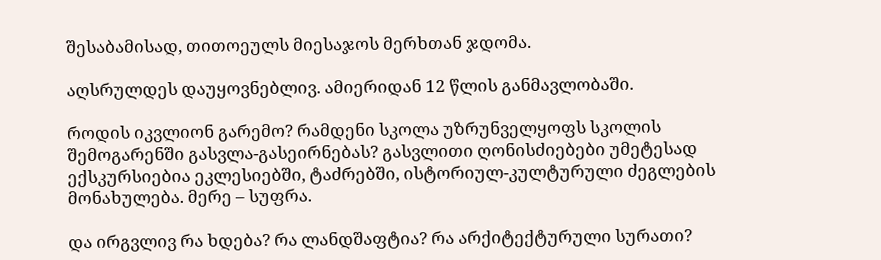შესაბამისად, თითოეულს მიესაჯოს მერხთან ჯდომა.

აღსრულდეს დაუყოვნებლივ. ამიერიდან 12 წლის განმავლობაში.

როდის იკვლიონ გარემო? რამდენი სკოლა უზრუნველყოფს სკოლის შემოგარენში გასვლა-გასეირნებას? გასვლითი ღონისძიებები უმეტესად ექსკურსიებია ეკლესიებში, ტაძრებში, ისტორიულ-კულტურული ძეგლების მონახულება. მერე – სუფრა.

და ირგვლივ რა ხდება? რა ლანდშაფტია? რა არქიტექტურული სურათი?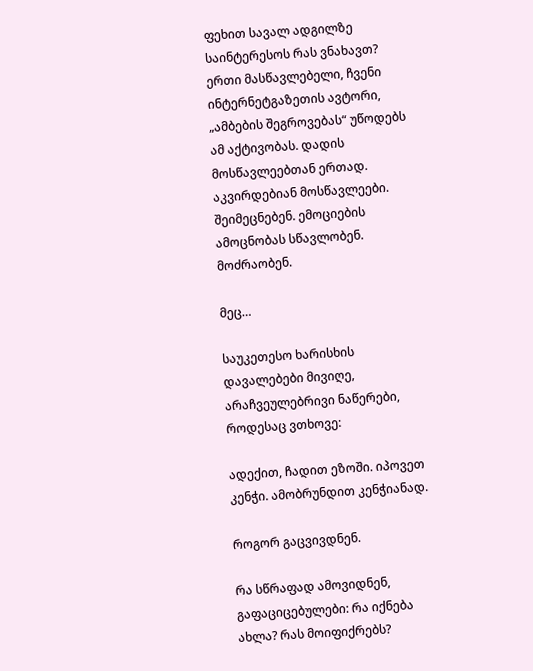ფეხით სავალ ადგილზე საინტერესოს რას ვნახავთ? ერთი მასწავლებელი, ჩვენი ინტერნეტგაზეთის ავტორი, „ამბების შეგროვებას“ უწოდებს ამ აქტივობას. დადის მოსწავლეებთან ერთად. აკვირდებიან მოსწავლეები. შეიმეცნებენ. ემოციების ამოცნობას სწავლობენ. მოძრაობენ.

მეც…

საუკეთესო ხარისხის დავალებები მივიღე, არაჩვეულებრივი ნაწერები, როდესაც ვთხოვე:

ადექით, ჩადით ეზოში. იპოვეთ კენჭი. ამობრუნდით კენჭიანად.

როგორ გაცვივდნენ.

რა სწრაფად ამოვიდნენ, გაფაციცებულები: რა იქნება ახლა? რას მოიფიქრებს?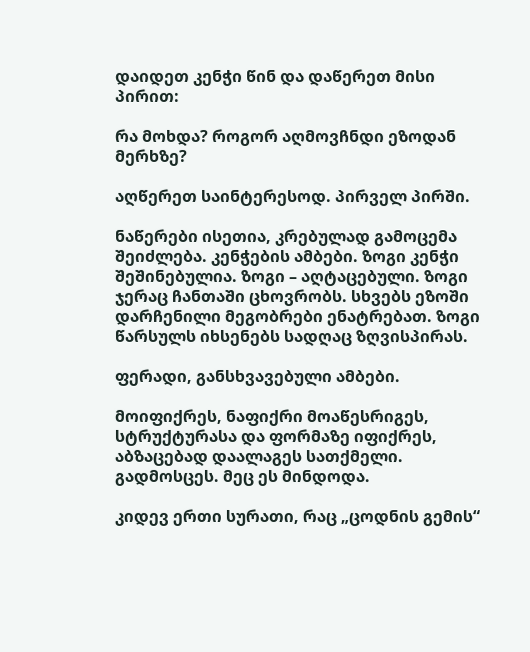დაიდეთ კენჭი წინ და დაწერეთ მისი პირით:

რა მოხდა? როგორ აღმოვჩნდი ეზოდან მერხზე?

აღწერეთ საინტერესოდ. პირველ პირში.

ნაწერები ისეთია, კრებულად გამოცემა შეიძლება. კენჭების ამბები. ზოგი კენჭი შეშინებულია. ზოგი – აღტაცებული. ზოგი ჯერაც ჩანთაში ცხოვრობს. სხვებს ეზოში დარჩენილი მეგობრები ენატრებათ. ზოგი წარსულს იხსენებს სადღაც ზღვისპირას.

ფერადი, განსხვავებული ამბები.

მოიფიქრეს, ნაფიქრი მოაწესრიგეს, სტრუქტურასა და ფორმაზე იფიქრეს, აბზაცებად დაალაგეს სათქმელი. გადმოსცეს. მეც ეს მინდოდა.

კიდევ ერთი სურათი, რაც „ცოდნის გემის“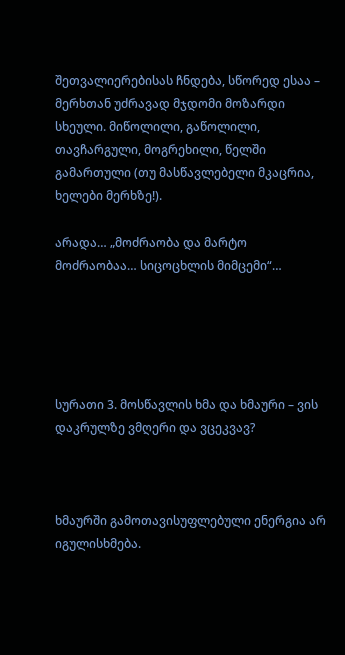შეთვალიერებისას ჩნდება, სწორედ ესაა – მერხთან უძრავად მჯდომი მოზარდი სხეული. მიწოლილი, გაწოლილი, თავჩარგული, მოგრეხილი, წელში გამართული (თუ მასწავლებელი მკაცრია, ხელები მერხზე!).

არადა… „მოძრაობა და მარტო მოძრაობაა… სიცოცხლის მიმცემი“…





სურათი 3. მოსწავლის ხმა და ხმაური – ვის დაკრულზე ვმღერი და ვცეკვავ?



ხმაურში გამოთავისუფლებული ენერგია არ იგულისხმება.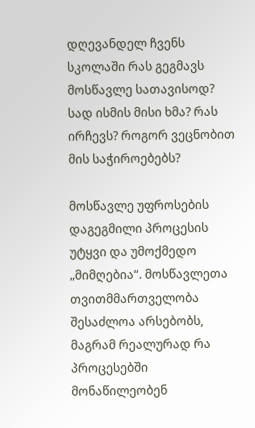დღევანდელ ჩვენს სკოლაში რას გეგმავს მოსწავლე სათავისოდ? სად ისმის მისი ხმა? რას ირჩევს? როგორ ვეცნობით მის საჭიროებებს?

მოსწავლე უფროსების დაგეგმილი პროცესის უტყვი და უმოქმედო „მიმღებია“. მოსწავლეთა თვითმმართველობა შესაძლოა არსებობს, მაგრამ რეალურად რა პროცესებში მონაწილეობენ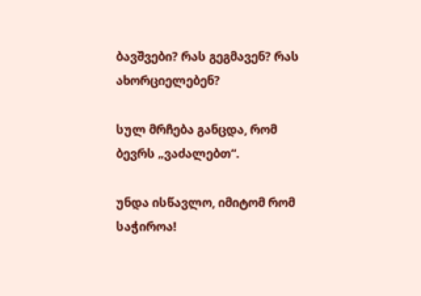ბავშვები? რას გეგმავენ? რას ახორციელებენ?

სულ მრჩება განცდა, რომ ბევრს „ვაძალებთ“.

უნდა ისწავლო, იმიტომ რომ საჭიროა!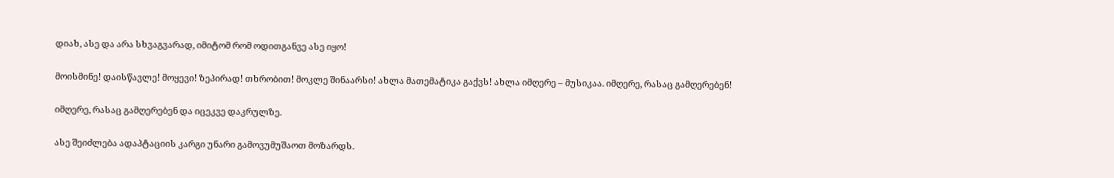დიახ, ასე და არა სხვაგვარად, იმიტომ რომ ოდითგანვე ასე იყო!

მოისმინე! დაისწავლე! მოყევი! ზეპირად! თხრობით! მოკლე შინაარსი! ახლა მათემატიკა გაქვს! ახლა იმღერე – მუსიკაა. იმღერე, რასაც გამღერებენ!

იმღერე, რასაც გამღერებენ და იცეკვე დაკრულზე.

ასე შეიძლება ადაპტაციის კარგი უნარი გამოვუმუშაოთ მოზარდს.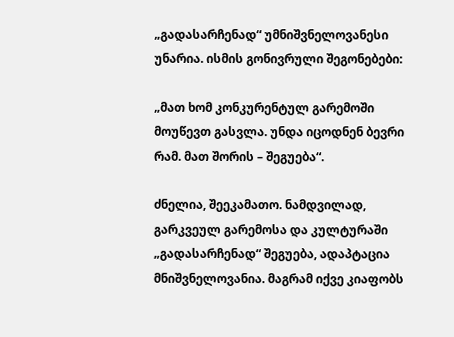„გადასარჩენად“ უმნიშვნელოვანესი უნარია. ისმის გონივრული შეგონებები:

„მათ ხომ კონკურენტულ გარემოში მოუწევთ გასვლა. უნდა იცოდნენ ბევრი რამ. მათ შორის – შეგუება“.

ძნელია, შეეკამათო. ნამდვილად, გარკვეულ გარემოსა და კულტურაში „გადასარჩენად“ შეგუება, ადაპტაცია მნიშვნელოვანია. მაგრამ იქვე კიაფობს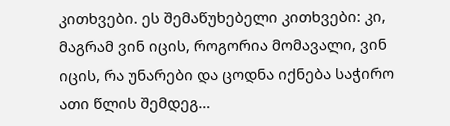კითხვები. ეს შემაწუხებელი კითხვები: კი, მაგრამ ვინ იცის, როგორია მომავალი, ვინ იცის, რა უნარები და ცოდნა იქნება საჭირო ათი წლის შემდეგ…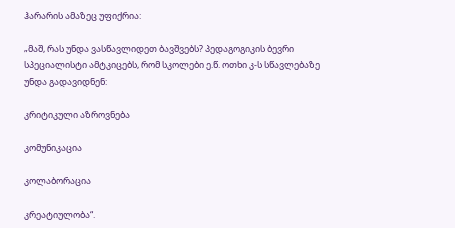ჰარარის ამაზეც უფიქრია:

„მაშ, რას უნდა ვასწავლიდეთ ბავშვებს? პედაგოგიკის ბევრი სპეციალისტი ამტკიცებს, რომ სკოლები ე.წ. ოთხი კ-ს სწავლებაზე უნდა გადავიდნენ:

კრიტიკული აზროვნება

კომუნიკაცია

კოლაბორაცია

კრეატიულობა“.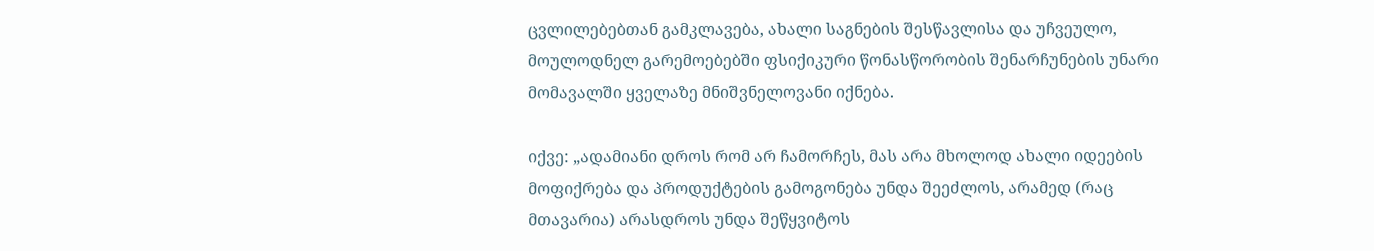ცვლილებებთან გამკლავება, ახალი საგნების შესწავლისა და უჩვეულო, მოულოდნელ გარემოებებში ფსიქიკური წონასწორობის შენარჩუნების უნარი მომავალში ყველაზე მნიშვნელოვანი იქნება.

იქვე: „ადამიანი დროს რომ არ ჩამორჩეს, მას არა მხოლოდ ახალი იდეების მოფიქრება და პროდუქტების გამოგონება უნდა შეეძლოს, არამედ (რაც მთავარია) არასდროს უნდა შეწყვიტოს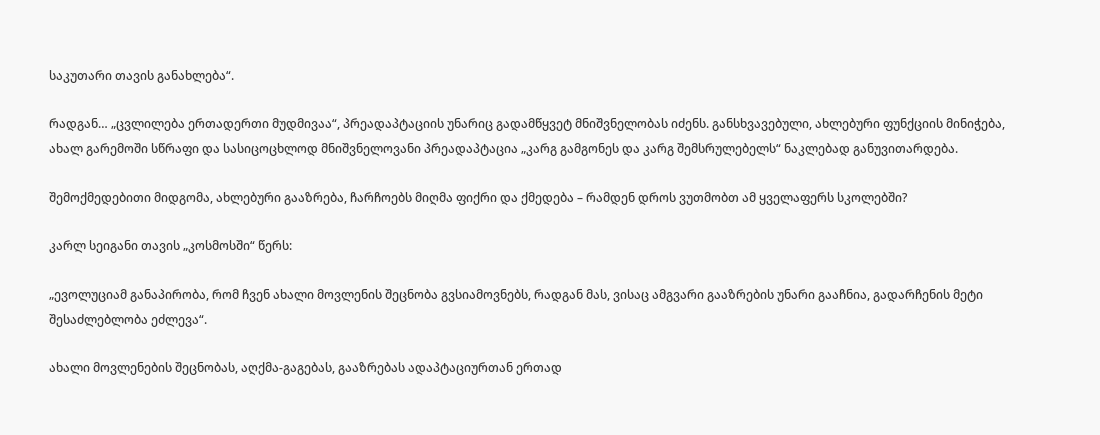საკუთარი თავის განახლება“.

რადგან… „ცვლილება ერთადერთი მუდმივაა“, პრეადაპტაციის უნარიც გადამწყვეტ მნიშვნელობას იძენს. განსხვავებული, ახლებური ფუნქციის მინიჭება, ახალ გარემოში სწრაფი და სასიცოცხლოდ მნიშვნელოვანი პრეადაპტაცია „კარგ გამგონეს და კარგ შემსრულებელს“ ნაკლებად განუვითარდება.

შემოქმედებითი მიდგომა, ახლებური გააზრება, ჩარჩოებს მიღმა ფიქრი და ქმედება – რამდენ დროს ვუთმობთ ამ ყველაფერს სკოლებში?

კარლ სეიგანი თავის „კოსმოსში“ წერს:

„ევოლუციამ განაპირობა, რომ ჩვენ ახალი მოვლენის შეცნობა გვსიამოვნებს, რადგან მას, ვისაც ამგვარი გააზრების უნარი გააჩნია, გადარჩენის მეტი შესაძლებლობა ეძლევა“.

ახალი მოვლენების შეცნობას, აღქმა-გაგებას, გააზრებას ადაპტაციურთან ერთად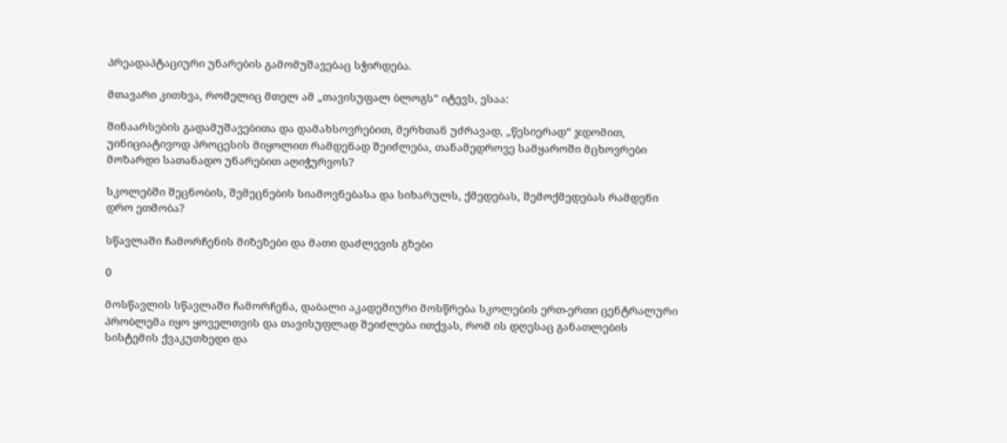პრეადაპტაციური უნარების გამომუშავებაც სჭირდება.

მთავარი კითხვა, რომელიც მთელ ამ „თავისუფალ ბლოგს“ იტევს, ესაა:

შინაარსების გადამუშავებითა და დამახსოვრებით, მერხთან უძრავად, „წესიერად“ ჯდომით, უინიციატივოდ პროცესის მიყოლით რამდენად შეიძლება, თანამედროვე სამყაროში მცხოვრები მოზარდი სათანადო უნარებით აღიჭურვოს?

სკოლებში შეცნობის, შემეცნების სიამოვნებასა და სიხარულს, ქმედებას, შემოქმედებას რამდენი დრო ეთმობა?

სწავლაში ჩამორჩენის მიზეზები და მათი დაძლევის გზები

0

მოსწავლის სწავლაში ჩამორჩენა, დაბალი აკადემიური მოსწრება სკოლების ერთ-ერთი ცენტრალური პრობლემა იყო ყოველთვის და თავისუფლად შეიძლება ითქვას, რომ ის დღესაც განათლების სისტემის ქვაკუთხედი და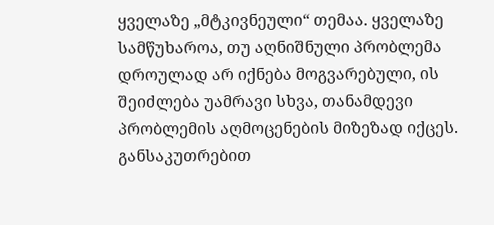ყველაზე „მტკივნეული“ თემაა. ყველაზე სამწუხაროა, თუ აღნიშნული პრობლემა დროულად არ იქნება მოგვარებული, ის შეიძლება უამრავი სხვა, თანამდევი პრობლემის აღმოცენების მიზეზად იქცეს. განსაკუთრებით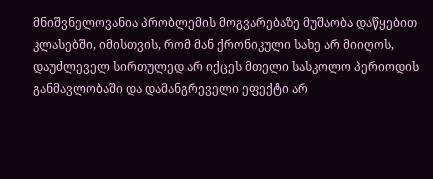მნიშვნელოვანია პრობლემის მოგვარებაზე მუშაობა დაწყებით კლასებში, იმისთვის, რომ მან ქრონიკული სახე არ მიიღოს, დაუძლეველ სირთულედ არ იქცეს მთელი სასკოლო პერიოდის განმავლობაში და დამანგრეველი ეფექტი არ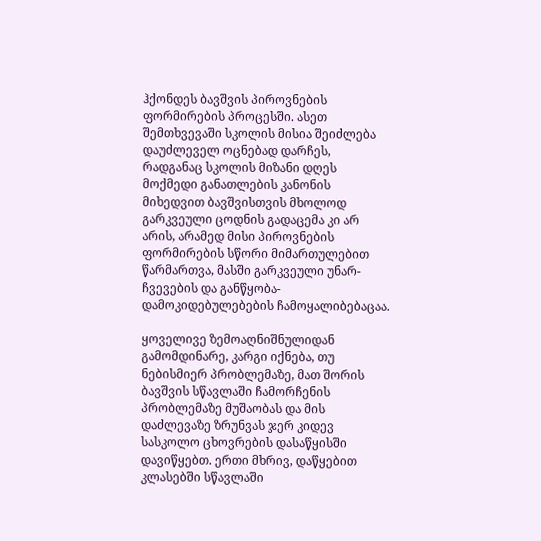ჰქონდეს ბავშვის პიროვნების ფორმირების პროცესში. ასეთ შემთხვევაში სკოლის მისია შეიძლება დაუძლეველ ოცნებად დარჩეს, რადგანაც სკოლის მიზანი დღეს მოქმედი განათლების კანონის მიხედვით ბავშვისთვის მხოლოდ გარკვეული ცოდნის გადაცემა კი არ არის, არამედ მისი პიროვნების ფორმირების სწორი მიმართულებით წარმართვა, მასში გარკვეული უნარ-ჩვევების და განწყობა-დამოკიდებულებების ჩამოყალიბებაცაა.

ყოველივე ზემოაღნიშნულიდან გამომდინარე, კარგი იქნება, თუ ნებისმიერ პრობლემაზე, მათ შორის ბავშვის სწავლაში ჩამორჩენის პრობლემაზე მუშაობას და მის დაძლევაზე ზრუნვას ჯერ კიდევ სასკოლო ცხოვრების დასაწყისში დავიწყებთ. ერთი მხრივ, დაწყებით კლასებში სწავლაში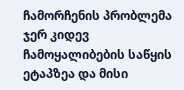ჩამორჩენის პრობლემა ჯერ კიდევ ჩამოყალიბების საწყის ეტაპზეა და მისი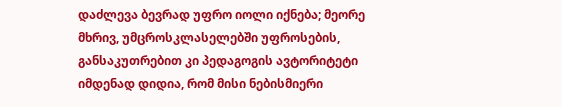დაძლევა ბევრად უფრო იოლი იქნება; მეორე მხრივ, უმცროსკლასელებში უფროსების, განსაკუთრებით კი პედაგოგის ავტორიტეტი იმდენად დიდია, რომ მისი ნებისმიერი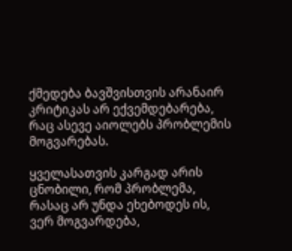ქმედება ბავშვისთვის არანაირ კრიტიკას არ ექვემდებარება, რაც ასევე აიოლებს პრობლემის მოგვარებას.

ყველასათვის კარგად არის ცნობილი, რომ პრობლემა, რასაც არ უნდა ეხებოდეს ის, ვერ მოგვარდება,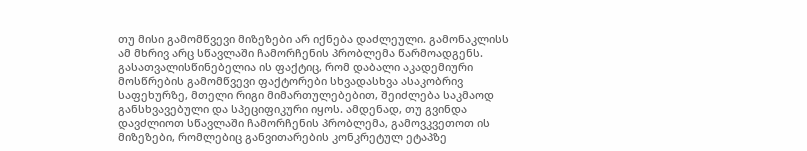თუ მისი გამომწვევი მიზეზები არ იქნება დაძლეული. გამონაკლისს ამ მხრივ არც სწავლაში ჩამორჩენის პრობლემა წარმოადგენს. გასათვალისწინებელია ის ფაქტიც, რომ დაბალი აკადემიური მოსწრების გამომწვევი ფაქტორები სხვადასხვა ასაკობრივ საფეხურზე, მთელი რიგი მიმართულებებით, შეიძლება საკმაოდ განსხვავებული და სპეციფიკური იყოს. ამდენად, თუ გვინდა დავძლიოთ სწავლაში ჩამორჩენის პრობლემა, გამოვკვეთოთ ის მიზეზები, რომლებიც განვითარების კონკრეტულ ეტაპზე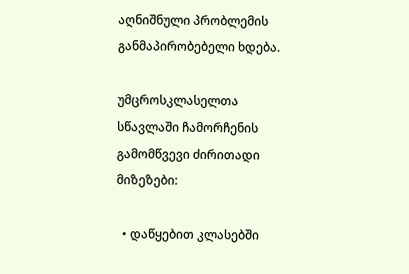აღნიშნული პრობლემის განმაპირობებელი ხდება.

უმცროსკლასელთა სწავლაში ჩამორჩენის გამომწვევი ძირითადი მიზეზები:

  • დაწყებით კლასებში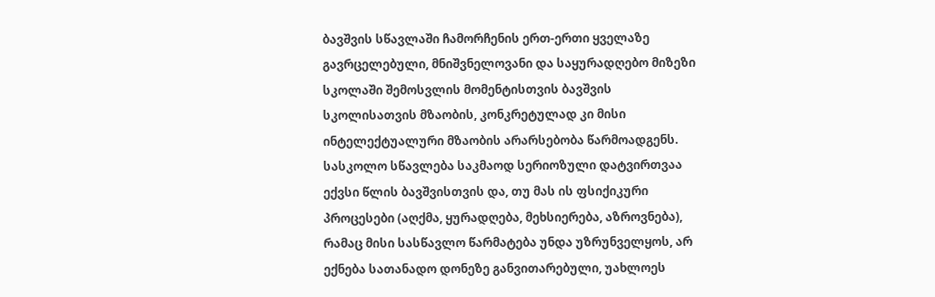ბავშვის სწავლაში ჩამორჩენის ერთ-ერთი ყველაზე გავრცელებული, მნიშვნელოვანი და საყურადღებო მიზეზი სკოლაში შემოსვლის მომენტისთვის ბავშვის სკოლისათვის მზაობის, კონკრეტულად კი მისი ინტელექტუალური მზაობის არარსებობა წარმოადგენს. სასკოლო სწავლება საკმაოდ სერიოზული დატვირთვაა ექვსი წლის ბავშვისთვის და, თუ მას ის ფსიქიკური პროცესები (აღქმა, ყურადღება, მეხსიერება, აზროვნება), რამაც მისი სასწავლო წარმატება უნდა უზრუნველყოს, არ ექნება სათანადო დონეზე განვითარებული, უახლოეს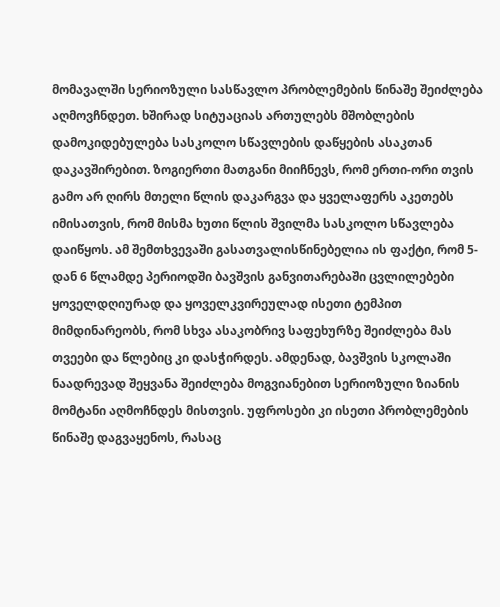მომავალში სერიოზული სასწავლო პრობლემების წინაშე შეიძლება აღმოვჩნდეთ. ხშირად სიტუაციას ართულებს მშობლების დამოკიდებულება სასკოლო სწავლების დაწყების ასაკთან დაკავშირებით. ზოგიერთი მათგანი მიიჩნევს, რომ ერთი-ორი თვის გამო არ ღირს მთელი წლის დაკარგვა და ყველაფერს აკეთებს იმისათვის, რომ მისმა ხუთი წლის შვილმა სასკოლო სწავლება დაიწყოს. ამ შემთხვევაში გასათვალისწინებელია ის ფაქტი, რომ 5-დან 6 წლამდე პერიოდში ბავშვის განვითარებაში ცვლილებები ყოველდღიურად და ყოველკვირეულად ისეთი ტემპით მიმდინარეობს, რომ სხვა ასაკობრივ საფეხურზე შეიძლება მას თვეები და წლებიც კი დასჭირდეს. ამდენად, ბავშვის სკოლაში ნაადრევად შეყვანა შეიძლება მოგვიანებით სერიოზული ზიანის მომტანი აღმოჩნდეს მისთვის. უფროსები კი ისეთი პრობლემების წინაშე დაგვაყენოს, რასაც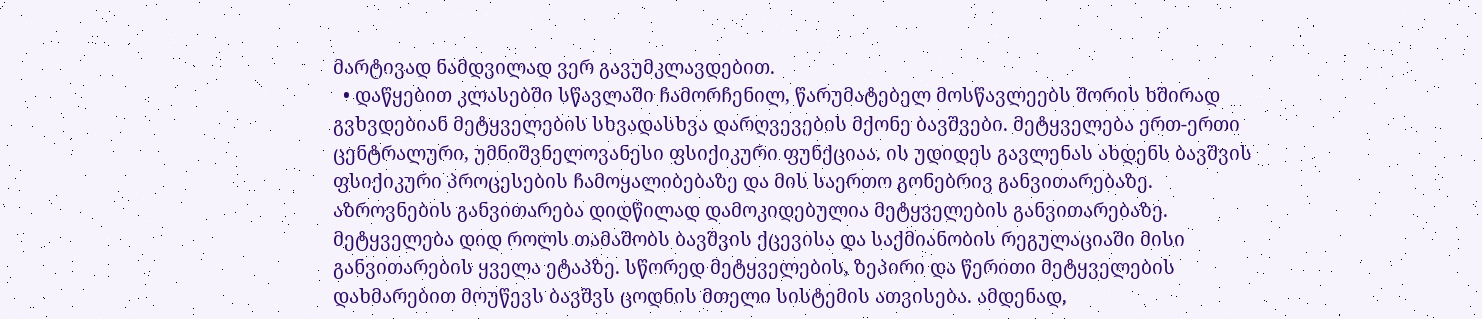მარტივად ნამდვილად ვერ გავუმკლავდებით.
  • დაწყებით კლასებში სწავლაში ჩამორჩენილ, წარუმატებელ მოსწავლეებს შორის ხშირად გვხვდებიან მეტყველების სხვადასხვა დარღვევების მქონე ბავშვები. მეტყველება ერთ-ერთი ცენტრალური, უმნიშვნელოვანესი ფსიქიკური ფუნქციაა. ის უდიდეს გავლენას ახდენს ბავშვის ფსიქიკური პროცესების ჩამოყალიბებაზე და მის საერთო გონებრივ განვითარებაზე. აზროვნების განვითარება დიდწილად დამოკიდებულია მეტყველების განვითარებაზე. მეტყველება დიდ როლს თამაშობს ბავშვის ქცევისა და საქმიანობის რეგულაციაში მისი განვითარების ყველა ეტაპზე. სწორედ მეტყველების, ზეპირი და წერითი მეტყველების დახმარებით მოუწევს ბავშვს ცოდნის მთელი სისტემის ათვისება. ამდენად,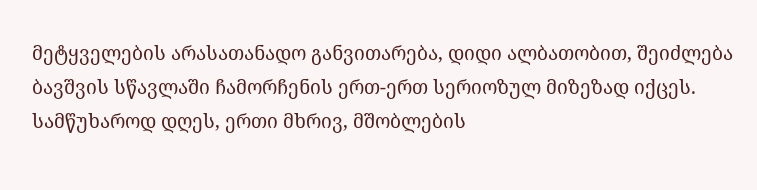მეტყველების არასათანადო განვითარება, დიდი ალბათობით, შეიძლება ბავშვის სწავლაში ჩამორჩენის ერთ-ერთ სერიოზულ მიზეზად იქცეს. სამწუხაროდ დღეს, ერთი მხრივ, მშობლების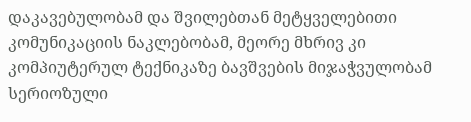დაკავებულობამ და შვილებთან მეტყველებითი კომუნიკაციის ნაკლებობამ, მეორე მხრივ კი კომპიუტერულ ტექნიკაზე ბავშვების მიჯაჭვულობამ სერიოზული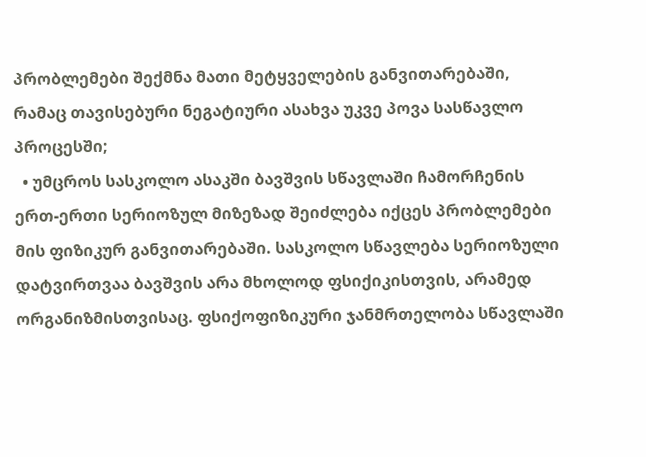პრობლემები შექმნა მათი მეტყველების განვითარებაში, რამაც თავისებური ნეგატიური ასახვა უკვე პოვა სასწავლო პროცესში;
  • უმცროს სასკოლო ასაკში ბავშვის სწავლაში ჩამორჩენის ერთ-ერთი სერიოზულ მიზეზად შეიძლება იქცეს პრობლემები მის ფიზიკურ განვითარებაში. სასკოლო სწავლება სერიოზული დატვირთვაა ბავშვის არა მხოლოდ ფსიქიკისთვის, არამედ ორგანიზმისთვისაც. ფსიქოფიზიკური ჯანმრთელობა სწავლაში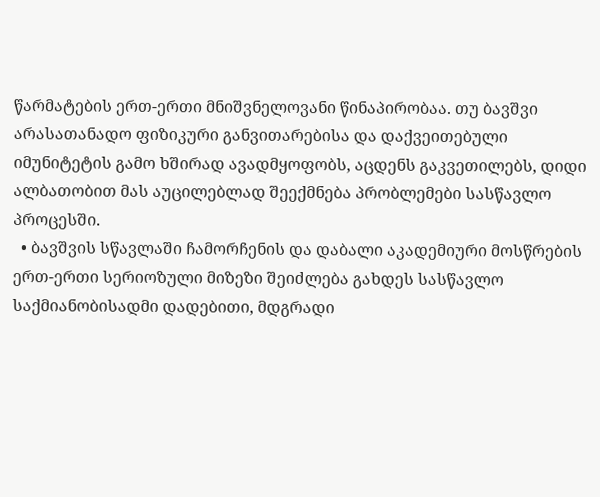წარმატების ერთ-ერთი მნიშვნელოვანი წინაპირობაა. თუ ბავშვი არასათანადო ფიზიკური განვითარებისა და დაქვეითებული იმუნიტეტის გამო ხშირად ავადმყოფობს, აცდენს გაკვეთილებს, დიდი ალბათობით მას აუცილებლად შეექმნება პრობლემები სასწავლო პროცესში.
  • ბავშვის სწავლაში ჩამორჩენის და დაბალი აკადემიური მოსწრების ერთ-ერთი სერიოზული მიზეზი შეიძლება გახდეს სასწავლო საქმიანობისადმი დადებითი, მდგრადი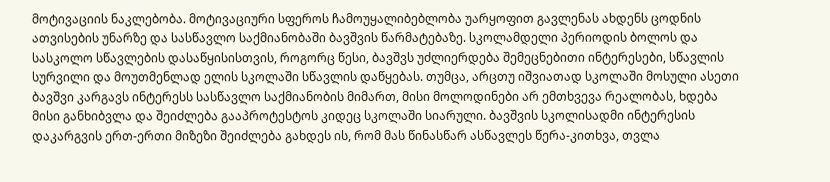მოტივაციის ნაკლებობა. მოტივაციური სფეროს ჩამოუყალიბებლობა უარყოფით გავლენას ახდენს ცოდნის ათვისების უნარზე და სასწავლო საქმიანობაში ბავშვის წარმატებაზე. სკოლამდელი პერიოდის ბოლოს და სასკოლო სწავლების დასაწყისისთვის, როგორც წესი, ბავშვს უძლიერდება შემეცნებითი ინტერესები, სწავლის სურვილი და მოუთმენლად ელის სკოლაში სწავლის დაწყებას. თუმცა, არცთუ იშვიათად სკოლაში მოსული ასეთი ბავშვი კარგავს ინტერესს სასწავლო საქმიანობის მიმართ, მისი მოლოდინები არ ემთხვევა რეალობას, ხდება მისი განხიბვლა და შეიძლება გააპროტესტოს კიდეც სკოლაში სიარული. ბავშვის სკოლისადმი ინტერესის დაკარგვის ერთ-ერთი მიზეზი შეიძლება გახდეს ის, რომ მას წინასწარ ასწავლეს წერა-კითხვა, თვლა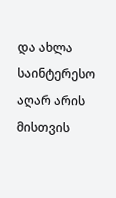და ახლა საინტერესო აღარ არის მისთვის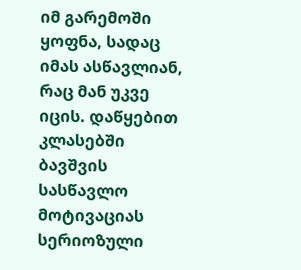იმ გარემოში ყოფნა, სადაც იმას ასწავლიან, რაც მან უკვე იცის. დაწყებით კლასებში ბავშვის სასწავლო მოტივაციას სერიოზული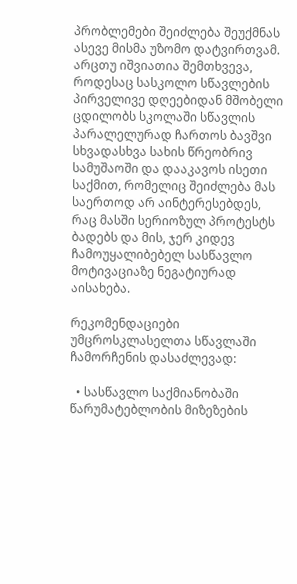პრობლემები შეიძლება შეუქმნას ასევე მისმა უზომო დატვირთვამ. არცთუ იშვიათია შემთხვევა, როდესაც სასკოლო სწავლების პირველივე დღეებიდან მშობელი ცდილობს სკოლაში სწავლის პარალელურად ჩართოს ბავშვი სხვადასხვა სახის წრეობრივ სამუშაოში და დააკავოს ისეთი საქმით, რომელიც შეიძლება მას საერთოდ არ აინტერესებდეს, რაც მასში სერიოზულ პროტესტს ბადებს და მის, ჯერ კიდევ ჩამოუყალიბებელ სასწავლო მოტივაციაზე ნეგატიურად აისახება.

რეკომენდაციები უმცროსკლასელთა სწავლაში ჩამორჩენის დასაძლევად:

  • სასწავლო საქმიანობაში წარუმატებლობის მიზეზების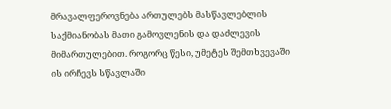მრავალფეროვნება ართულებს მასწავლებლის საქმიანობას მათი გამოვლენის და დაძლევის მიმართულებით. როგორც წესი, უმეტეს შემთხვევაში ის ირჩევს სწავლაში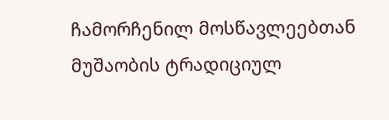ჩამორჩენილ მოსწავლეებთან მუშაობის ტრადიციულ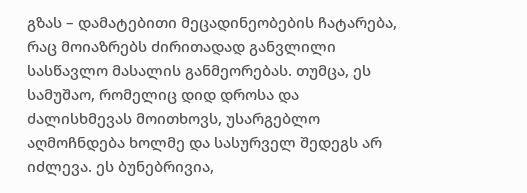გზას – დამატებითი მეცადინეობების ჩატარება, რაც მოიაზრებს ძირითადად განვლილი სასწავლო მასალის განმეორებას. თუმცა, ეს სამუშაო, რომელიც დიდ დროსა და ძალისხმევას მოითხოვს, უსარგებლო აღმოჩნდება ხოლმე და სასურველ შედეგს არ იძლევა. ეს ბუნებრივია,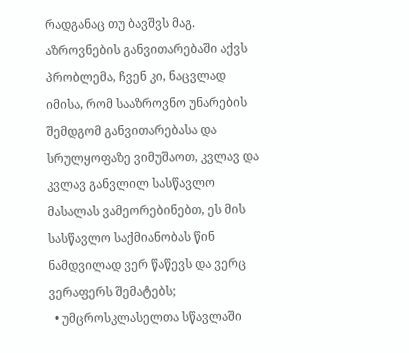რადგანაც თუ ბავშვს მაგ. აზროვნების განვითარებაში აქვს პრობლემა, ჩვენ კი, ნაცვლად იმისა, რომ სააზროვნო უნარების შემდგომ განვითარებასა და სრულყოფაზე ვიმუშაოთ, კვლავ და კვლავ განვლილ სასწავლო მასალას ვამეორებინებთ, ეს მის სასწავლო საქმიანობას წინ ნამდვილად ვერ წაწევს და ვერც ვერაფერს შემატებს;
  • უმცროსკლასელთა სწავლაში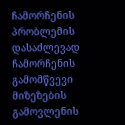ჩამორჩენის პრობლემის დასაძლევად ჩამორჩენის გამომწვევი მიზეზების გამოვლენის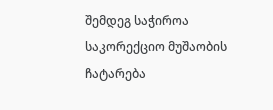შემდეგ საჭიროა საკორექციო მუშაობის ჩატარება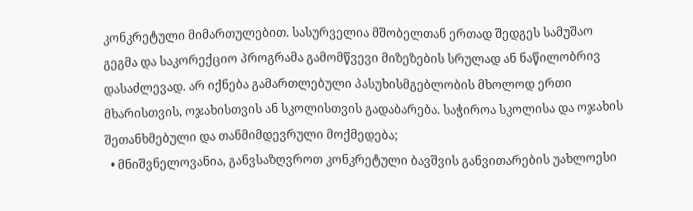კონკრეტული მიმართულებით. სასურველია მშობელთან ერთად შედგეს სამუშაო გეგმა და საკორექციო პროგრამა გამომწვევი მიზეზების სრულად ან ნაწილობრივ დასაძლევად. არ იქნება გამართლებული პასუხისმგებლობის მხოლოდ ერთი მხარისთვის, ოჯახისთვის ან სკოლისთვის გადაბარება. საჭიროა სკოლისა და ოჯახის შეთანხმებული და თანმიმდევრული მოქმედება;
  • მნიშვნელოვანია, განვსაზღვროთ კონკრეტული ბავშვის განვითარების უახლოესი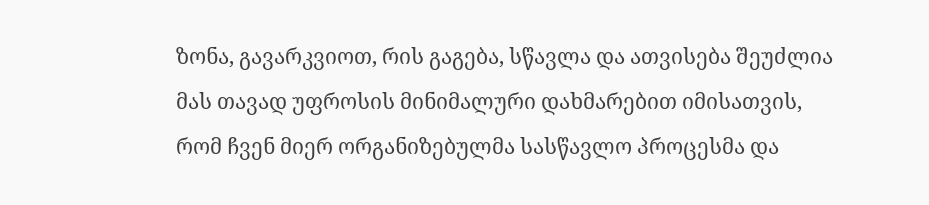ზონა, გავარკვიოთ, რის გაგება, სწავლა და ათვისება შეუძლია მას თავად უფროსის მინიმალური დახმარებით იმისათვის, რომ ჩვენ მიერ ორგანიზებულმა სასწავლო პროცესმა და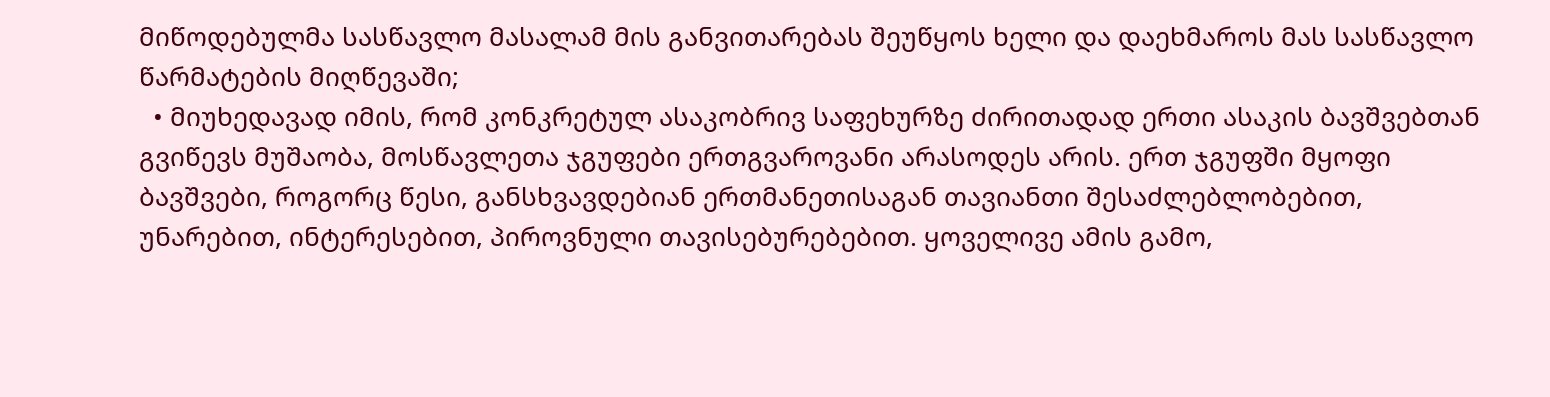მიწოდებულმა სასწავლო მასალამ მის განვითარებას შეუწყოს ხელი და დაეხმაროს მას სასწავლო წარმატების მიღწევაში;
  • მიუხედავად იმის, რომ კონკრეტულ ასაკობრივ საფეხურზე ძირითადად ერთი ასაკის ბავშვებთან გვიწევს მუშაობა, მოსწავლეთა ჯგუფები ერთგვაროვანი არასოდეს არის. ერთ ჯგუფში მყოფი ბავშვები, როგორც წესი, განსხვავდებიან ერთმანეთისაგან თავიანთი შესაძლებლობებით, უნარებით, ინტერესებით, პიროვნული თავისებურებებით. ყოველივე ამის გამო,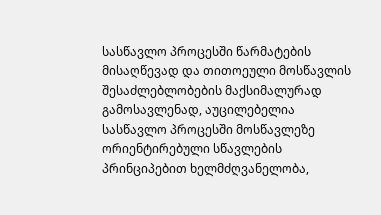სასწავლო პროცესში წარმატების მისაღწევად და თითოეული მოსწავლის შესაძლებლობების მაქსიმალურად გამოსავლენად, აუცილებელია სასწავლო პროცესში მოსწავლეზე ორიენტირებული სწავლების პრინციპებით ხელმძღვანელობა,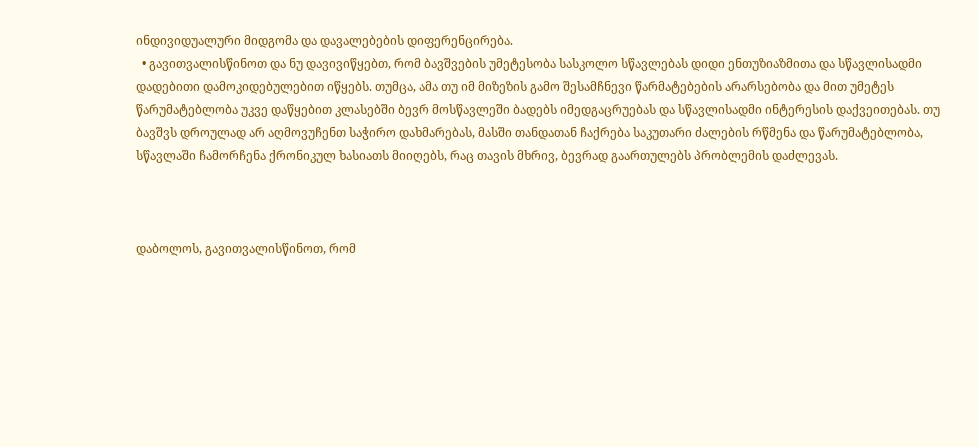ინდივიდუალური მიდგომა და დავალებების დიფერენცირება.
  • გავითვალისწინოთ და ნუ დავივიწყებთ, რომ ბავშვების უმეტესობა სასკოლო სწავლებას დიდი ენთუზიაზმითა და სწავლისადმი დადებითი დამოკიდებულებით იწყებს. თუმცა, ამა თუ იმ მიზეზის გამო შესამჩნევი წარმატებების არარსებობა და მით უმეტეს წარუმატებლობა უკვე დაწყებით კლასებში ბევრ მოსწავლეში ბადებს იმედგაცრუებას და სწავლისადმი ინტერესის დაქვეითებას. თუ ბავშვს დროულად არ აღმოვუჩენთ საჭირო დახმარებას, მასში თანდათან ჩაქრება საკუთარი ძალების რწმენა და წარუმატებლობა, სწავლაში ჩამორჩენა ქრონიკულ ხასიათს მიიღებს, რაც თავის მხრივ, ბევრად გაართულებს პრობლემის დაძლევას.



დაბოლოს, გავითვალისწინოთ, რომ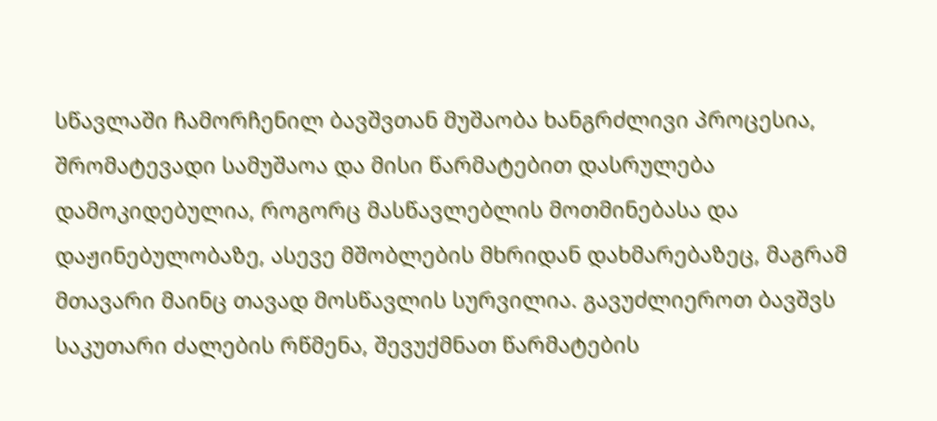სწავლაში ჩამორჩენილ ბავშვთან მუშაობა ხანგრძლივი პროცესია, შრომატევადი სამუშაოა და მისი წარმატებით დასრულება დამოკიდებულია, როგორც მასწავლებლის მოთმინებასა და დაჟინებულობაზე, ასევე მშობლების მხრიდან დახმარებაზეც, მაგრამ მთავარი მაინც თავად მოსწავლის სურვილია. გავუძლიეროთ ბავშვს საკუთარი ძალების რწმენა, შევუქმნათ წარმატების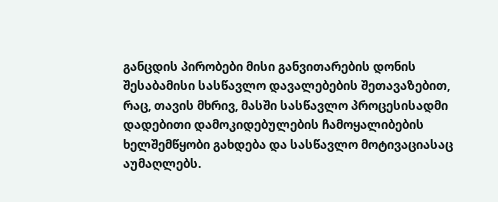განცდის პირობები მისი განვითარების დონის შესაბამისი სასწავლო დავალებების შეთავაზებით, რაც, თავის მხრივ, მასში სასწავლო პროცესისადმი დადებითი დამოკიდებულების ჩამოყალიბების ხელშემწყობი გახდება და სასწავლო მოტივაციასაც აუმაღლებს.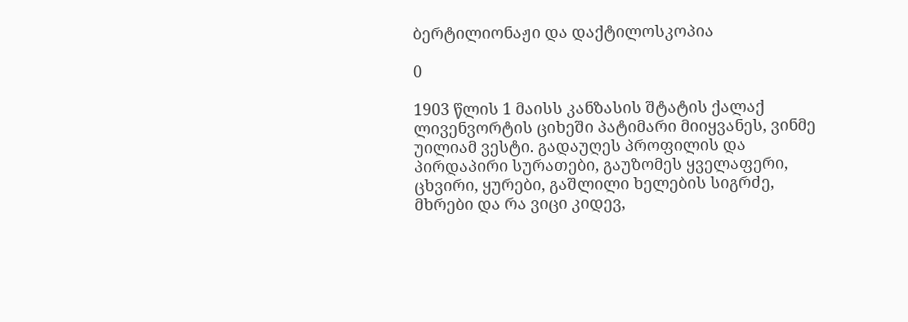ბერტილიონაჟი და დაქტილოსკოპია

0

1903 წლის 1 მაისს კანზასის შტატის ქალაქ ლივენვორტის ციხეში პატიმარი მიიყვანეს, ვინმე უილიამ ვესტი. გადაუღეს პროფილის და პირდაპირი სურათები, გაუზომეს ყველაფერი, ცხვირი, ყურები, გაშლილი ხელების სიგრძე, მხრები და რა ვიცი კიდევ,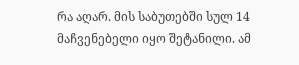რა აღარ. მის საბუთებში სულ 14 მაჩვენებელი იყო შეტანილი. ამ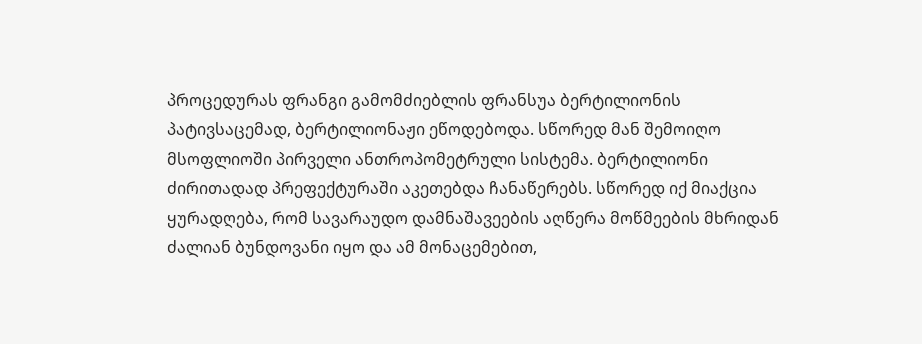პროცედურას ფრანგი გამომძიებლის ფრანსუა ბერტილიონის პატივსაცემად, ბერტილიონაჟი ეწოდებოდა. სწორედ მან შემოიღო მსოფლიოში პირველი ანთროპომეტრული სისტემა. ბერტილიონი ძირითადად პრეფექტურაში აკეთებდა ჩანაწერებს. სწორედ იქ მიაქცია ყურადღება, რომ სავარაუდო დამნაშავეების აღწერა მოწმეების მხრიდან ძალიან ბუნდოვანი იყო და ამ მონაცემებით,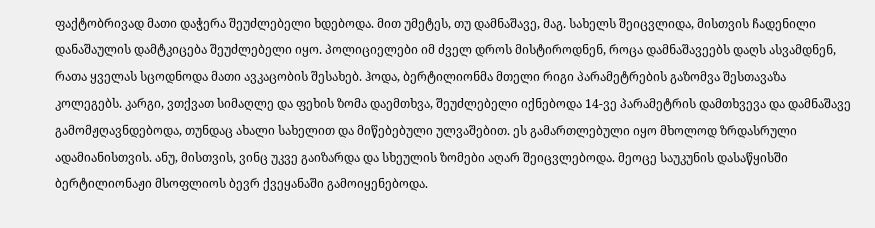ფაქტობრივად მათი დაჭერა შეუძლებელი ხდებოდა. მით უმეტეს, თუ დამნაშავე, მაგ. სახელს შეიცვლიდა, მისთვის ჩადენილი დანაშაულის დამტკიცება შეუძლებელი იყო. პოლიციელები იმ ძველ დროს მისტიროდნენ, როცა დამნაშავეებს დაღს ასვამდნენ, რათა ყველას სცოდნოდა მათი ავკაცობის შესახებ. ჰოდა, ბერტილიონმა მთელი რიგი პარამეტრების გაზომვა შესთავაზა კოლეგებს. კარგი, ვთქვათ სიმაღლე და ფეხის ზომა დაემთხვა, შეუძლებელი იქნებოდა 14-ვე პარამეტრის დამთხვევა და დამნაშავე გამომჟღავნდებოდა, თუნდაც ახალი სახელით და მიწებებული ულვაშებით. ეს გამართლებული იყო მხოლოდ ზრდასრული ადამიანისთვის. ანუ, მისთვის, ვინც უკვე გაიზარდა და სხეულის ზომები აღარ შეიცვლებოდა. მეოცე საუკუნის დასაწყისში ბერტილიონაჟი მსოფლიოს ბევრ ქვეყანაში გამოიყენებოდა.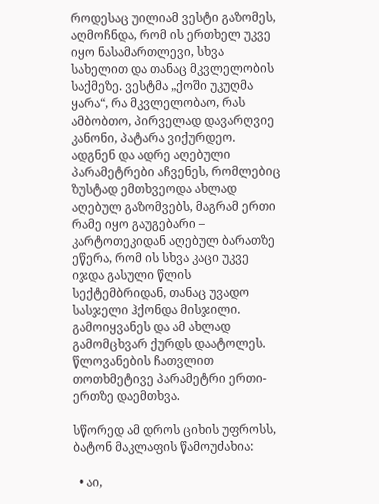როდესაც უილიამ ვესტი გაზომეს, აღმოჩნდა, რომ ის ერთხელ უკვე იყო ნასამართლევი, სხვა სახელით და თანაც მკვლელობის საქმეზე. ვესტმა „ქოში უკუღმა ყარა“, რა მკვლელობაო, რას ამბობთო, პირველად დავარღვიე კანონი, პატარა ვიქურდეო. ადგნენ და ადრე აღებული პარამეტრები აჩვენეს, რომლებიც ზუსტად ემთხვეოდა ახლად აღებულ გაზომვებს, მაგრამ ერთი რამე იყო გაუგებარი – კარტოთეკიდან აღებულ ბარათზე ეწერა, რომ ის სხვა კაცი უკვე იჯდა გასული წლის სექტემბრიდან, თანაც უვადო სასჯელი ჰქონდა მისჯილი. გამოიყვანეს და ამ ახლად გამომცხვარ ქურდს დაატოლეს. წლოვანების ჩათვლით თოთხმეტივე პარამეტრი ერთი-ერთზე დაემთხვა.

სწორედ ამ დროს ციხის უფროსს, ბატონ მაკლაფის წამოუძახია:

  • აი,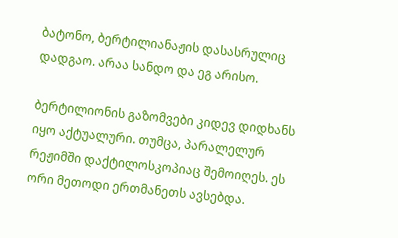ბატონო, ბერტილიანაჟის დასასრულიც დადგაო. არაა სანდო და ეგ არისო.

ბერტილიონის გაზომვები კიდევ დიდხანს იყო აქტუალური. თუმცა, პარალელურ რეჟიმში დაქტილოსკოპიაც შემოიღეს. ეს ორი მეთოდი ერთმანეთს ავსებდა.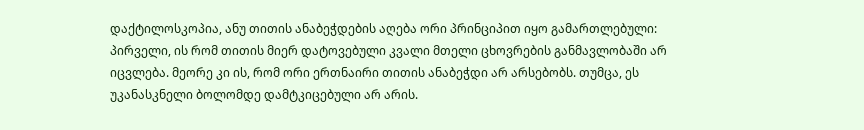დაქტილოსკოპია, ანუ თითის ანაბეჭდების აღება ორი პრინციპით იყო გამართლებული: პირველი, ის რომ თითის მიერ დატოვებული კვალი მთელი ცხოვრების განმავლობაში არ იცვლება. მეორე კი ის, რომ ორი ერთნაირი თითის ანაბეჭდი არ არსებობს. თუმცა, ეს უკანასკნელი ბოლომდე დამტკიცებული არ არის.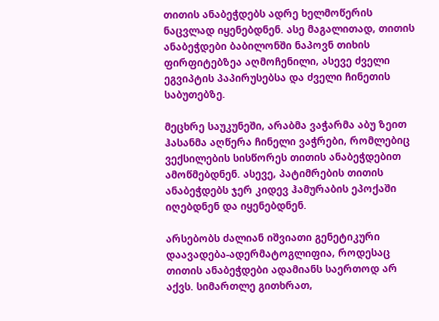თითის ანაბეჭდებს ადრე ხელმოწერის ნაცვლად იყენებდნენ. ასე მაგალითად, თითის ანაბეჭდები ბაბილონში ნაპოვნ თიხის ფირფიტებზეა აღმოჩენილი, ასევე ძველი ეგვიპტის პაპირუსებსა და ძველი ჩინეთის საბუთებზე.

მეცხრე საუკუნეში, არაბმა ვაჭარმა აბუ ზეით ჰასანმა აღწერა ჩინელი ვაჭრები, რომლებიც ვექსილების სისწორეს თითის ანაბეჭდებით ამოწმებდნენ. ასევე, პატიმრების თითის ანაბეჭდებს ჯერ კიდევ ჰამურაბის ეპოქაში იღებდნენ და იყენებდნენ.

არსებობს ძალიან იშვიათი გენეტიკური დაავადება-ადერმატოგლიფია, როდესაც თითის ანაბეჭდები ადამიანს საერთოდ არ აქვს. სიმართლე გითხრათ,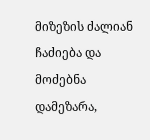მიზეზის ძალიან ჩაძიება და მოძებნა დამეზარა,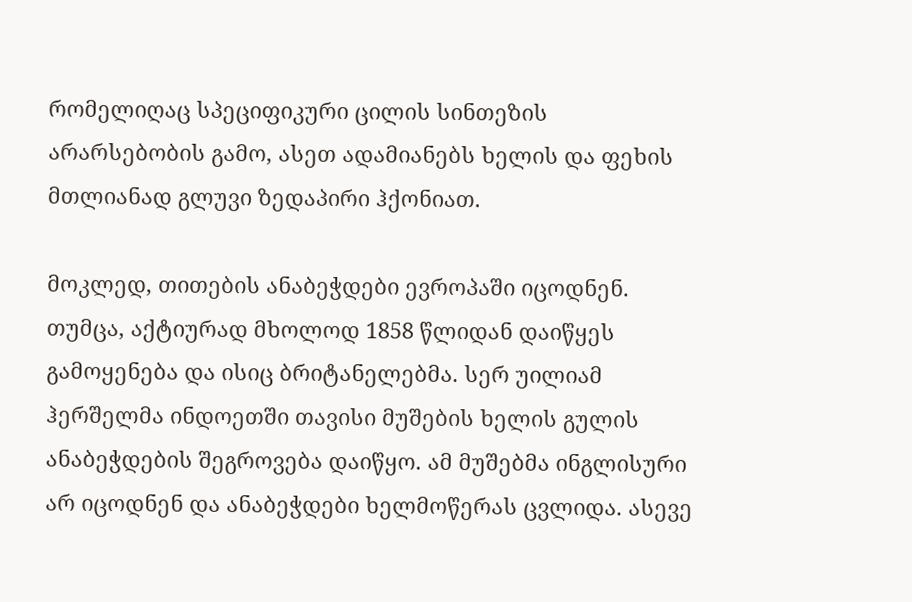რომელიღაც სპეციფიკური ცილის სინთეზის არარსებობის გამო, ასეთ ადამიანებს ხელის და ფეხის მთლიანად გლუვი ზედაპირი ჰქონიათ.

მოკლედ, თითების ანაბეჭდები ევროპაში იცოდნენ. თუმცა, აქტიურად მხოლოდ 1858 წლიდან დაიწყეს გამოყენება და ისიც ბრიტანელებმა. სერ უილიამ ჰერშელმა ინდოეთში თავისი მუშების ხელის გულის ანაბეჭდების შეგროვება დაიწყო. ამ მუშებმა ინგლისური არ იცოდნენ და ანაბეჭდები ხელმოწერას ცვლიდა. ასევე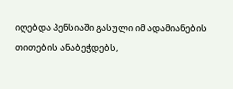იღებდა პენსიაში გასული იმ ადამიანების თითების ანაბეჭდებს,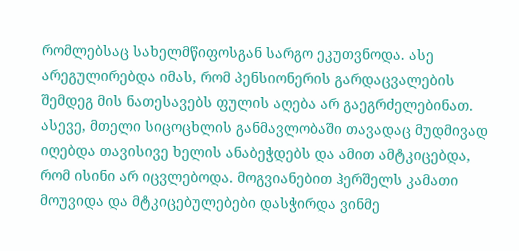რომლებსაც სახელმწიფოსგან სარგო ეკუთვნოდა. ასე არეგულირებდა იმას, რომ პენსიონერის გარდაცვალების შემდეგ მის ნათესავებს ფულის აღება არ გაეგრძელებინათ. ასევე, მთელი სიცოცხლის განმავლობაში თავადაც მუდმივად იღებდა თავისივე ხელის ანაბეჭდებს და ამით ამტკიცებდა, რომ ისინი არ იცვლებოდა. მოგვიანებით ჰერშელს კამათი მოუვიდა და მტკიცებულებები დასჭირდა ვინმე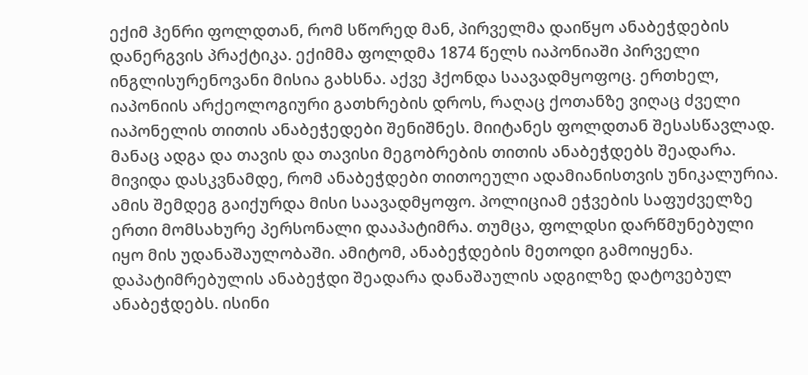ექიმ ჰენრი ფოლდთან, რომ სწორედ მან, პირველმა დაიწყო ანაბეჭდების დანერგვის პრაქტიკა. ექიმმა ფოლდმა 1874 წელს იაპონიაში პირველი ინგლისურენოვანი მისია გახსნა. აქვე ჰქონდა საავადმყოფოც. ერთხელ, იაპონიის არქეოლოგიური გათხრების დროს, რაღაც ქოთანზე ვიღაც ძველი იაპონელის თითის ანაბეჭედები შენიშნეს. მიიტანეს ფოლდთან შესასწავლად. მანაც ადგა და თავის და თავისი მეგობრების თითის ანაბეჭდებს შეადარა. მივიდა დასკვნამდე, რომ ანაბეჭდები თითოეული ადამიანისთვის უნიკალურია. ამის შემდეგ გაიქურდა მისი საავადმყოფო. პოლიციამ ეჭვების საფუძველზე ერთი მომსახურე პერსონალი დააპატიმრა. თუმცა, ფოლდსი დარწმუნებული იყო მის უდანაშაულობაში. ამიტომ, ანაბეჭდების მეთოდი გამოიყენა. დაპატიმრებულის ანაბეჭდი შეადარა დანაშაულის ადგილზე დატოვებულ ანაბეჭდებს. ისინი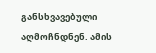განსხვავებული აღმოჩნდნენ. ამის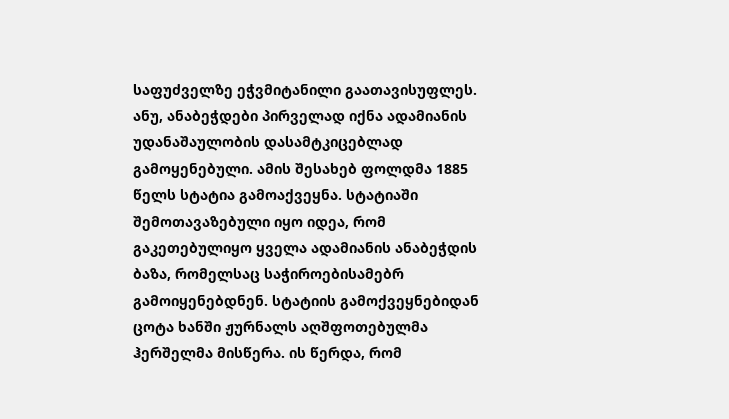საფუძველზე ეჭვმიტანილი გაათავისუფლეს. ანუ, ანაბეჭდები პირველად იქნა ადამიანის უდანაშაულობის დასამტკიცებლად გამოყენებული. ამის შესახებ ფოლდმა 1885 წელს სტატია გამოაქვეყნა. სტატიაში შემოთავაზებული იყო იდეა, რომ გაკეთებულიყო ყველა ადამიანის ანაბეჭდის ბაზა, რომელსაც საჭიროებისამებრ გამოიყენებდნენ. სტატიის გამოქვეყნებიდან ცოტა ხანში ჟურნალს აღშფოთებულმა ჰერშელმა მისწერა. ის წერდა, რომ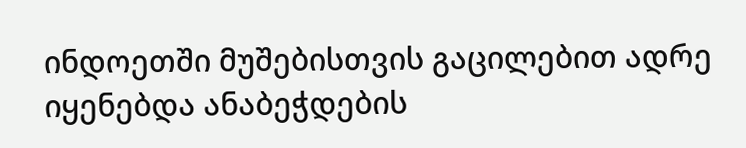ინდოეთში მუშებისთვის გაცილებით ადრე იყენებდა ანაბეჭდების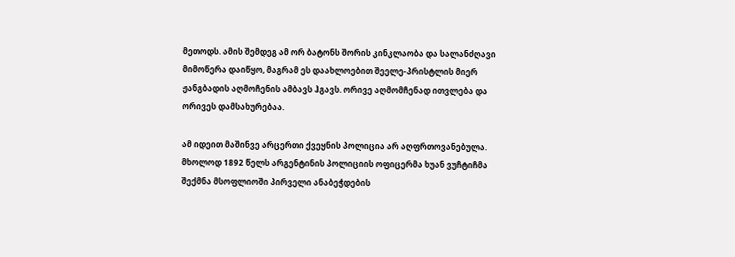მეთოდს. ამის შემდეგ ამ ორ ბატონს შორის კინკლაობა და სალანძღავი მიმოწერა დაიწყო, მაგრამ ეს დაახლოებით შეელე-პრისტლის მიერ ჟანგბადის აღმოჩენის ამბავს ჰგავს. ორივე აღმომჩენად ითვლება და ორივეს დამსახურებაა.

ამ იდეით მაშინვე არცერთი ქვეყნის პოლიცია არ აღფრთოვანებულა. მხოლოდ 1892 წელს არგენტინის პოლიციის ოფიცერმა ხუან ვუჩტიჩმა შექმნა მსოფლიოში პირველი ანაბეჭდების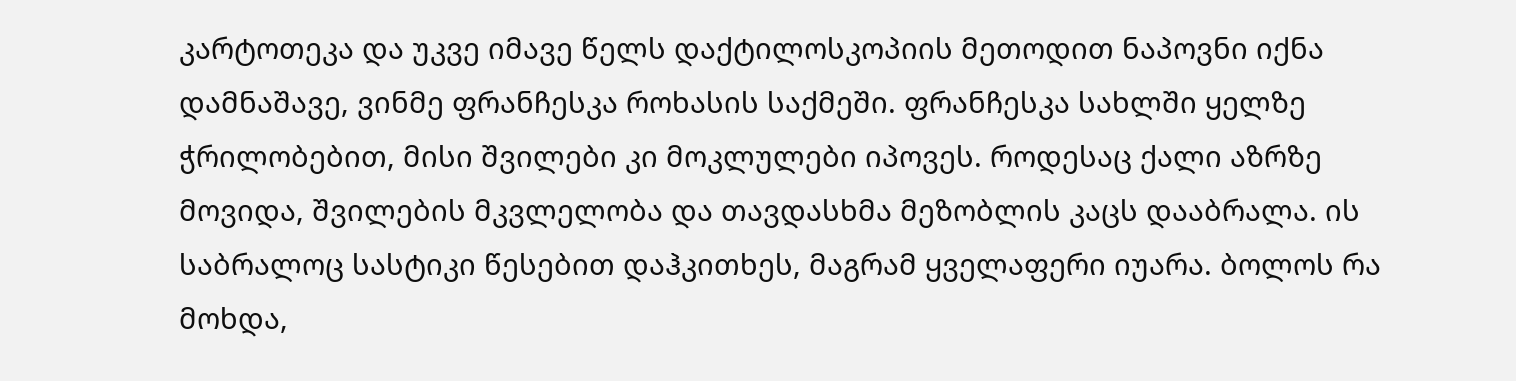კარტოთეკა და უკვე იმავე წელს დაქტილოსკოპიის მეთოდით ნაპოვნი იქნა დამნაშავე, ვინმე ფრანჩესკა როხასის საქმეში. ფრანჩესკა სახლში ყელზე ჭრილობებით, მისი შვილები კი მოკლულები იპოვეს. როდესაც ქალი აზრზე მოვიდა, შვილების მკვლელობა და თავდასხმა მეზობლის კაცს დააბრალა. ის საბრალოც სასტიკი წესებით დაჰკითხეს, მაგრამ ყველაფერი იუარა. ბოლოს რა მოხდა,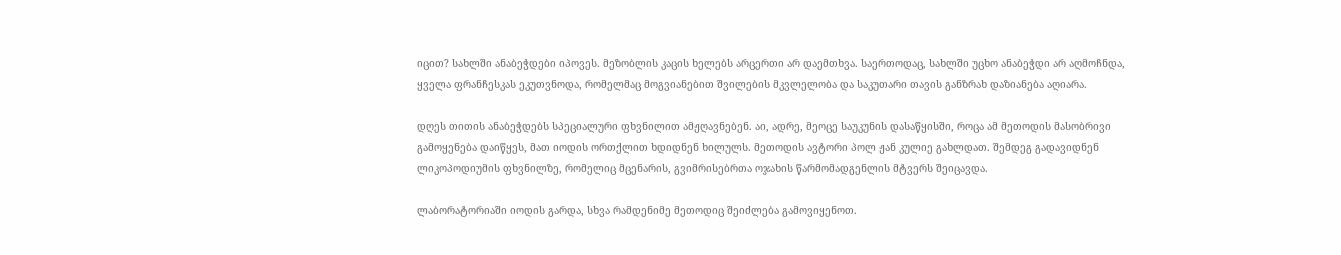იცით? სახლში ანაბეჭდები იპოვეს. მეზობლის კაცის ხელებს არცერთი არ დაემთხვა. საერთოდაც, სახლში უცხო ანაბეჭდი არ აღმოჩნდა, ყველა ფრანჩესკას ეკუთვნოდა, რომელმაც მოგვიანებით შვილების მკვლელობა და საკუთარი თავის განზრახ დაზიანება აღიარა.

დღეს თითის ანაბეჭდებს სპეციალური ფხვნილით ამჟღავნებენ. აი, ადრე, მეოცე საუკუნის დასაწყისში, როცა ამ მეთოდის მასობრივი გამოყენება დაიწყეს, მათ იოდის ორთქლით ხდიდნენ ხილულს. მეთოდის ავტორი პოლ ჟან კულიე გახლდათ. შემდეგ გადავიდნენ ლიკოპოდიუმის ფხვნილზე, რომელიც მცენარის, გვიმრისებრთა ოჯახის წარმომადგენლის მტვერს შეიცავდა.

ლაბორატორიაში იოდის გარდა, სხვა რამდენიმე მეთოდიც შეიძლება გამოვიყენოთ.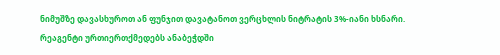ნიმუშზე დავასხუროთ ან ფუნჯით დავატანოთ ვერცხლის ნიტრატის 3%-იანი ხსნარი. რეაგენტი ურთიერთქმედებს ანაბეჭდში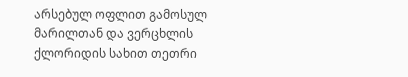არსებულ ოფლით გამოსულ მარილთან და ვერცხლის ქლორიდის სახით თეთრი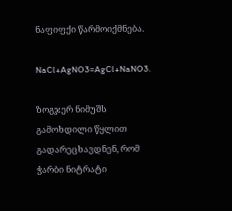ნაფიფქი წარმოიქმნება.

NaCl+AgNO3=AgCl+NaNO3.

ზოგჯერ ნიმუშს გამოხდილი წყლით გადარეცხავდნენ, რომ ჭარბი ნიტრატი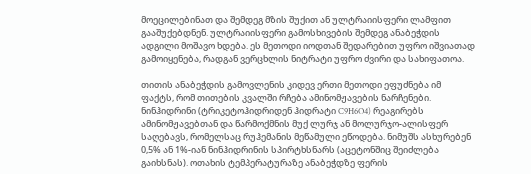მოეცილებინათ და შემდეგ მზის შუქით ან ულტრაიისფერი ლამფით გააშუქებდნენ. ულტრაიისფერი გამოსხივების შემდეგ ანაბეჭდის ადგილი მოშავო ხდება. ეს მეთოდი იოდთან შედარებით უფრო იშვიათად გამოიყენება, რადგან ვერცხლის ნიტრატი უფრო ძვირი და სახიფათოა.

თითის ანაბეჭდის გამოვლენის კიდევ ერთი მეთოდი ეფუძნება იმ ფაქტს, რომ თითების კვალში რჩება ამინომჟავების ნარჩენები. ნინჰიდრინი (ტრიკეტოჰიდრიდენ ჰიდრატი C9H6O4) რეაგირებს ამინომჟავებთან და წარმოქმნის მუქ ლურჯ ან მოლურჯო-ალისფერ საღებავს, რომელსაც რუჰემანის მეწამული ეწოდება. ნიმუშს ასხურებენ 0,5% ან 1%-იან ნინჰიდრინის სპირტხსნარს (აცეტონშიც შეიძლება გაიხსნას). ოთახის ტემპერატურაზე ანაბეჭდზე ფერის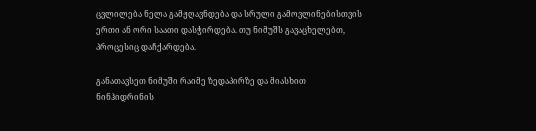ცვლილება ნელა გამჟღავნდება და სრული გამოვლინებისთვის ერთი ან ორი საათი დასჭირდება. თუ ნიმუშს გავაცხელებთ, პროცესიც დაჩქარდება.

განათავსეთ ნიმუში რაიმე ზედაპირზე და მიასხით ნინჰიდრინის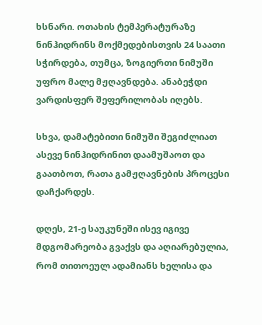ხსნარი. ოთახის ტემპერატურაზე ნინჰიდრინს მოქმედებისთვის 24 საათი სჭირდება, თუმცა, ზოგიერთი ნიმუში უფრო მალე მჟღავნდება. ანაბეჭდი ვარდისფერ შეფერილობას იღებს.

სხვა, დამატებითი ნიმუში შეგიძლიათ ასევე ნინჰიდრინით დაამუშაოთ და გაათბოთ, რათა გამჟღავნების პროცესი დაჩქარდეს.

დღეს, 21-ე საუკუნეში ისევ იგივე მდგომარეობა გვაქვს და აღიარებულია, რომ თითოეულ ადამიანს ხელისა და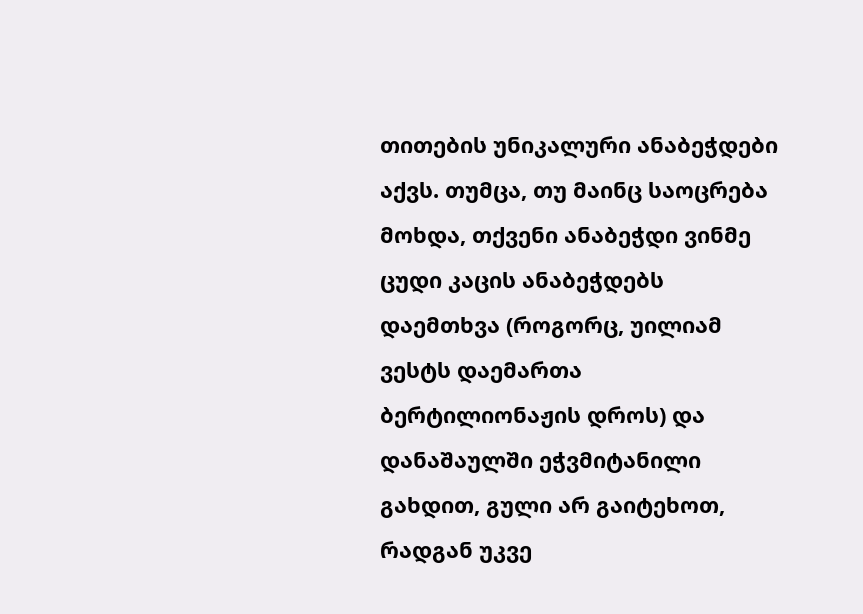თითების უნიკალური ანაბეჭდები აქვს. თუმცა, თუ მაინც საოცრება მოხდა, თქვენი ანაბეჭდი ვინმე ცუდი კაცის ანაბეჭდებს დაემთხვა (როგორც, უილიამ ვესტს დაემართა ბერტილიონაჟის დროს) და დანაშაულში ეჭვმიტანილი გახდით, გული არ გაიტეხოთ, რადგან უკვე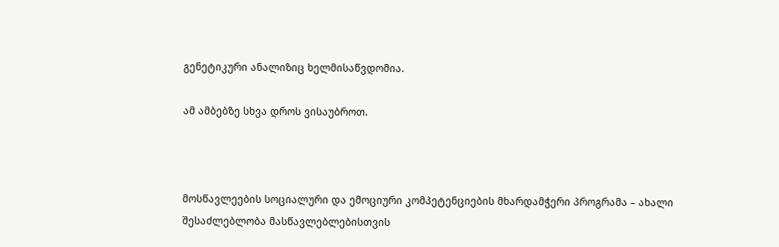გენეტიკური ანალიზიც ხელმისაწვდომია.

ამ ამბებზე სხვა დროს ვისაუბროთ.



მოსწავლეების სოციალური და ემოციური კომპეტენციების მხარდამჭერი პროგრამა – ახალი შესაძლებლობა მასწავლებლებისთვის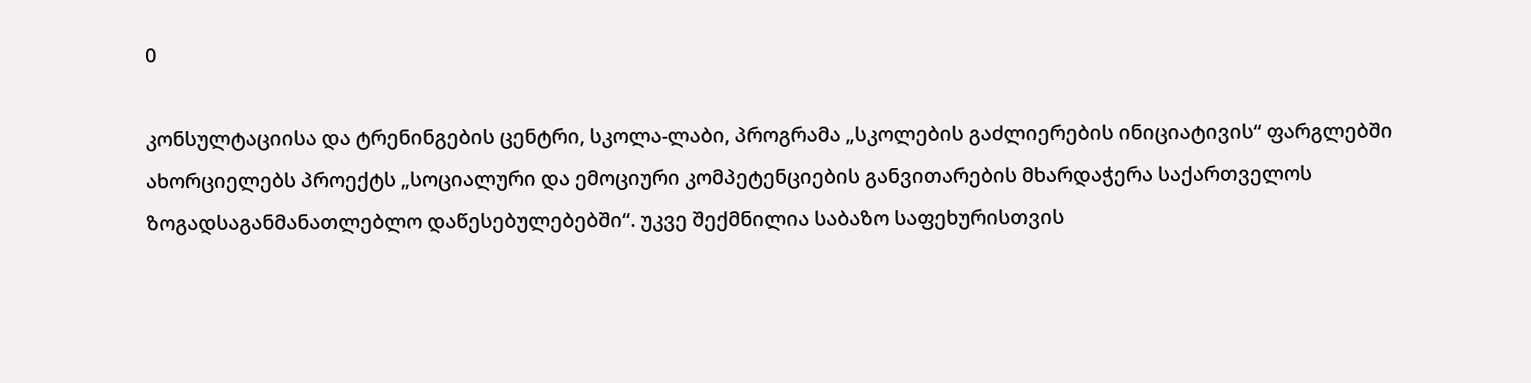0

კონსულტაციისა და ტრენინგების ცენტრი, სკოლა-ლაბი, პროგრამა „სკოლების გაძლიერების ინიციატივის“ ფარგლებში ახორციელებს პროექტს „სოციალური და ემოციური კომპეტენციების განვითარების მხარდაჭერა საქართველოს ზოგადსაგანმანათლებლო დაწესებულებებში“. უკვე შექმნილია საბაზო საფეხურისთვის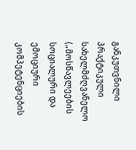განკუთვნილი პრაქტიკული სახელმძღვანელო („მოსწავლეების სოციალური და ემოციური კომპეტენციების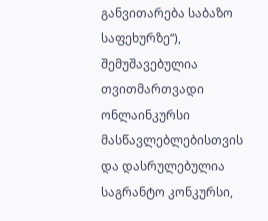განვითარება საბაზო საფეხურზე“), შემუშავებულია თვითმართვადი ონლაინკურსი მასწავლებლებისთვის და დასრულებულია საგრანტო კონკურსი,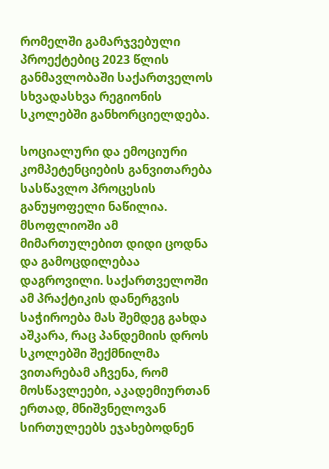რომელში გამარჯვებული პროექტებიც 2023 წლის განმავლობაში საქართველოს სხვადასხვა რეგიონის სკოლებში განხორციელდება.

სოციალური და ემოციური კომპეტენციების განვითარება სასწავლო პროცესის განუყოფელი ნაწილია. მსოფლიოში ამ მიმართულებით დიდი ცოდნა და გამოცდილებაა დაგროვილი. საქართველოში ამ პრაქტიკის დანერგვის საჭიროება მას შემდეგ გახდა აშკარა, რაც პანდემიის დროს სკოლებში შექმნილმა ვითარებამ აჩვენა, რომ მოსწავლეები, აკადემიურთან ერთად, მნიშვნელოვან სირთულეებს ეჯახებოდნენ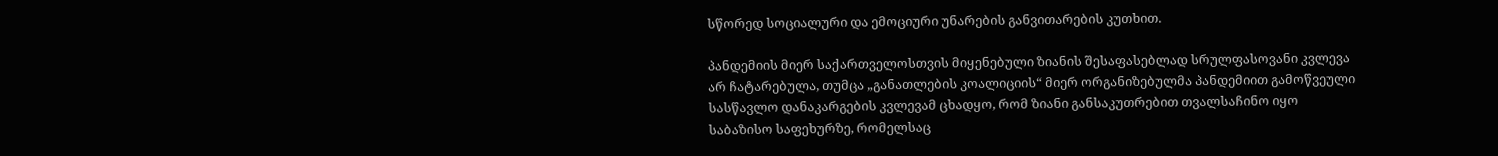სწორედ სოციალური და ემოციური უნარების განვითარების კუთხით.

პანდემიის მიერ საქართველოსთვის მიყენებული ზიანის შესაფასებლად სრულფასოვანი კვლევა არ ჩატარებულა, თუმცა „განათლების კოალიციის“ მიერ ორგანიზებულმა პანდემიით გამოწვეული სასწავლო დანაკარგების კვლევამ ცხადყო, რომ ზიანი განსაკუთრებით თვალსაჩინო იყო საბაზისო საფეხურზე, რომელსაც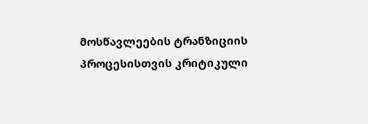მოსწავლეების ტრანზიციის პროცესისთვის კრიტიკული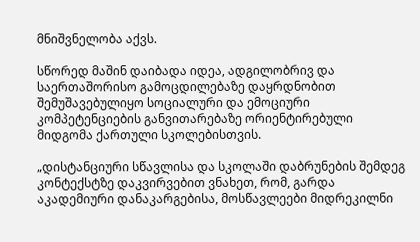მნიშვნელობა აქვს.

სწორედ მაშინ დაიბადა იდეა, ადგილობრივ და საერთაშორისო გამოცდილებაზე დაყრდნობით შემუშავებულიყო სოციალური და ემოციური კომპეტენციების განვითარებაზე ორიენტირებული მიდგომა ქართული სკოლებისთვის.

„დისტანციური სწავლისა და სკოლაში დაბრუნების შემდეგ კონტექსტზე დაკვირვებით ვნახეთ, რომ, გარდა აკადემიური დანაკარგებისა, მოსწავლეები მიდრეკილნი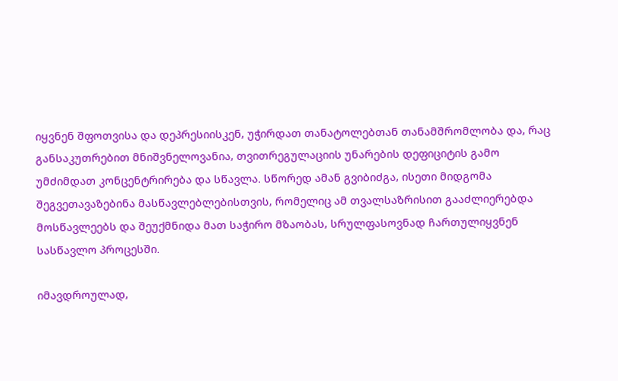იყვნენ შფოთვისა და დეპრესიისკენ, უჭირდათ თანატოლებთან თანამშრომლობა და, რაც განსაკუთრებით მნიშვნელოვანია, თვითრეგულაციის უნარების დეფიციტის გამო უმძიმდათ კონცენტრირება და სწავლა. სწორედ ამან გვიბიძგა, ისეთი მიდგომა შეგვეთავაზებინა მასწავლებლებისთვის, რომელიც ამ თვალსაზრისით გააძლიერებდა მოსწავლეებს და შეუქმნიდა მათ საჭირო მზაობას, სრულფასოვნად ჩართულიყვნენ სასწავლო პროცესში.

იმავდროულად,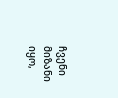ჩვენი მიზანი იყო,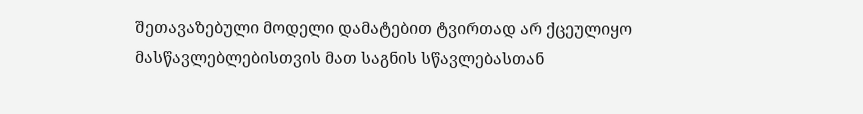შეთავაზებული მოდელი დამატებით ტვირთად არ ქცეულიყო მასწავლებლებისთვის მათ საგნის სწავლებასთან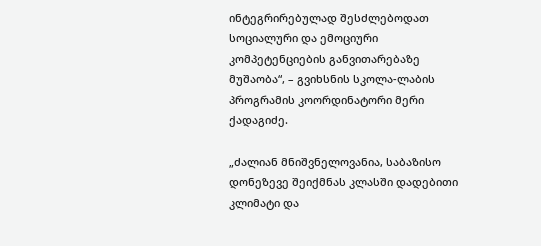ინტეგრირებულად შესძლებოდათ სოციალური და ემოციური კომპეტენციების განვითარებაზე მუშაობა“, – გვიხსნის სკოლა-ლაბის პროგრამის კოორდინატორი მერი ქადაგიძე.

„ძალიან მნიშვნელოვანია, საბაზისო დონეზევე შეიქმნას კლასში დადებითი კლიმატი და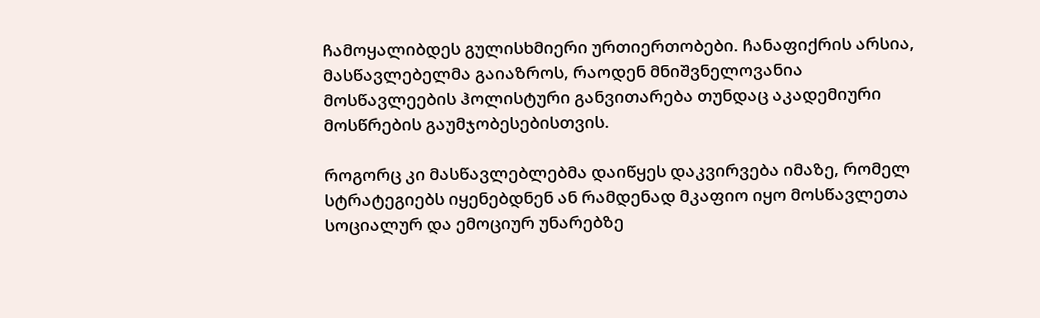ჩამოყალიბდეს გულისხმიერი ურთიერთობები. ჩანაფიქრის არსია, მასწავლებელმა გაიაზროს, რაოდენ მნიშვნელოვანია მოსწავლეების ჰოლისტური განვითარება თუნდაც აკადემიური მოსწრების გაუმჯობესებისთვის.

როგორც კი მასწავლებლებმა დაიწყეს დაკვირვება იმაზე, რომელ სტრატეგიებს იყენებდნენ ან რამდენად მკაფიო იყო მოსწავლეთა სოციალურ და ემოციურ უნარებზე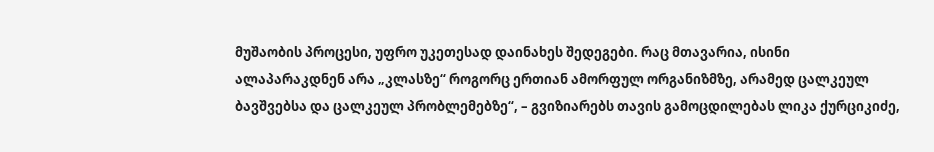მუშაობის პროცესი, უფრო უკეთესად დაინახეს შედეგები. რაც მთავარია, ისინი ალაპარაკდნენ არა „კლასზე“ როგორც ერთიან ამორფულ ორგანიზმზე, არამედ ცალკეულ ბავშვებსა და ცალკეულ პრობლემებზე“, – გვიზიარებს თავის გამოცდილებას ლიკა ქურციკიძე,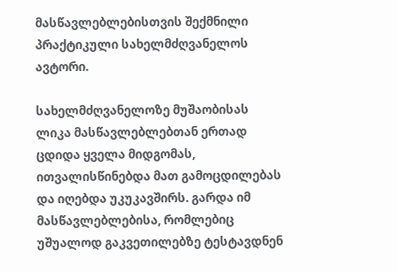მასწავლებლებისთვის შექმნილი პრაქტიკული სახელმძღვანელოს ავტორი.

სახელმძღვანელოზე მუშაობისას ლიკა მასწავლებლებთან ერთად ცდიდა ყველა მიდგომას, ითვალისწინებდა მათ გამოცდილებას და იღებდა უკუკავშირს. გარდა იმ მასწავლებლებისა, რომლებიც უშუალოდ გაკვეთილებზე ტესტავდნენ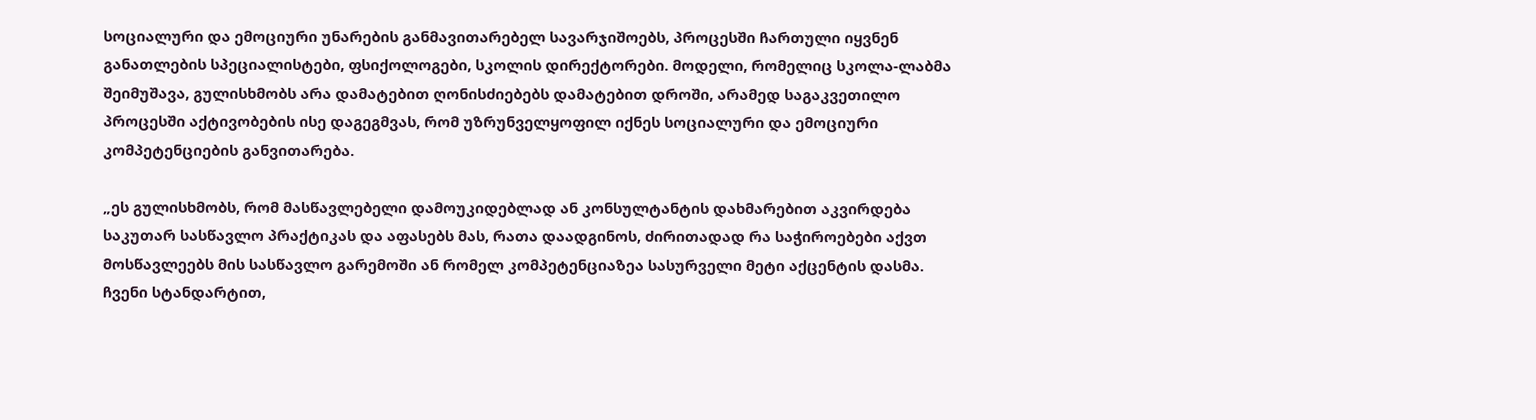სოციალური და ემოციური უნარების განმავითარებელ სავარჯიშოებს, პროცესში ჩართული იყვნენ განათლების სპეციალისტები, ფსიქოლოგები, სკოლის დირექტორები. მოდელი, რომელიც სკოლა-ლაბმა შეიმუშავა, გულისხმობს არა დამატებით ღონისძიებებს დამატებით დროში, არამედ საგაკვეთილო პროცესში აქტივობების ისე დაგეგმვას, რომ უზრუნველყოფილ იქნეს სოციალური და ემოციური კომპეტენციების განვითარება.

„ეს გულისხმობს, რომ მასწავლებელი დამოუკიდებლად ან კონსულტანტის დახმარებით აკვირდება საკუთარ სასწავლო პრაქტიკას და აფასებს მას, რათა დაადგინოს, ძირითადად რა საჭიროებები აქვთ მოსწავლეებს მის სასწავლო გარემოში ან რომელ კომპეტენციაზეა სასურველი მეტი აქცენტის დასმა. ჩვენი სტანდარტით,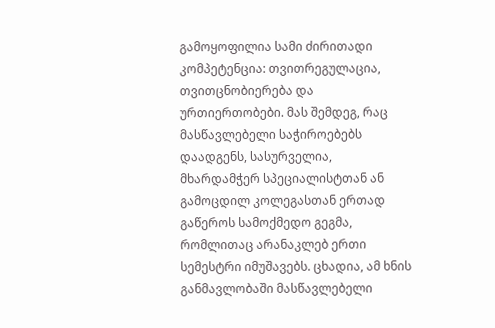გამოყოფილია სამი ძირითადი კომპეტენცია: თვითრეგულაცია, თვითცნობიერება და ურთიერთობები. მას შემდეგ, რაც მასწავლებელი საჭიროებებს დაადგენს, სასურველია, მხარდამჭერ სპეციალისტთან ან გამოცდილ კოლეგასთან ერთად გაწეროს სამოქმედო გეგმა, რომლითაც არანაკლებ ერთი სემესტრი იმუშავებს. ცხადია, ამ ხნის განმავლობაში მასწავლებელი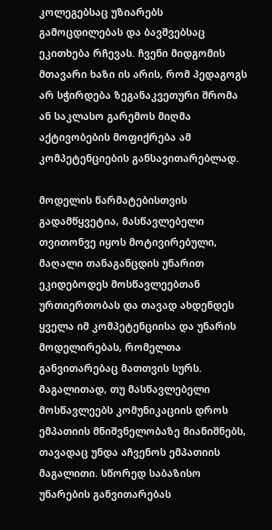კოლეგებსაც უზიარებს გამოცდილებას და ბავშვებსაც ეკითხება რჩევას. ჩვენი მიდგომის მთავარი ხაზი ის არის, რომ პედაგოგს არ სჭირდება ზეგანაკვეთური შრომა ან საკლასო გარემოს მიღმა აქტივობების მოფიქრება ამ კომპეტენციების განსავითარებლად.

მოდელის წარმატებისთვის გადამწყვეტია, მასწავლებელი თვითონვე იყოს მოტივირებული, მაღალი თანაგანცდის უნარით ეკიდებოდეს მოსწავლეებთან ურთიერთობას და თავად ახდენდეს ყველა იმ კომპეტენციისა და უნარის მოდელირებას, რომელთა განვითარებაც მათთვის სურს. მაგალითად, თუ მასწავლებელი მოსწავლეებს კომუნიკაციის დროს ემპათიის მნიშვნელობაზე მიანიშნებს, თავადაც უნდა აჩვენოს ემპათიის მაგალითი. სწორედ საბაზისო უნარების განვითარებას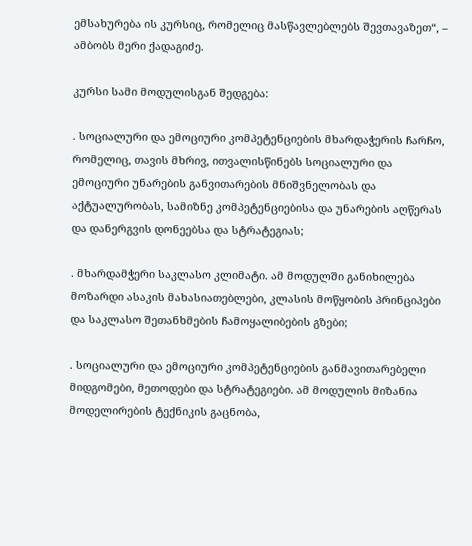ემსახურება ის კურსიც, რომელიც მასწავლებლებს შევთავაზეთ“, – ამბობს მერი ქადაგიძე.

კურსი სამი მოდულისგან შედგება:

. სოციალური და ემოციური კომპეტენციების მხარდაჭერის ჩარჩო, რომელიც, თავის მხრივ, ითვალისწინებს სოციალური და ემოციური უნარების განვითარების მნიშვნელობას და აქტუალურობას, სამიზნე კომპეტენციებისა და უნარების აღწერას და დანერგვის დონეებსა და სტრატეგიას;

. მხარდამჭერი საკლასო კლიმატი. ამ მოდულში განიხილება მოზარდი ასაკის მახასიათებლები, კლასის მოწყობის პრინციპები და საკლასო შეთანხმების ჩამოყალიბების გზები;

. სოციალური და ემოციური კომპეტენციების განმავითარებელი მიდგომები, მეთოდები და სტრატეგიები. ამ მოდულის მიზანია მოდელირების ტექნიკის გაცნობა,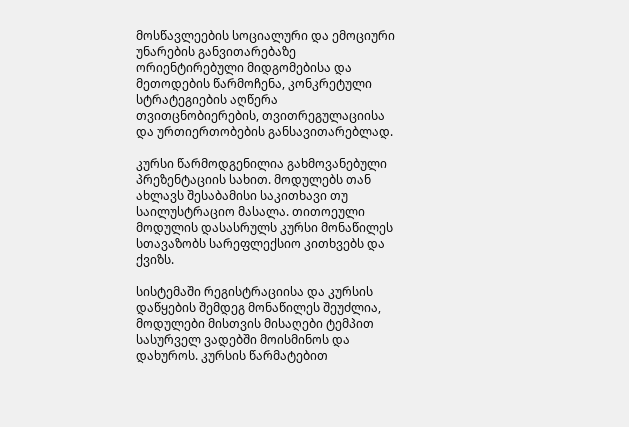მოსწავლეების სოციალური და ემოციური უნარების განვითარებაზე ორიენტირებული მიდგომებისა და მეთოდების წარმოჩენა, კონკრეტული სტრატეგიების აღწერა თვითცნობიერების, თვითრეგულაციისა და ურთიერთობების განსავითარებლად.

კურსი წარმოდგენილია გახმოვანებული პრეზენტაციის სახით. მოდულებს თან ახლავს შესაბამისი საკითხავი თუ საილუსტრაციო მასალა. თითოეული მოდულის დასასრულს კურსი მონაწილეს სთავაზობს სარეფლექსიო კითხვებს და ქვიზს.

სისტემაში რეგისტრაციისა და კურსის დაწყების შემდეგ მონაწილეს შეუძლია, მოდულები მისთვის მისაღები ტემპით სასურველ ვადებში მოისმინოს და დახუროს. კურსის წარმატებით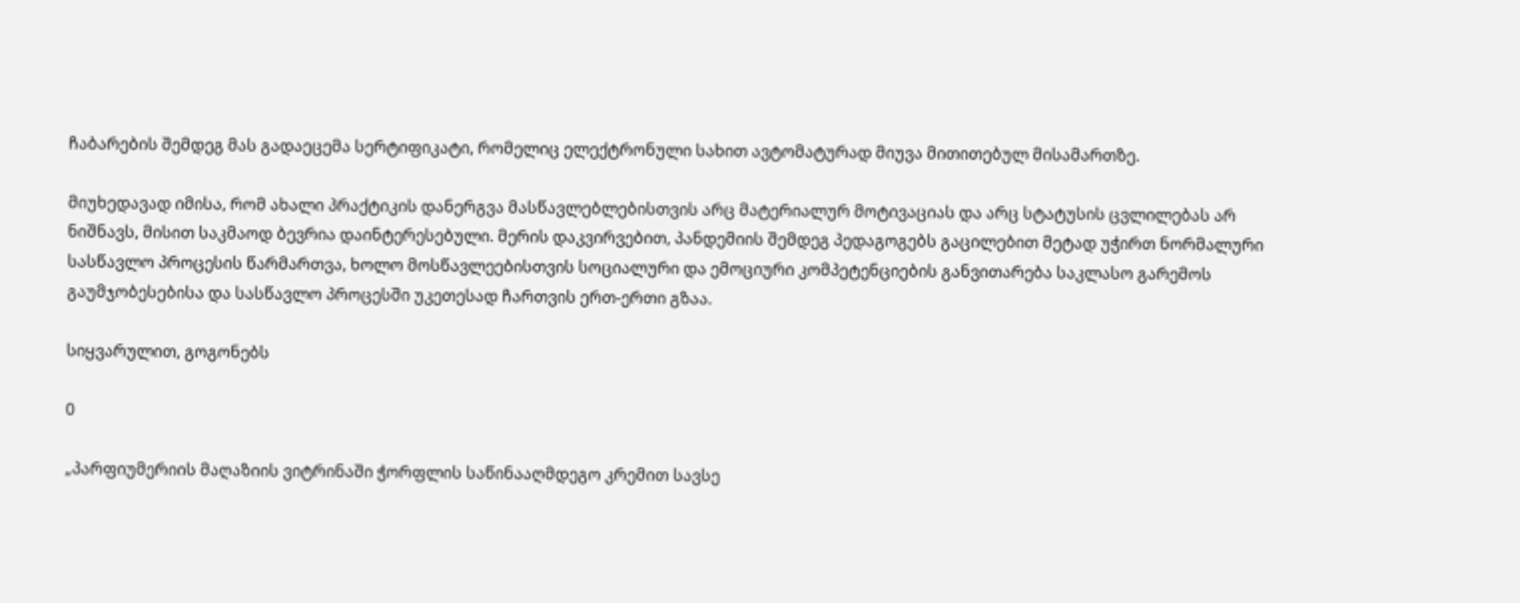ჩაბარების შემდეგ მას გადაეცემა სერტიფიკატი, რომელიც ელექტრონული სახით ავტომატურად მიუვა მითითებულ მისამართზე.

მიუხედავად იმისა, რომ ახალი პრაქტიკის დანერგვა მასწავლებლებისთვის არც მატერიალურ მოტივაციას და არც სტატუსის ცვლილებას არ ნიშნავს, მისით საკმაოდ ბევრია დაინტერესებული. მერის დაკვირვებით, პანდემიის შემდეგ პედაგოგებს გაცილებით მეტად უჭირთ ნორმალური სასწავლო პროცესის წარმართვა, ხოლო მოსწავლეებისთვის სოციალური და ემოციური კომპეტენციების განვითარება საკლასო გარემოს გაუმჯობესებისა და სასწავლო პროცესში უკეთესად ჩართვის ერთ-ერთი გზაა.

სიყვარულით, გოგონებს

0

„პარფიუმერიის მაღაზიის ვიტრინაში ჭორფლის საწინააღმდეგო კრემით სავსე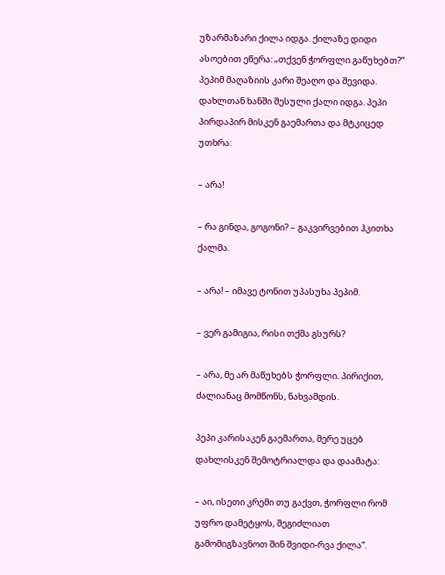უზარმაზარი ქილა იდგა. ქილაზე დიდი ასოებით ეწერა: „თქვენ ჭორფლი გაწუხებთ?“ პეპიმ მაღაზიის კარი შეაღო და შევიდა. დახლთან ხანში შესული ქალი იდგა. პეპი პირდაპირ მისკენ გაემართა და მტკიცედ უთხრა:

– არა!

– რა გინდა, გოგონი? – გაკვირვებით ჰკითხა ქალმა.

– არა! – იმავე ტონით უპასუხა პეპიმ.

– ვერ გამიგია, რისი თქმა გსურს?

– არა, მე არ მაწუხებს ჭორფლი. პირიქით, ძალიანაც მომწონს, ნახვამდის.

პეპი კარისაკენ გაემართა, მერე უცებ დახლისკენ შემოტრიალდა და დაამატა:

– აი, ისეთი კრემი თუ გაქვთ, ჭორფლი რომ უფრო დამეტყოს, შეგიძლიათ გამომიგზავნოთ შინ შვიდი-რვა ქილა“.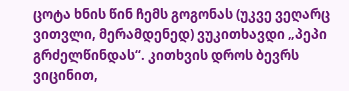ცოტა ხნის წინ ჩემს გოგონას (უკვე ვეღარც ვითვლი, მერამდენედ) ვუკითხავდი „პეპი გრძელწინდას“. კითხვის დროს ბევრს ვიცინით,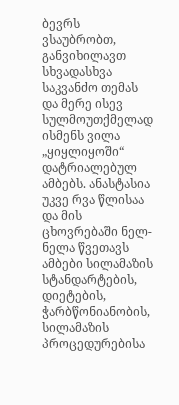ბევრს ვსაუბრობთ, განვიხილავთ სხვადასხვა საკვანძო თემას და მერე ისევ სულმოუთქმელად ისმენს ვილა „ყიყლიყოში“ დატრიალებულ ამბებს. ანასტასია უკვე რვა წლისაა და მის ცხოვრებაში ნელ-ნელა წვეთავს ამბები სილამაზის სტანდარტების, დიეტების, ჭარბწონიანობის, სილამაზის პროცედურებისა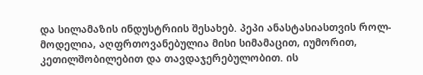და სილამაზის ინდუსტრიის შესახებ. პეპი ანასტასიასთვის როლ-მოდელია, აღფრთოვანებულია მისი სიმამაცით, იუმორით, კეთილშობილებით და თავდაჯერებულობით. ის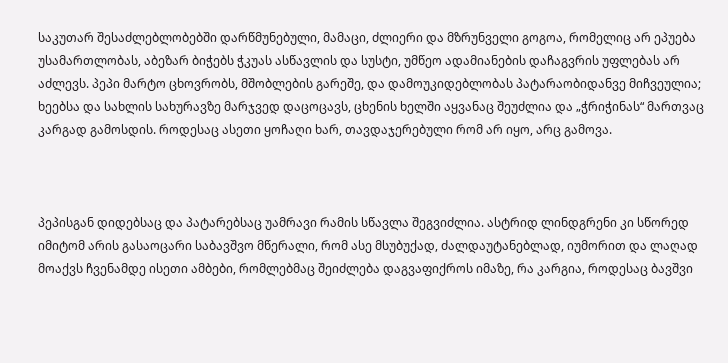საკუთარ შესაძლებლობებში დარწმუნებული, მამაცი, ძლიერი და მზრუნველი გოგოა, რომელიც არ ეპუება უსამართლობას, აბეზარ ბიჭებს ჭკუას ასწავლის და სუსტი, უმწეო ადამიანების დაჩაგვრის უფლებას არ აძლევს. პეპი მარტო ცხოვრობს, მშობლების გარეშე, და დამოუკიდებლობას პატარაობიდანვე მიჩვეულია; ხეებსა და სახლის სახურავზე მარჯვედ დაცოცავს, ცხენის ხელში აყვანაც შეუძლია და „ჭრიჭინას“ მართვაც კარგად გამოსდის. როდესაც ასეთი ყოჩაღი ხარ, თავდაჯერებული რომ არ იყო, არც გამოვა.



პეპისგან დიდებსაც და პატარებსაც უამრავი რამის სწავლა შეგვიძლია. ასტრიდ ლინდგრენი კი სწორედ იმიტომ არის გასაოცარი საბავშვო მწერალი, რომ ასე მსუბუქად, ძალდაუტანებლად, იუმორით და ლაღად მოაქვს ჩვენამდე ისეთი ამბები, რომლებმაც შეიძლება დაგვაფიქროს იმაზე, რა კარგია, როდესაც ბავშვი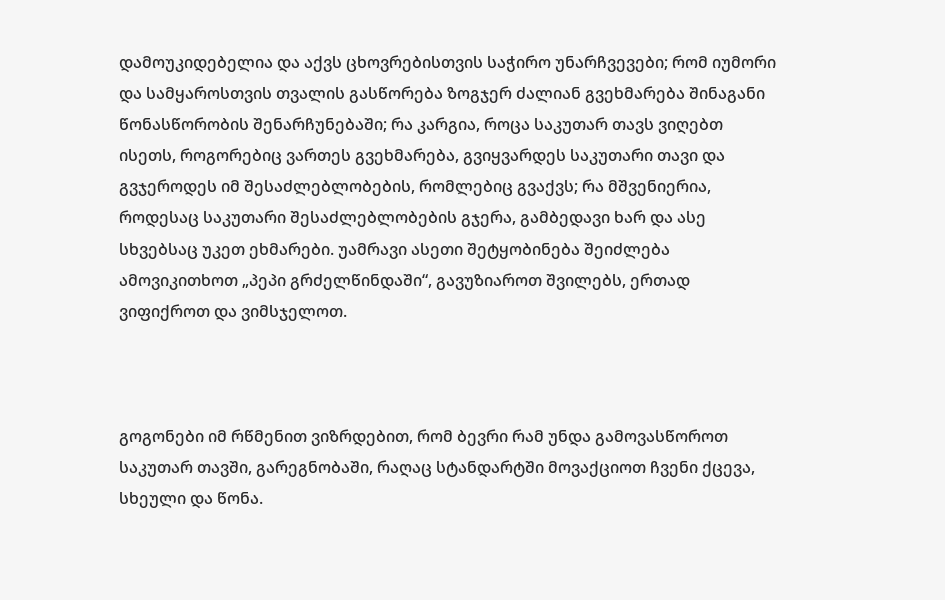დამოუკიდებელია და აქვს ცხოვრებისთვის საჭირო უნარჩვევები; რომ იუმორი და სამყაროსთვის თვალის გასწორება ზოგჯერ ძალიან გვეხმარება შინაგანი წონასწორობის შენარჩუნებაში; რა კარგია, როცა საკუთარ თავს ვიღებთ ისეთს, როგორებიც ვართეს გვეხმარება, გვიყვარდეს საკუთარი თავი და გვჯეროდეს იმ შესაძლებლობების, რომლებიც გვაქვს; რა მშვენიერია, როდესაც საკუთარი შესაძლებლობების გჯერა, გამბედავი ხარ და ასე სხვებსაც უკეთ ეხმარები. უამრავი ასეთი შეტყობინება შეიძლება ამოვიკითხოთ „პეპი გრძელწინდაში“, გავუზიაროთ შვილებს, ერთად ვიფიქროთ და ვიმსჯელოთ.



გოგონები იმ რწმენით ვიზრდებით, რომ ბევრი რამ უნდა გამოვასწოროთ საკუთარ თავში, გარეგნობაში, რაღაც სტანდარტში მოვაქციოთ ჩვენი ქცევა, სხეული და წონა.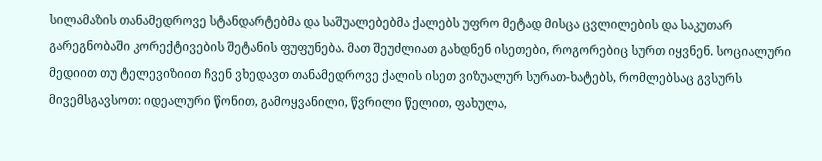სილამაზის თანამედროვე სტანდარტებმა და საშუალებებმა ქალებს უფრო მეტად მისცა ცვლილების და საკუთარ გარეგნობაში კორექტივების შეტანის ფუფუნება. მათ შეუძლიათ გახდნენ ისეთები, როგორებიც სურთ იყვნენ. სოციალური მედიით თუ ტელევიზიით ჩვენ ვხედავთ თანამედროვე ქალის ისეთ ვიზუალურ სურათ-ხატებს, რომლებსაც გვსურს მივემსგავსოთ: იდეალური წონით, გამოყვანილი, წვრილი წელით, ფახულა,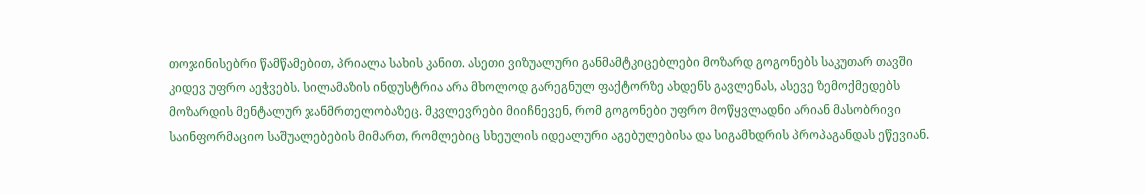თოჯინისებრი წამწამებით, პრიალა სახის კანით. ასეთი ვიზუალური განმამტკიცებლები მოზარდ გოგონებს საკუთარ თავში კიდევ უფრო აეჭვებს. სილამაზის ინდუსტრია არა მხოლოდ გარეგნულ ფაქტორზე ახდენს გავლენას, ასევე ზემოქმედებს მოზარდის მენტალურ ჯანმრთელობაზეც. მკვლევრები მიიჩნევენ, რომ გოგონები უფრო მოწყვლადნი არიან მასობრივი საინფორმაციო საშუალებების მიმართ, რომლებიც სხეულის იდეალური აგებულებისა და სიგამხდრის პროპაგანდას ეწევიან.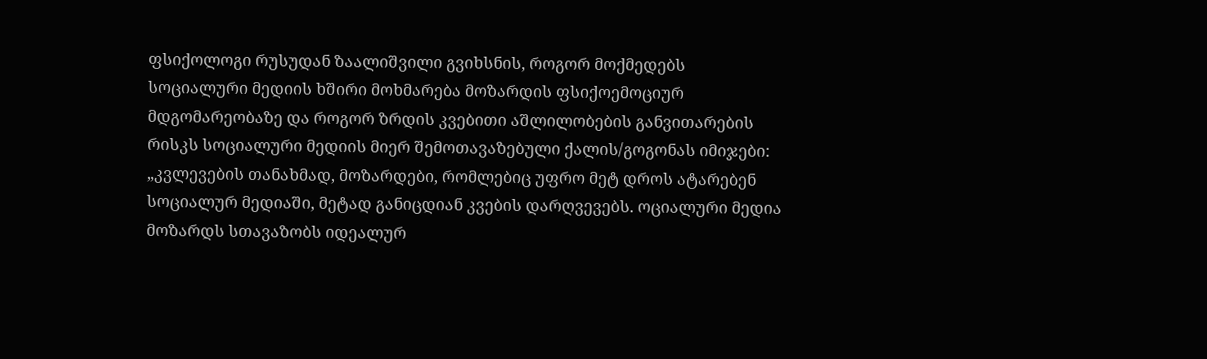ფსიქოლოგი რუსუდან ზაალიშვილი გვიხსნის, როგორ მოქმედებს სოციალური მედიის ხშირი მოხმარება მოზარდის ფსიქოემოციურ მდგომარეობაზე და როგორ ზრდის კვებითი აშლილობების განვითარების რისკს სოციალური მედიის მიერ შემოთავაზებული ქალის/გოგონას იმიჯები: „კვლევების თანახმად, მოზარდები, რომლებიც უფრო მეტ დროს ატარებენ სოციალურ მედიაში, მეტად განიცდიან კვების დარღვევებს. ოციალური მედია მოზარდს სთავაზობს იდეალურ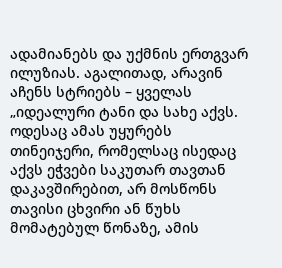ადამიანებს და უქმნის ერთგვარ ილუზიას. აგალითად, არავინ აჩენს სტრიებს – ყველას „იდეალური ტანი და სახე აქვს. ოდესაც ამას უყურებს თინეიჯერი, რომელსაც ისედაც აქვს ეჭვები საკუთარ თავთან დაკავშირებით, არ მოსწონს თავისი ცხვირი ან წუხს მომატებულ წონაზე, ამის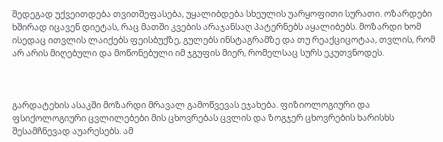შედეგად უქვეითდება თვითშეფასება, უყალიბდება სხეულის უარყოფითი სურათი. ოზარდები ხშირად იცავენ დიეტას, რაც მათში კვების არაჯანსაღ პატერნებს აყალიბებს. მოზარდი ხომ ისედაც ითვლის ლაიქებს ფეისბუქზე, გულებს ინსტაგრამზე და თუ რეაქციცოტაა, თვლის, რომ არ არის მიღებული და მოწონებული იმ ჯგუფის მიერ, რომელსაც სურს ეკუთვნოდეს.



გარდატეხის ასაკში მოზარდი მრავალ გამოწვევას ეჯახება. ფიზიოლოგიური და ფსიქოლოგიური ცვლილებები მის ცხოვრებას ცვლის და ზოგჯერ ცხოვრების ხარისხს შესამჩნევად აუარესებს. ამ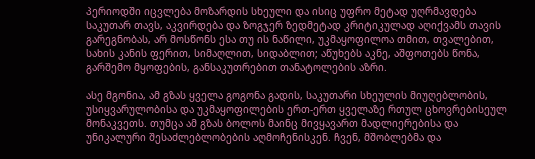პერიოდში იცვლება მოზარდის სხეული და ისიც უფრო მეტად უღრმავდება საკუთარ თავს, აკვირდება და ზოგჯერ ზედმეტად კრიტიკულად აღიქვამს თავის გარეგნობას, არ მოსწონს ესა თუ ის ნაწილი, უკმაყოფილოა თმით, თვალებით, სახის კანის ფერით, სიმაღლით, სიდაბლით; აწუხებს აკნე, აშფოთებს წონა, გარშემო მყოფების, განსაკუთრებით თანატოლების აზრი.

ასე მგონია, ამ გზას ყველა გოგონა გადის, საკუთარი სხეულის მიუღებლობის, უსიყვარულობისა და უკმაყოფილების ერთ-ერთ ყველაზე რთულ ცხოვრებისეულ მონაკვეთს. თუმცა ამ გზას ბოლოს მაინც მივყავართ მადლიერებისა და უნიკალური შესაძლებლობების აღმოჩენისკენ. ჩვენ, მშობლებმა და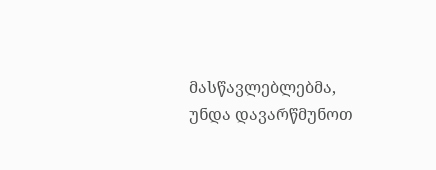მასწავლებლებმა, უნდა დავარწმუნოთ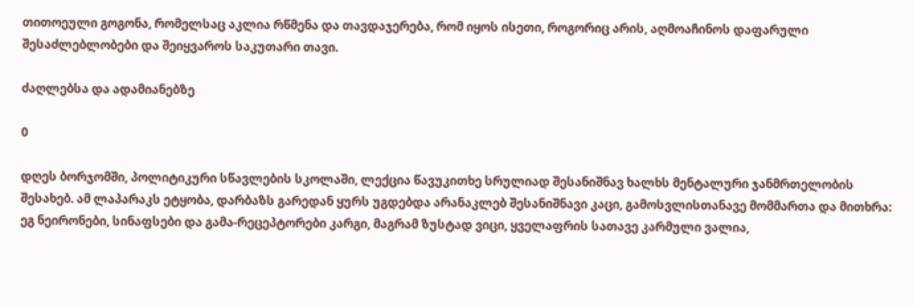თითოეული გოგონა, რომელსაც აკლია რწმენა და თავდაჯერება, რომ იყოს ისეთი, როგორიც არის, აღმოაჩინოს დაფარული შესაძლებლობები და შეიყვაროს საკუთარი თავი.

ძაღლებსა და ადამიანებზე

0

დღეს ბორჯომში, პოლიტიკური სწავლების სკოლაში, ლექცია წავუკითხე სრულიად შესანიშნავ ხალხს მენტალური ჯანმრთელობის შესახებ. ამ ლაპარაკს ეტყობა, დარბაზს გარედან ყურს უგდებდა არანაკლებ შესანიშნავი კაცი, გამოსვლისთანავე მომმართა და მითხრა: ეგ ნეირონები, სინაფსები და გამა-რეცეპტორები კარგი, მაგრამ ზუსტად ვიცი, ყველაფრის სათავე კარმული ვალია,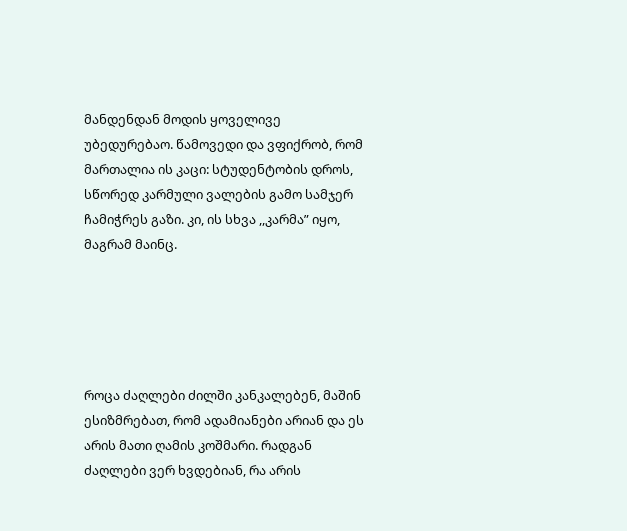მანდენდან მოდის ყოველივე უბედურებაო. წამოვედი და ვფიქრობ, რომ მართალია ის კაცი: სტუდენტობის დროს, სწორედ კარმული ვალების გამო სამჯერ ჩამიჭრეს გაზი. კი, ის სხვა ,,კარმა” იყო, მაგრამ მაინც.





როცა ძაღლები ძილში კანკალებენ, მაშინ ესიზმრებათ, რომ ადამიანები არიან და ეს არის მათი ღამის კოშმარი. რადგან ძაღლები ვერ ხვდებიან, რა არის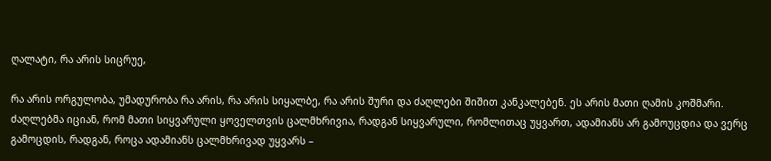ღალატი, რა არის სიცრუე,

რა არის ორგულობა, უმადურობა რა არის, რა არის სიყალბე, რა არის შური და ძაღლები შიშით კანკალებენ. ეს არის მათი ღამის კოშმარი. ძაღლებმა იციან, რომ მათი სიყვარული ყოველთვის ცალმხრივია, რადგან სიყვარული, რომლითაც უყვართ, ადამიანს არ გამოუცდია და ვერც გამოცდის, რადგან, როცა ადამიანს ცალმხრივად უყვარს –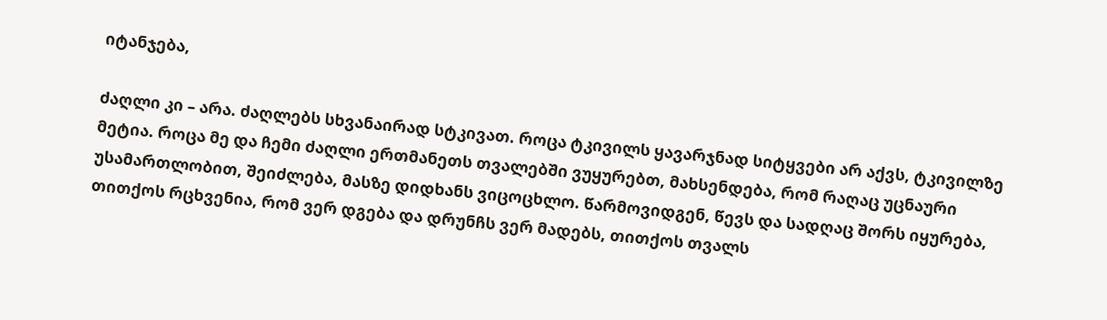იტანჯება,

ძაღლი კი – არა. ძაღლებს სხვანაირად სტკივათ. როცა ტკივილს ყავარჯნად სიტყვები არ აქვს, ტკივილზე მეტია. როცა მე და ჩემი ძაღლი ერთმანეთს თვალებში ვუყურებთ, მახსენდება, რომ რაღაც უცნაური უსამართლობით, შეიძლება, მასზე დიდხანს ვიცოცხლო. წარმოვიდგენ, წევს და სადღაც შორს იყურება, თითქოს რცხვენია, რომ ვერ დგება და დრუნჩს ვერ მადებს, თითქოს თვალს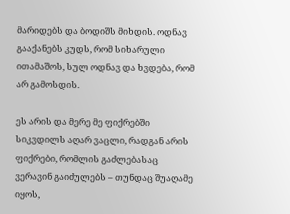მარიდებს და ბოდიშს მიხდის. ოდნავ გააქანებს კუდს, რომ სიხარული ითამაშოს, სულ ოდნავ და ხვდება, რომ არ გამოსდის.

ეს არის და მერე მე ფიქრებში სიკვდილს აღარ ვაცლი, რადგან არის ფიქრები, რომლის გაძლებასაც ვერავინ გაიძულებს – თუნდაც შუაღამე იყოს,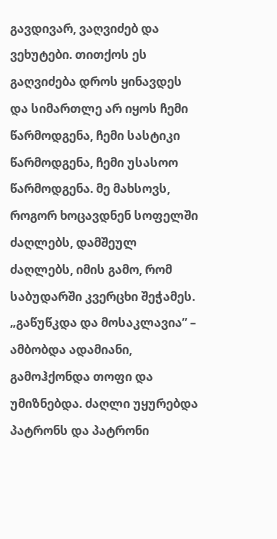გავდივარ, ვაღვიძებ და ვეხუტები. თითქოს ეს გაღვიძება დროს ყინავდეს და სიმართლე არ იყოს ჩემი წარმოდგენა, ჩემი სასტიკი წარმოდგენა, ჩემი უსასოო წარმოდგენა. მე მახსოვს, როგორ ხოცავდნენ სოფელში ძაღლებს, დამშეულ ძაღლებს, იმის გამო, რომ საბუდარში კვერცხი შეჭამეს. „გაწუწკდა და მოსაკლავია” – ამბობდა ადამიანი, გამოჰქონდა თოფი და უმიზნებდა. ძაღლი უყურებდა პატრონს და პატრონი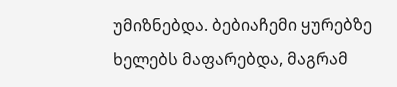უმიზნებდა. ბებიაჩემი ყურებზე ხელებს მაფარებდა, მაგრამ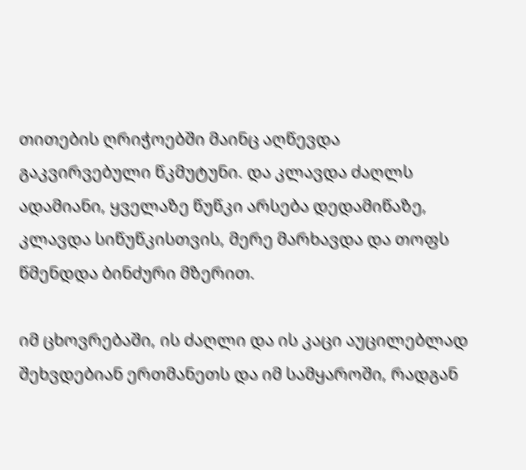თითების ღრიჭოებში მაინც აღწევდა გაკვირვებული წკმუტუნი. და კლავდა ძაღლს ადამიანი, ყველაზე წუწკი არსება დედამიწაზე, კლავდა სიწუწკისთვის, მერე მარხავდა და თოფს წმენდდა ბინძური მზერით.

იმ ცხოვრებაში, ის ძაღლი და ის კაცი აუცილებლად შეხვდებიან ერთმანეთს და იმ სამყაროში, რადგან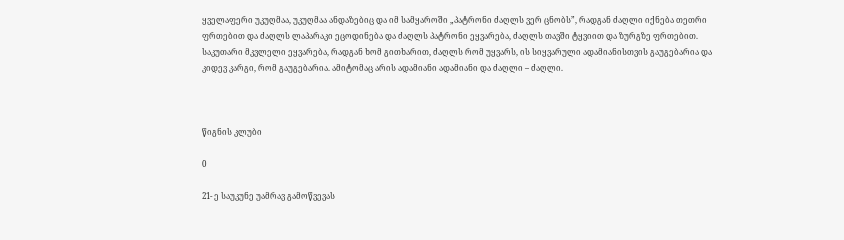ყველაფერი უკუღმაა, უკუღმაა ანდაზებიც და იმ სამყაროში „პატრონი ძაღლს ვერ ცნობს”, რადგან ძაღლი იქნება თეთრი ფრთებით და ძაღლს ლაპარაკი ეცოდინება და ძაღლს პატრონი ეყვარება, ძაღლს თავში ტყვიით და ზურგზე ფრთებით. საკუთარი მკვლელი ეყვარება, რადგან ხომ გითხარით, ძაღლს რომ უყვარს, ის სიყვარული ადამიანისთვის გაუგებარია და კიდევ კარგი, რომ გაუგებარია. ამიტომაც არის ადამიანი ადამიანი და ძაღლი – ძაღლი.



წიგნის კლუბი

0

21- ე საუკუნე უამრავ გამოწვევას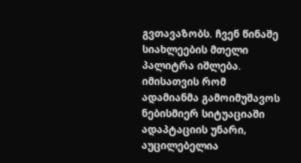გვთავაზობს. ჩვენ წინაშე სიახლეების მთელი პალიტრა იშლება. იმისათვის რომ ადამიანმა გამოიმუშავოს ნებისმიერ სიტუაციაში ადაპტაციის უნარი, აუცილებელია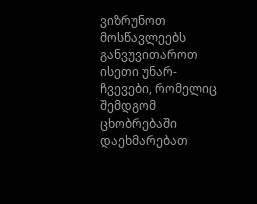ვიზრუნოთ მოსწავლეებს განვუვითაროთ ისეთი უნარ-ჩვევები, რომელიც შემდგომ ცხობრებაში დაეხმარებათ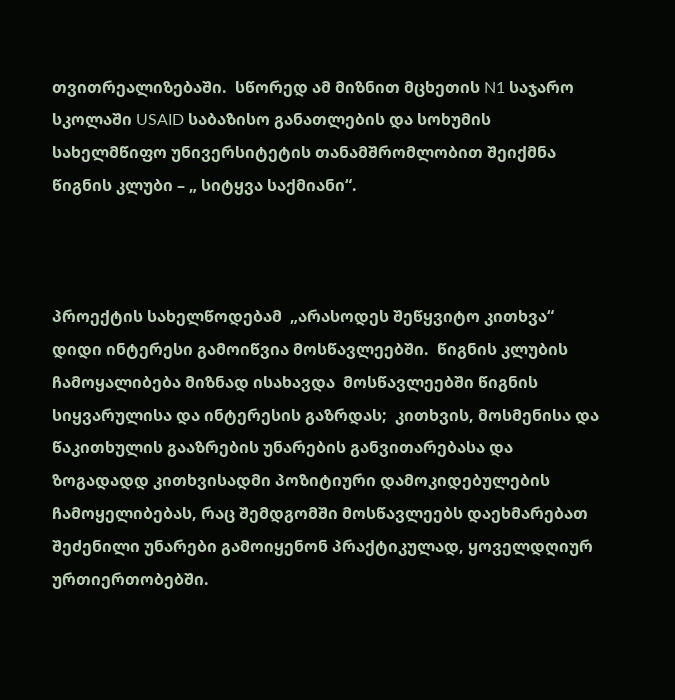თვითრეალიზებაში.  სწორედ ამ მიზნით მცხეთის N1 საჯარო სკოლაში USAID საბაზისო განათლების და სოხუმის სახელმწიფო უნივერსიტეტის თანამშრომლობით შეიქმნა წიგნის კლუბი – „ სიტყვა საქმიანი“.



პროექტის სახელწოდებამ  „არასოდეს შეწყვიტო კითხვა“  დიდი ინტერესი გამოიწვია მოსწავლეებში.  წიგნის კლუბის ჩამოყალიბება მიზნად ისახავდა  მოსწავლეებში წიგნის სიყვარულისა და ინტერესის გაზრდას;  კითხვის, მოსმენისა და წაკითხულის გააზრების უნარების განვითარებასა და ზოგადადდ კითხვისადმი პოზიტიური დამოკიდებულების ჩამოყელიბებას, რაც შემდგომში მოსწავლეებს დაეხმარებათ შეძენილი უნარები გამოიყენონ პრაქტიკულად, ყოველდღიურ ურთიერთობებში.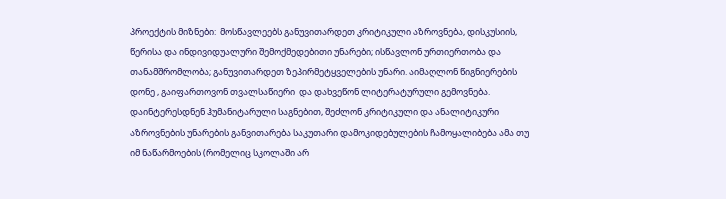პროექტის მიზნები:  მოსწავლეებს განუვითარდეთ კრიტიკული აზროვნება, დისკუსიის, წერისა და ინდივიდუალური შემოქმედებითი უნარები; ისწავლონ ურთიერთობა და თანამშრომლობა; განუვითარდეთ ზეპირმეტყველების უნარი. აიმაღლონ წიგნიერების დონე , გაიფართოვონ თვალსაწიერი  და დახვეწონ ლიტერატურული გემოვნება. დაინტერესდნენ ჰუმანიტარული საგნებით, შეძლონ კრიტიკული და ანალიტიკური აზროვნების უნარების განვითარება საკუთარი დამოკიდებულების ჩამოყალიბება ამა თუ იმ ნაწარმოების (რომელიც სკოლაში არ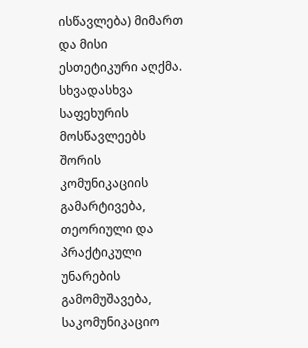ისწავლება) მიმართ და მისი ესთეტიკური აღქმა. სხვადასხვა საფეხურის მოსწავლეებს შორის კომუნიკაციის გამარტივება, თეორიული და პრაქტიკული უნარების გამომუშავება, საკომუნიკაციო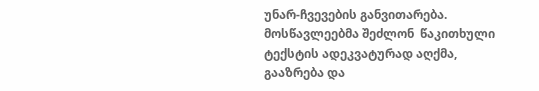უნარ-ჩვევების განვითარება. მოსწავლეებმა შეძლონ  წაკითხული ტექსტის ადეკვატურად აღქმა, გააზრება და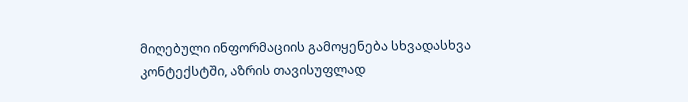მიღებული ინფორმაციის გამოყენება სხვადასხვა კონტექსტში, აზრის თავისუფლად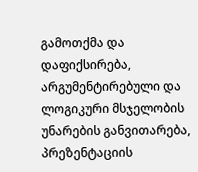გამოთქმა და დაფიქსირება, არგუმენტირებული და ლოგიკური მსჯელობის უნარების განვითარება, პრეზენტაციის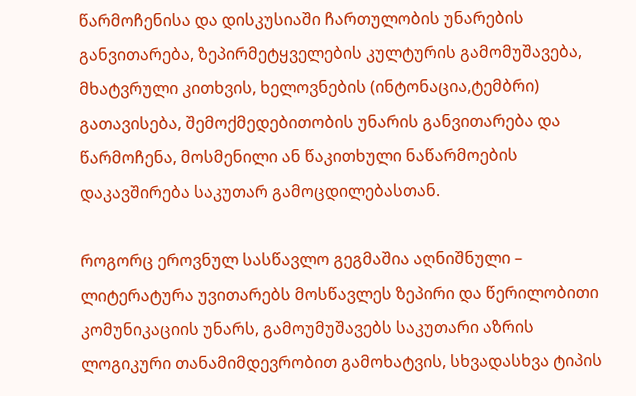წარმოჩენისა და დისკუსიაში ჩართულობის უნარების განვითარება, ზეპირმეტყველების კულტურის გამომუშავება, მხატვრული კითხვის, ხელოვნების (ინტონაცია,ტემბრი) გათავისება, შემოქმედებითობის უნარის განვითარება და წარმოჩენა, მოსმენილი ან წაკითხული ნაწარმოების დაკავშირება საკუთარ გამოცდილებასთან.

როგორც ეროვნულ სასწავლო გეგმაშია აღნიშნული –  ლიტერატურა უვითარებს მოსწავლეს ზეპირი და წერილობითი კომუნიკაციის უნარს, გამოუმუშავებს საკუთარი აზრის ლოგიკური თანამიმდევრობით გამოხატვის, სხვადასხვა ტიპის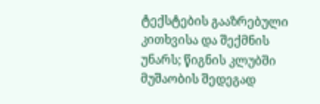ტექსტების გააზრებული კითხვისა და შექმნის უნარს; წიგნის კლუბში მუშაობის შედეგად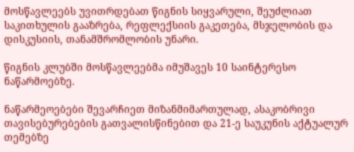მოსწავლეებს უვითრდებათ წიგნის სიყვარული, შეუძლიათ საკითხულის გააზრება, რეფლექსიის გაკეთება, მსჯელობის და დისკუსიის, თანამშრომლობის უნარი.

წიგნის კლუბში მოსწავლეებმა იმუშავეს 10 საინტერესო ნაწარმოებზე.

ნაწარმეოებები შევარჩიეთ მიზანმიმართულად, ასაკობრივი თავისებურებების გათვალისწინებით და 21-ე საუკუნის აქტუალურ თემებზე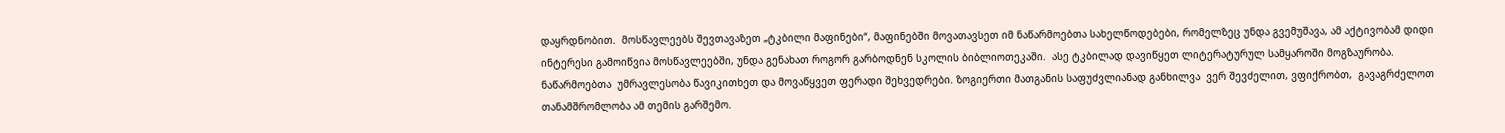დაყრდნობით.  მოსწავლეებს შევთავაზეთ „ტკბილი მაფინები“, მაფინებში მოვათავსეთ იმ ნაწარმოებთა სახელწოდებები, რომელზეც უნდა გვემუშავა, ამ აქტივობამ დიდი ინტერესი გამოიწვია მოსწავლეებში, უნდა გენახათ როგორ გარბოდნენ სკოლის ბიბლიოთეკაში.  ასე ტკბილად დავიწყეთ ლიტერატურულ სამყაროში მოგზაურობა.   ნაწარმოებთა  უმრავლესობა წავიკითხეთ და მოვაწყვეთ ფერადი შეხვედრები. ზოგიერთი მათგანის საფუძვლიანად განხილვა  ვერ შევძელით, ვფიქრობთ,  გავაგრძელოთ თანამშრომლობა ამ თემის გარშემო.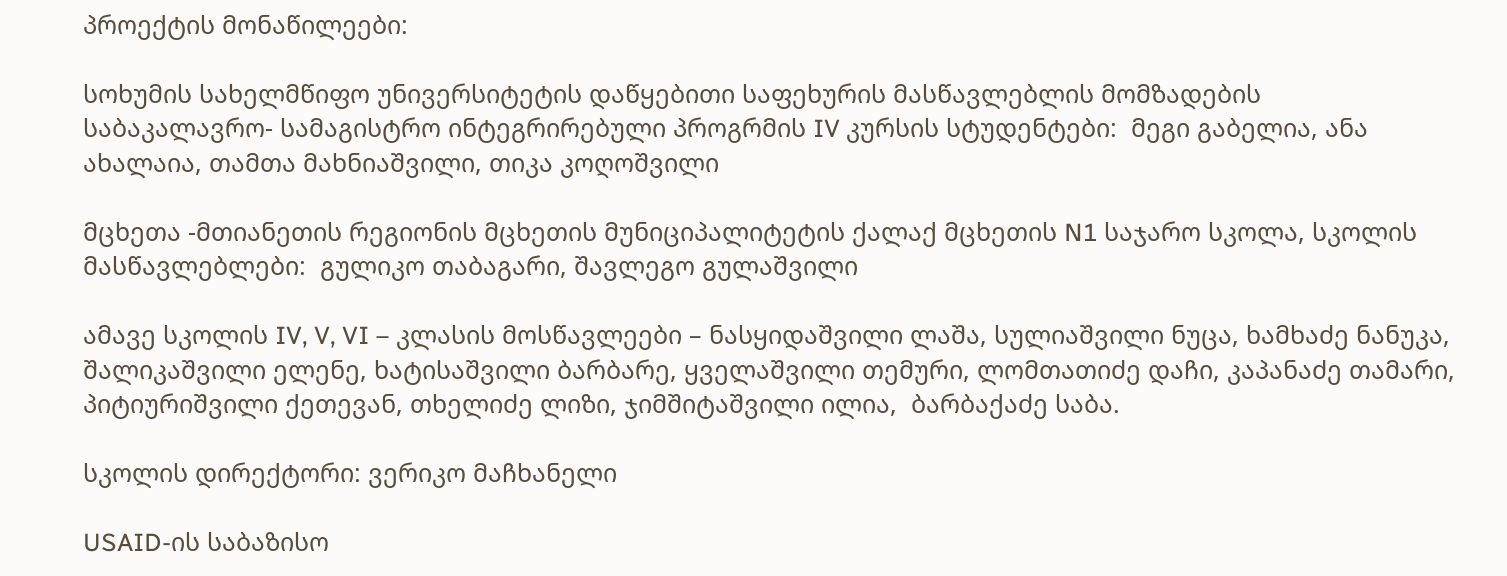პროექტის მონაწილეები:

სოხუმის სახელმწიფო უნივერსიტეტის დაწყებითი საფეხურის მასწავლებლის მომზადების      საბაკალავრო- სამაგისტრო ინტეგრირებული პროგრმის IV კურსის სტუდენტები:  მეგი გაბელია, ანა ახალაია, თამთა მახნიაშვილი, თიკა კოღოშვილი

მცხეთა -მთიანეთის რეგიონის მცხეთის მუნიციპალიტეტის ქალაქ მცხეთის N1 საჯარო სკოლა, სკოლის მასწავლებლები:  გულიკო თაბაგარი, შავლეგო გულაშვილი

ამავე სკოლის IV, V, VI – კლასის მოსწავლეები – ნასყიდაშვილი ლაშა, სულიაშვილი ნუცა, ხამხაძე ნანუკა, შალიკაშვილი ელენე, ხატისაშვილი ბარბარე, ყველაშვილი თემური, ლომთათიძე დაჩი, კაპანაძე თამარი, პიტიურიშვილი ქეთევან, თხელიძე ლიზი, ჯიმშიტაშვილი ილია,  ბარბაქაძე საბა.

სკოლის დირექტორი: ვერიკო მაჩხანელი

USAID-ის საბაზისო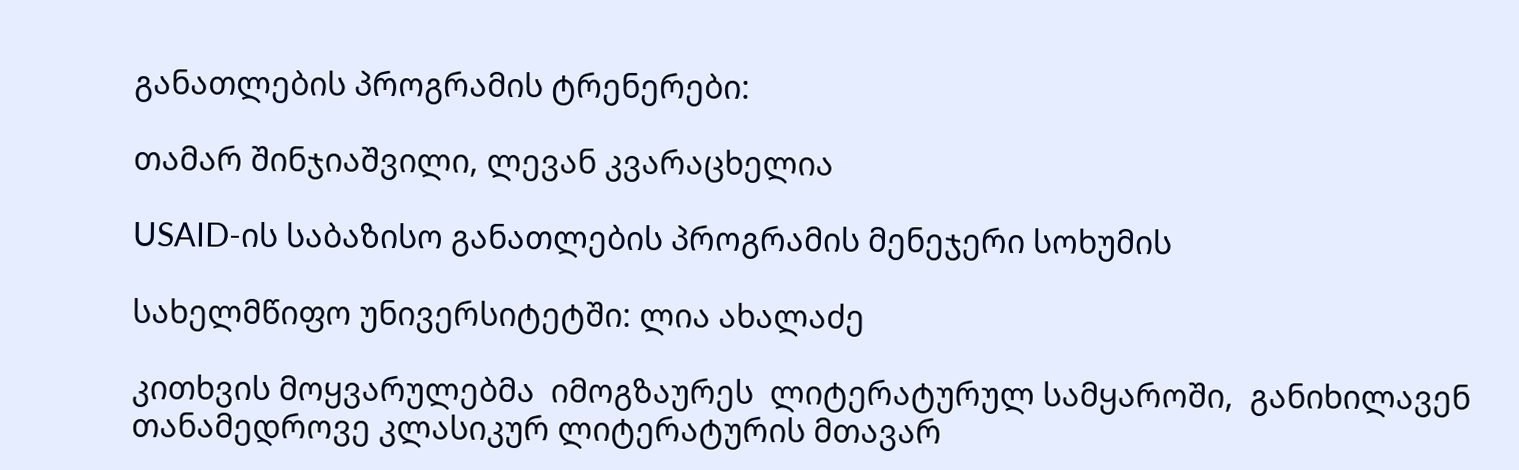განათლების პროგრამის ტრენერები:

თამარ შინჯიაშვილი, ლევან კვარაცხელია

USAID-ის საბაზისო განათლების პროგრამის მენეჯერი სოხუმის

სახელმწიფო უნივერსიტეტში: ლია ახალაძე

კითხვის მოყვარულებმა  იმოგზაურეს  ლიტერატურულ სამყაროში,  განიხილავენ თანამედროვე კლასიკურ ლიტერატურის მთავარ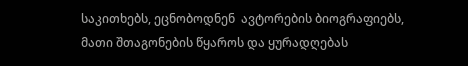საკითხებს, ეცნობოდნენ  ავტორების ბიოგრაფიებს, მათი შთაგონების წყაროს და ყურადღებას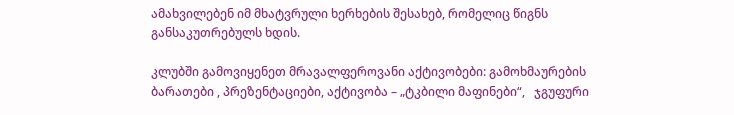ამახვილებენ იმ მხატვრული ხერხების შესახებ, რომელიც წიგნს განსაკუთრებულს ხდის.

კლუბში გამოვიყენეთ მრავალფეროვანი აქტივობები: გამოხმაურების ბარათები , პრეზენტაციები, აქტივობა – „ტკბილი მაფინები“,   ჯგუფური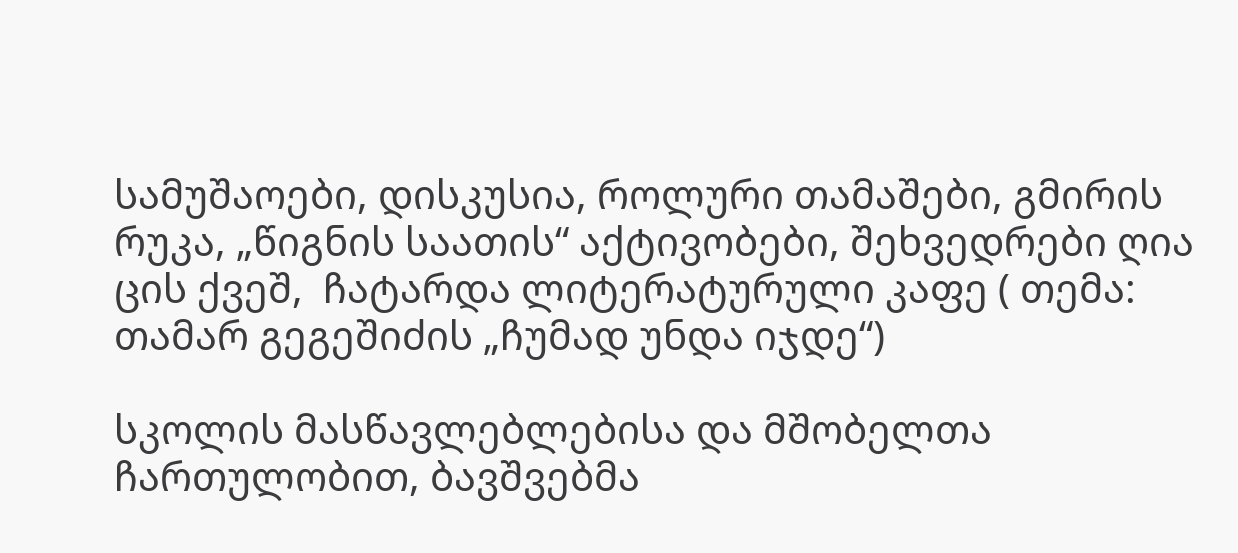სამუშაოები, დისკუსია, როლური თამაშები, გმირის რუკა, „წიგნის საათის“ აქტივობები, შეხვედრები ღია ცის ქვეშ,  ჩატარდა ლიტერატურული კაფე ( თემა: თამარ გეგეშიძის „ჩუმად უნდა იჯდე“)

სკოლის მასწავლებლებისა და მშობელთა ჩართულობით, ბავშვებმა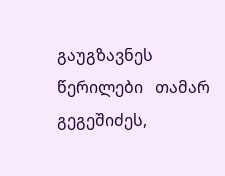გაუგზავნეს წერილები   თამარ გეგეშიძეს,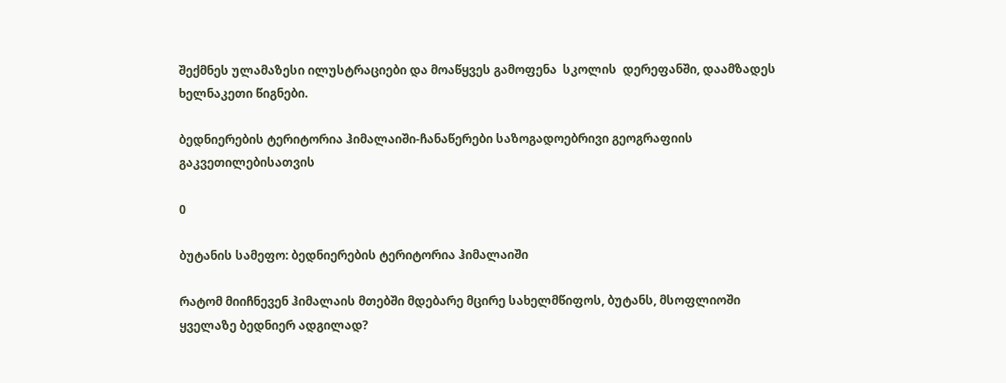შექმნეს ულამაზესი ილუსტრაციები და მოაწყვეს გამოფენა  სკოლის  დერეფანში, დაამზადეს ხელნაკეთი წიგნები.

ბედნიერების ტერიტორია ჰიმალაიში-ჩანაწერები საზოგადოებრივი გეოგრაფიის გაკვეთილებისათვის

0

ბუტანის სამეფო: ბედნიერების ტერიტორია ჰიმალაიში

რატომ მიიჩნევენ ჰიმალაის მთებში მდებარე მცირე სახელმწიფოს, ბუტანს, მსოფლიოში ყველაზე ბედნიერ ადგილად?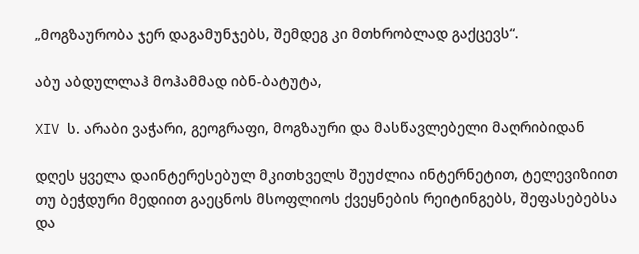„მოგზაურობა ჯერ დაგამუნჯებს, შემდეგ კი მთხრობლად გაქცევს“.

აბუ აბდულლაჰ მოჰამმად იბნ-ბატუტა,

XIV ს. არაბი ვაჭარი, გეოგრაფი, მოგზაური და მასწავლებელი მაღრიბიდან

დღეს ყველა დაინტერესებულ მკითხველს შეუძლია ინტერნეტით, ტელევიზიით თუ ბეჭდური მედიით გაეცნოს მსოფლიოს ქვეყნების რეიტინგებს, შეფასებებსა და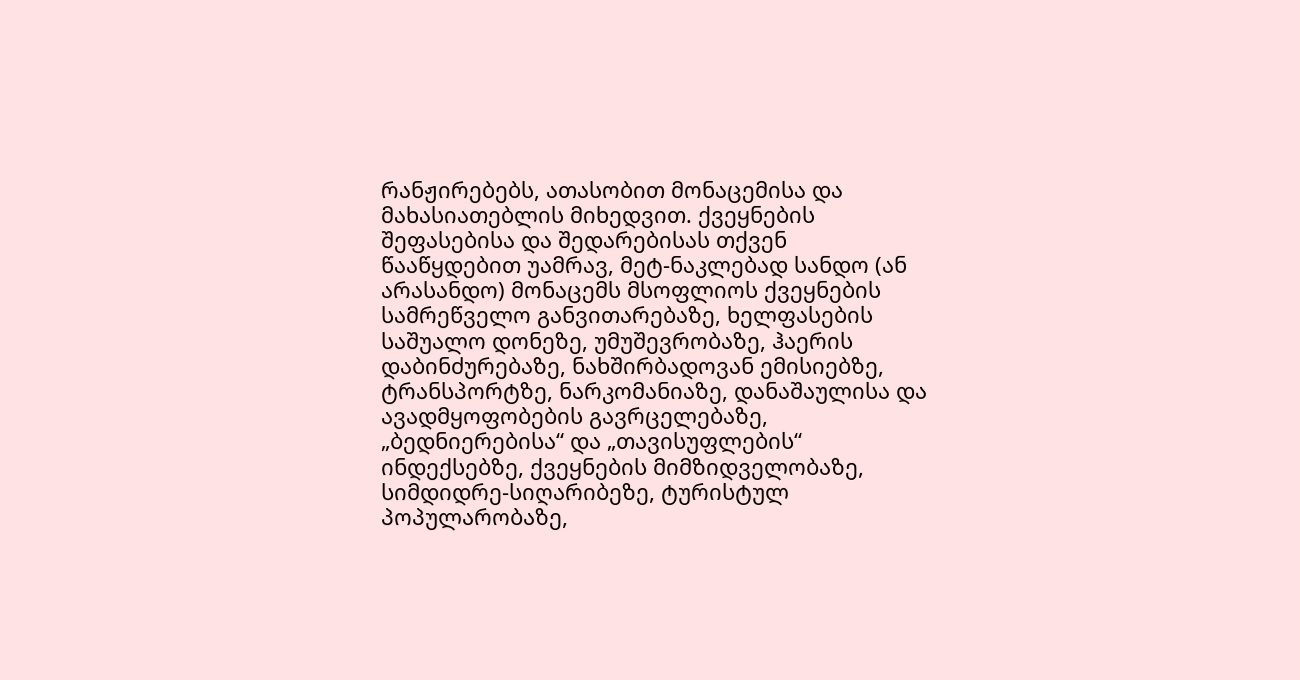რანჟირებებს, ათასობით მონაცემისა და მახასიათებლის მიხედვით. ქვეყნების შეფასებისა და შედარებისას თქვენ წააწყდებით უამრავ, მეტ-ნაკლებად სანდო (ან არასანდო) მონაცემს მსოფლიოს ქვეყნების სამრეწველო განვითარებაზე, ხელფასების საშუალო დონეზე, უმუშევრობაზე, ჰაერის დაბინძურებაზე, ნახშირბადოვან ემისიებზე, ტრანსპორტზე, ნარკომანიაზე, დანაშაულისა და ავადმყოფობების გავრცელებაზე, „ბედნიერებისა“ და „თავისუფლების“ ინდექსებზე, ქვეყნების მიმზიდველობაზე, სიმდიდრე-სიღარიბეზე, ტურისტულ პოპულარობაზე,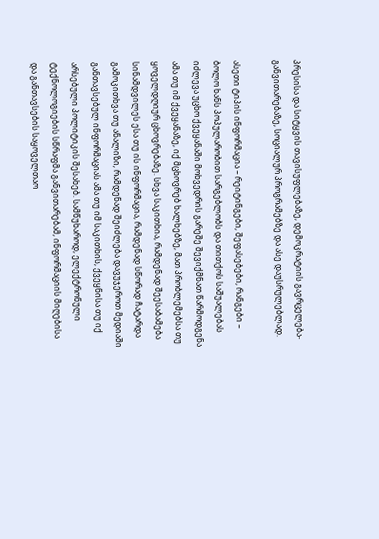პრესისა და სიტყვის თავისუფლებაზე, დემოკრატიის გავრცელება-განვითარებაზე, სოციალურ პროგრამებზე და ასე დაუსრულებლად.

ასეთი ტიპის ინფორმაცია – რეიტინგები, შეფასებები, რანგები – ბოლო ხანს პოპულარობით სარგებლობს და თითქოს საშუალებას იძლევა უცხო ქვეყანაში მოხვედრის გარეშე შევიქმნათ წარმოდგენა ამა თუ იმ ქვეყანაზე, იქ მცხოვრებ ხალხებზე, მათ პრობლემებსა თუ ყოველდღიურ ცხოვრებაზე. სხვა საკითხია, რამდენად შეესაბამება სინამდვილეს ესა თუ ის ინფორმაცია, რამდენად სწორად ჩატარდა გამოკითხვა თუ ანალიზი, რამდენად შეიძლება დავუჯეროთ მედიაში განთავსებულ ინფორმაციას ამა თუ იმ საკითხის, ქვეყნისა თუ იქ არსებული პოლიტიკის შესახებ. სამწუხაროდ, ელექტრონული ტექნოლოგიების სწრაფმა განვითარებამ, ინფორმაციის მიღებისა და განთავსების საყოველთაო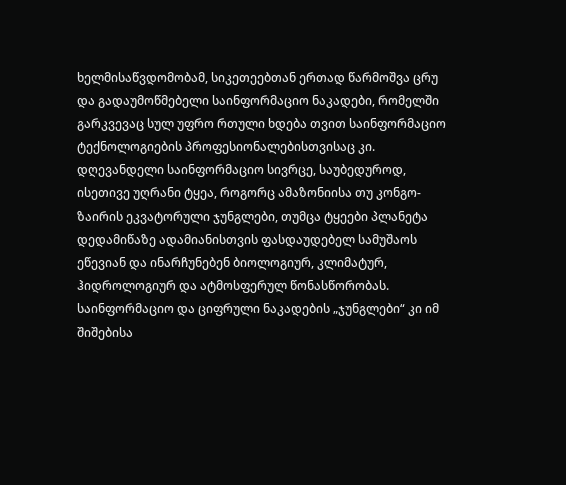ხელმისაწვდომობამ, სიკეთეებთან ერთად წარმოშვა ცრუ და გადაუმოწმებელი საინფორმაციო ნაკადები, რომელში გარკვევაც სულ უფრო რთული ხდება თვით საინფორმაციო ტექნოლოგიების პროფესიონალებისთვისაც კი. დღევანდელი საინფორმაციო სივრცე, საუბედუროდ, ისეთივე უღრანი ტყეა, როგორც ამაზონიისა თუ კონგო-ზაირის ეკვატორული ჯუნგლები, თუმცა ტყეები პლანეტა დედამიწაზე ადამიანისთვის ფასდაუდებელ სამუშაოს ეწევიან და ინარჩუნებენ ბიოლოგიურ, კლიმატურ, ჰიდროლოგიურ და ატმოსფერულ წონასწორობას. საინფორმაციო და ციფრული ნაკადების „ჯუნგლები“ კი იმ შიშებისა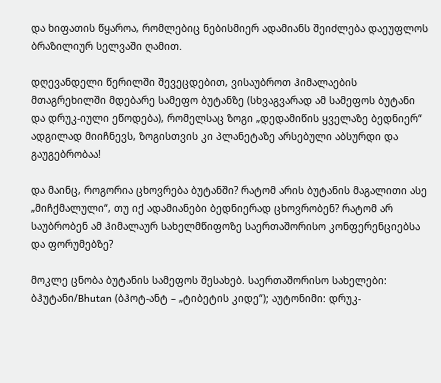და ხიფათის წყაროა, რომლებიც ნებისმიერ ადამიანს შეიძლება დაეუფლოს ბრაზილიურ სელვაში ღამით.

დღევანდელი წერილში შევეცდებით, ვისაუბროთ ჰიმალაების მთაგრეხილში მდებარე სამეფო ბუტანზე (სხვაგვარად ამ სამეფოს ბუტანი და დრუკ-იული ეწოდება), რომელსაც ზოგი „დედამიწის ყველაზე ბედნიერ“ ადგილად მიიჩნევს, ზოგისთვის კი პლანეტაზე არსებული აბსურდი და გაუგებრობაა!

და მაინც, როგორია ცხოვრება ბუტანში? რატომ არის ბუტანის მაგალითი ასე „მიჩქმალული“, თუ იქ ადამიანები ბედნიერად ცხოვრობენ? რატომ არ საუბრობენ ამ ჰიმალაურ სახელმწიფოზე საერთაშორისო კონფერენციებსა და ფორუმებზე?

მოკლე ცნობა ბუტანის სამეფოს შესახებ. საერთაშორისო სახელები: ბჰუტანი/Bhutan (ბჰოტ-ანტ – „ტიბეტის კიდე“); აუტონიმი: დრუკ-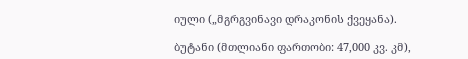იული („მგრგვინავი დრაკონის ქვეყანა).

ბუტანი (მთლიანი ფართობი: 47,000 კვ. კმ),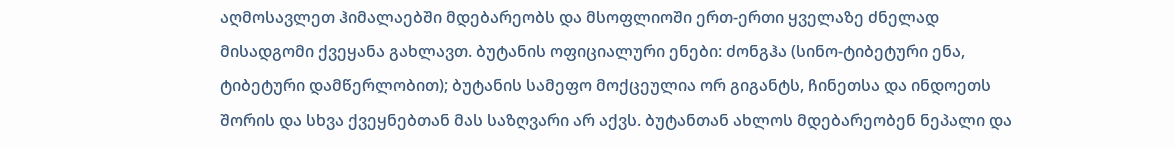აღმოსავლეთ ჰიმალაებში მდებარეობს და მსოფლიოში ერთ-ერთი ყველაზე ძნელად მისადგომი ქვეყანა გახლავთ. ბუტანის ოფიციალური ენები: ძონგჰა (სინო-ტიბეტური ენა, ტიბეტური დამწერლობით); ბუტანის სამეფო მოქცეულია ორ გიგანტს, ჩინეთსა და ინდოეთს შორის და სხვა ქვეყნებთან მას საზღვარი არ აქვს. ბუტანთან ახლოს მდებარეობენ ნეპალი და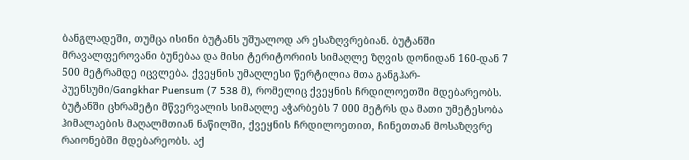ბანგლადეში, თუმცა ისინი ბუტანს უშუალოდ არ ესაზღვრებიან. ბუტანში მრავალფეროვანი ბუნებაა და მისი ტერიტორიის სიმაღლე ზღვის დონიდან 160-დან 7 500 მეტრამდე იცვლება. ქვეყნის უმაღლესი წერტილია მთა განგჰარ-პუენსუმი/Gangkhar Puensum (7 538 მ), რომელიც ქვეყნის ჩრდილოეთში მდებარეობს. ბუტანში ცხრამეტი მწვერვალის სიმაღლე აჭარბებს 7 000 მეტრს და მათი უმეტესობა ჰიმალაების მაღალმთიან ნაწილში, ქვეყნის ჩრდილოეთით, ჩინეთთან მოსაზღვრე რაიონებში მდებარეობს. აქ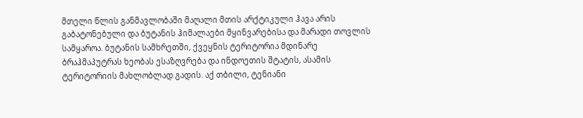მთელი წლის განმავლობაში მაღალი მთის არქტიკული ჰავა არის გაბატონებული და ბუტანის ჰიმალაები მყინვარებისა და მარადი თოვლის სამყაროა. ბუტანის სამხრეთში, ქვეყნის ტერიტორია მდინარე ბრაჰმაპუტრას ხეობას ესაზღვრება და ინდოეთის შტატის, ასამის ტერიტორიის მახლობლად გადის. აქ თბილი, ტენიანი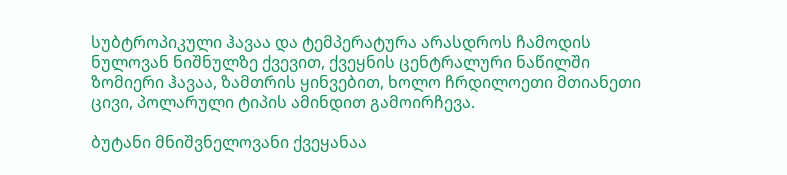სუბტროპიკული ჰავაა და ტემპერატურა არასდროს ჩამოდის ნულოვან ნიშნულზე ქვევით, ქვეყნის ცენტრალური ნაწილში ზომიერი ჰავაა, ზამთრის ყინვებით, ხოლო ჩრდილოეთი მთიანეთი ცივი, პოლარული ტიპის ამინდით გამოირჩევა.

ბუტანი მნიშვნელოვანი ქვეყანაა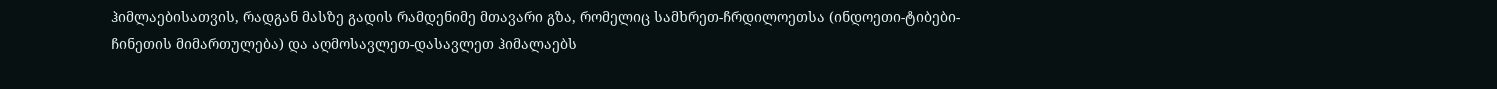ჰიმლაებისათვის, რადგან მასზე გადის რამდენიმე მთავარი გზა, რომელიც სამხრეთ-ჩრდილოეთსა (ინდოეთი-ტიბები-ჩინეთის მიმართულება) და აღმოსავლეთ-დასავლეთ ჰიმალაებს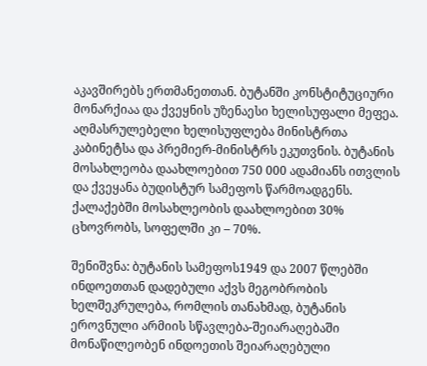აკავშირებს ერთმანეთთან. ბუტანში კონსტიტუციური მონარქიაა და ქვეყნის უზენაესი ხელისუფალი მეფეა. აღმასრულებელი ხელისუფლება მინისტრთა კაბინეტსა და პრემიერ-მინისტრს ეკუთვნის. ბუტანის მოსახლეობა დაახლოებით 750 000 ადამიანს ითვლის და ქვეყანა ბუდისტურ სამეფოს წარმოადგენს. ქალაქებში მოსახლეობის დაახლოებით 30% ცხოვრობს, სოფელში კი – 70%.

შენიშვნა: ბუტანის სამეფოს1949 და 2007 წლებში ინდოეთთან დადებული აქვს მეგობრობის ხელშეკრულება, რომლის თანახმად, ბუტანის ეროვნული არმიის სწავლება-შეიარაღებაში მონაწილეობენ ინდოეთის შეიარაღებული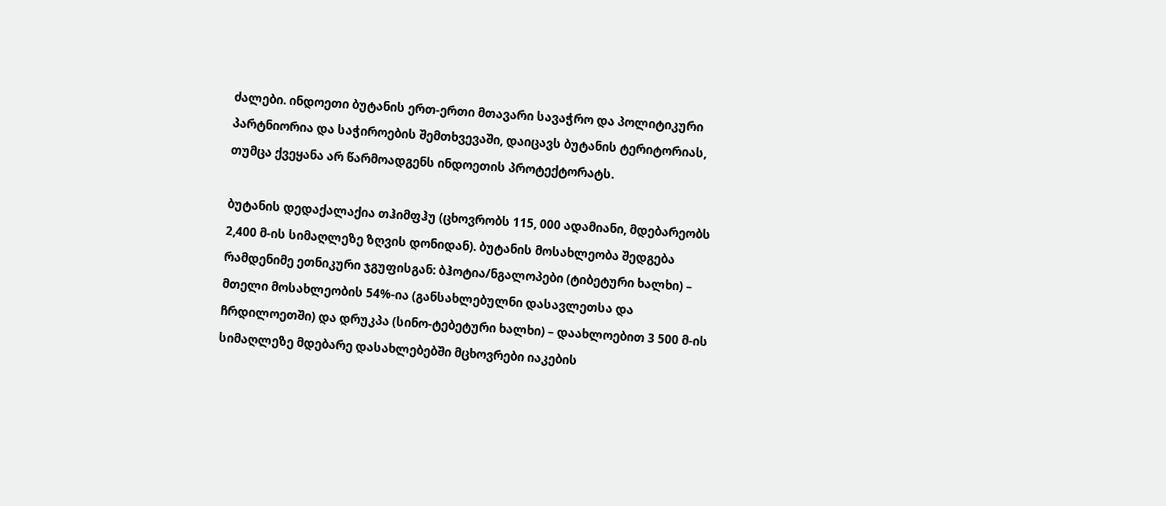ძალები. ინდოეთი ბუტანის ერთ-ერთი მთავარი სავაჭრო და პოლიტიკური პარტნიორია და საჭიროების შემთხვევაში, დაიცავს ბუტანის ტერიტორიას, თუმცა ქვეყანა არ წარმოადგენს ინდოეთის პროტექტორატს.

ბუტანის დედაქალაქია თჰიმფჰუ (ცხოვრობს 115, 000 ადამიანი, მდებარეობს 2,400 მ-ის სიმაღლეზე ზღვის დონიდან). ბუტანის მოსახლეობა შედგება რამდენიმე ეთნიკური ჯგუფისგან: ბჰოტია/ნგალოპები (ტიბეტური ხალხი) – მთელი მოსახლეობის 54%-ია (განსახლებულნი დასავლეთსა და ჩრდილოეთში) და დრუკპა (სინო-ტებეტური ხალხი) – დაახლოებით 3 500 მ-ის სიმაღლეზე მდებარე დასახლებებში მცხოვრები იაკების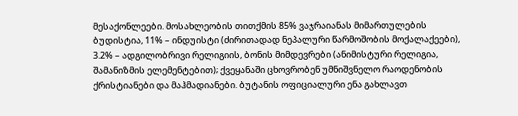მესაქონლეები. მოსახლეობის თითქმის 85% ვაჯრაიანას მიმართულების ბუდისტია, 11% – ინდუისტი (ძირითადად ნეპალური წარმოშობის მოქალაქეები), 3.2% – ადგილობრივი რელიგიის, ბონის მიმდევრები (ანიმისტური რელიგია, შამანიზმის ელემენტებით); ქვეყანაში ცხოვრობენ უმნიშვნელო რაოდენობის ქრისტიანები და მაჰმადიანები. ბუტანის ოფიციალური ენა გახლავთ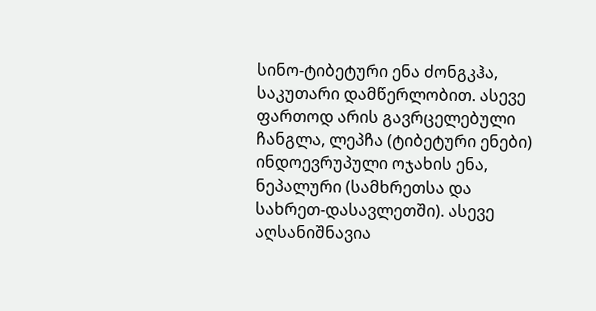სინო-ტიბეტური ენა ძონგკჰა, საკუთარი დამწერლობით. ასევე ფართოდ არის გავრცელებული ჩანგლა, ლეპჩა (ტიბეტური ენები) ინდოევრუპული ოჯახის ენა, ნეპალური (სამხრეთსა და სახრეთ-დასავლეთში). ასევე აღსანიშნავია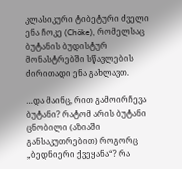კლასიკური ტიბეტური ძველი ენა ჩოკე (Chöke), რომელსაც ბუტანის ბუდისტურ მონასტრებში სწავლების ძირითადი ენა გახლავთ.

…და მაინც, რით გამოირჩევა ბუტანი? რატომ არის ბუტანი ცნობილი (აზიაში განსაკუთრებით) როგორც „ბედნიერი ქვეყანა“? რა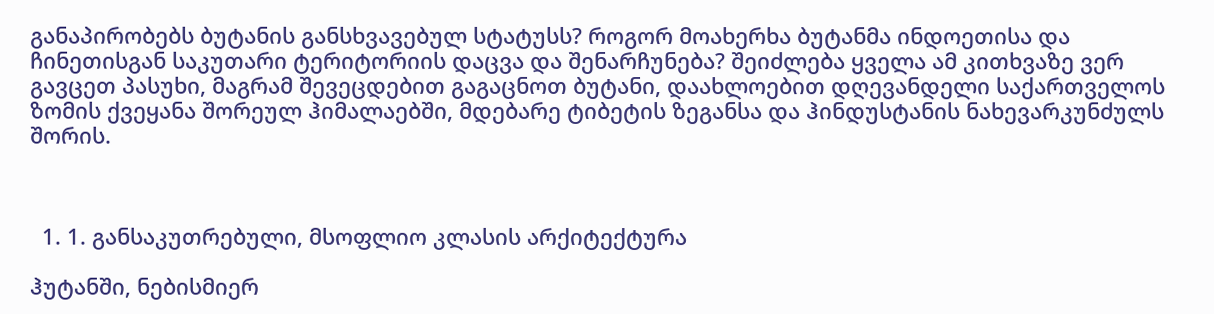განაპირობებს ბუტანის განსხვავებულ სტატუსს? როგორ მოახერხა ბუტანმა ინდოეთისა და ჩინეთისგან საკუთარი ტერიტორიის დაცვა და შენარჩუნება? შეიძლება ყველა ამ კითხვაზე ვერ გავცეთ პასუხი, მაგრამ შევეცდებით გაგაცნოთ ბუტანი, დაახლოებით დღევანდელი საქართველოს ზომის ქვეყანა შორეულ ჰიმალაებში, მდებარე ტიბეტის ზეგანსა და ჰინდუსტანის ნახევარკუნძულს შორის.



  1. 1. განსაკუთრებული, მსოფლიო კლასის არქიტექტურა

ჰუტანში, ნებისმიერ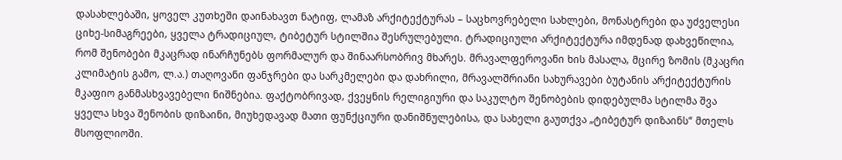დასახლებაში, ყოველ კუთხეში დაინახავთ ნატიფ, ლამაზ არქიტექტურას – საცხოვრებელი სახლები, მონასტრები და უძველესი ციხე-სიმაგრეები, ყველა ტრადიციულ, ტიბეტურ სტილშია შესრულებული. ტრადიციული არქიტექტურა იმდენად დახვეწილია, რომ შენობები მკაცრად ინარჩუნებს ფორმალურ და შინაარსობრივ მხარეს. მრავალფეროვანი ხის მასალა, მცირე ზომის (მკაცრი კლიმატის გამო, ლ.ა.) თაღოვანი ფანჯრები და სარკმელები და დახრილი, მრავალშრიანი სახურავები ბუტანის არქიტექტურის მკაფიო განმასხვავებელი ნიშნებია. ფაქტობრივად, ქვეყნის რელიგიური და საკულტო შენობების დიდებულმა სტილმა შვა ყველა სხვა შენობის დიზაინი, მიუხედავად მათი ფუნქციური დანიშნულებისა, და სახელი გაუთქვა „ტიბეტურ დიზაინს“ მთელს მსოფლიოში.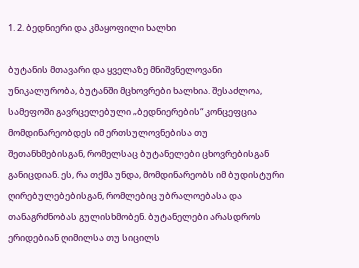1. 2. ბედნიერი და კმაყოფილი ხალხი

ბუტანის მთავარი და ყველაზე მნიშვნელოვანი უნიკალურობა, ბუტანში მცხოვრები ხალხია. შესაძლოა, სამეფოში გავრცელებული „ბედნიერების“ კონცეფცია მომდინარეობდეს იმ ერთსულოვნებისა თუ შეთანხმებისგან, რომელსაც ბუტანელები ცხოვრებისგან განიცდიან. ეს, რა თქმა უნდა, მომდინარეობს იმ ბუდისტური ღირებულებებისგან, რომლებიც უბრალოებასა და თანაგრძნობას გულისხმობენ. ბუტანელები არასდროს ერიდებიან ღიმილსა თუ სიცილს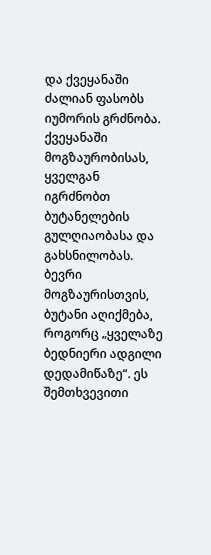და ქვეყანაში ძალიან ფასობს იუმორის გრძნობა. ქვეყანაში მოგზაურობისას, ყველგან იგრძნობთ ბუტანელების გულღიაობასა და გახსნილობას. ბევრი მოგზაურისთვის, ბუტანი აღიქმება, როგორც „ყველაზე ბედნიერი ადგილი დედამიწაზე“. ეს შემთხვევითი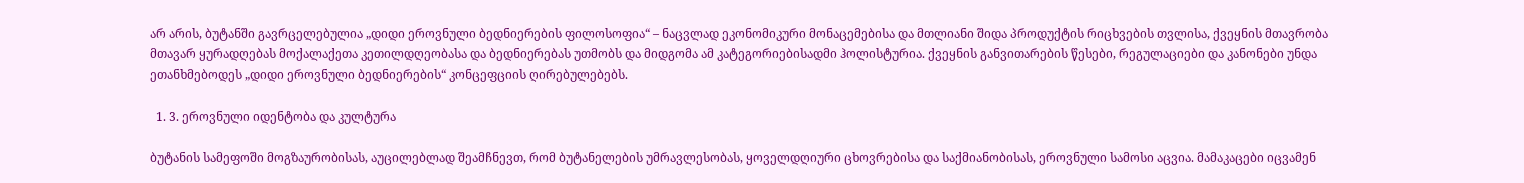არ არის, ბუტანში გავრცელებულია „დიდი ეროვნული ბედნიერების ფილოსოფია“ – ნაცვლად ეკონომიკური მონაცემებისა და მთლიანი შიდა პროდუქტის რიცხვების თვლისა, ქვეყნის მთავრობა მთავარ ყურადღებას მოქალაქეთა კეთილდღეობასა და ბედნიერებას უთმობს და მიდგომა ამ კატეგორიებისადმი ჰოლისტურია. ქვეყნის განვითარების წესები, რეგულაციები და კანონები უნდა ეთანხმებოდეს „დიდი ეროვნული ბედნიერების“ კონცეფციის ღირებულებებს.

  1. 3. ეროვნული იდენტობა და კულტურა

ბუტანის სამეფოში მოგზაურობისას, აუცილებლად შეამჩნევთ, რომ ბუტანელების უმრავლესობას, ყოველდღიური ცხოვრებისა და საქმიანობისას, ეროვნული სამოსი აცვია. მამაკაცები იცვამენ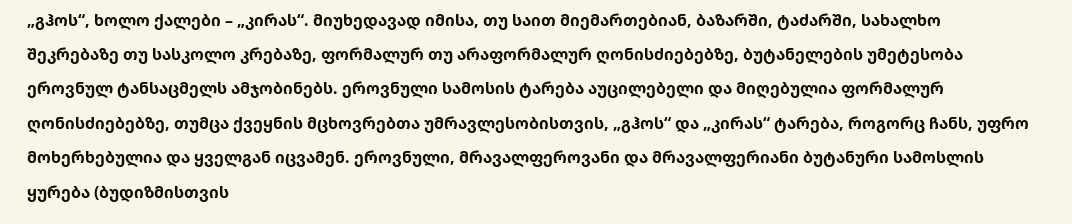„გჰოს“, ხოლო ქალები – „კირას“. მიუხედავად იმისა, თუ საით მიემართებიან, ბაზარში, ტაძარში, სახალხო შეკრებაზე თუ სასკოლო კრებაზე, ფორმალურ თუ არაფორმალურ ღონისძიებებზე, ბუტანელების უმეტესობა ეროვნულ ტანსაცმელს ამჯობინებს. ეროვნული სამოსის ტარება აუცილებელი და მიღებულია ფორმალურ ღონისძიებებზე, თუმცა ქვეყნის მცხოვრებთა უმრავლესობისთვის, „გჰოს“ და „კირას“ ტარება, როგორც ჩანს, უფრო მოხერხებულია და ყველგან იცვამენ. ეროვნული, მრავალფეროვანი და მრავალფერიანი ბუტანური სამოსლის ყურება (ბუდიზმისთვის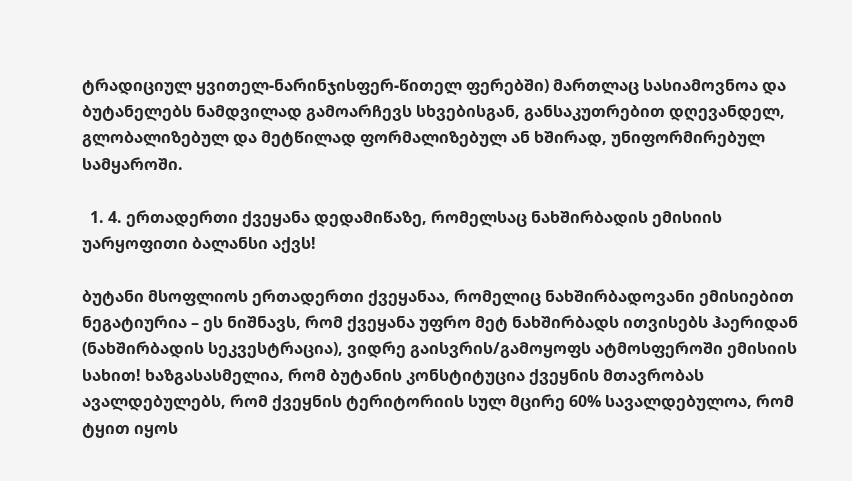ტრადიციულ ყვითელ-ნარინჯისფერ-წითელ ფერებში) მართლაც სასიამოვნოა და ბუტანელებს ნამდვილად გამოარჩევს სხვებისგან, განსაკუთრებით დღევანდელ, გლობალიზებულ და მეტწილად ფორმალიზებულ ან ხშირად, უნიფორმირებულ სამყაროში.

  1. 4. ერთადერთი ქვეყანა დედამიწაზე, რომელსაც ნახშირბადის ემისიის უარყოფითი ბალანსი აქვს!

ბუტანი მსოფლიოს ერთადერთი ქვეყანაა, რომელიც ნახშირბადოვანი ემისიებით ნეგატიურია – ეს ნიშნავს, რომ ქვეყანა უფრო მეტ ნახშირბადს ითვისებს ჰაერიდან (ნახშირბადის სეკვესტრაცია), ვიდრე გაისვრის/გამოყოფს ატმოსფეროში ემისიის სახით! ხაზგასასმელია, რომ ბუტანის კონსტიტუცია ქვეყნის მთავრობას ავალდებულებს, რომ ქვეყნის ტერიტორიის სულ მცირე 60% სავალდებულოა, რომ ტყით იყოს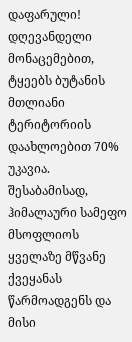დაფარული! დღევანდელი მონაცემებით, ტყეებს ბუტანის მთლიანი ტერიტორიის დაახლოებით 70% უკავია. შესაბამისად, ჰიმალაური სამეფო მსოფლიოს ყველაზე მწვანე ქვეყანას წარმოადგენს და მისი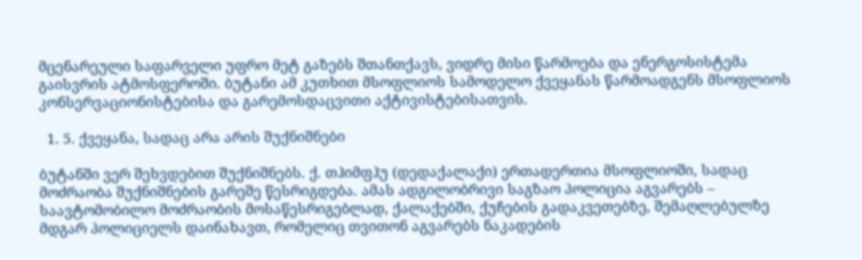მცენარეული საფარველი უფრო მეტ გაზებს შთანთქავს, ვიდრე მისი წარმოება და ენერგოსისტემა გაისვრის ატმოსფეროში. ბუტანი ამ კუთხით მსოფლიოს სამოდელო ქვეყანას წარმოადგენს მსოფლიოს კონსერვაციონისტებისა და გარემოსდაცვითი აქტივისტებისათვის.

  1. 5. ქვეყანა, სადაც არა არის შუქნიშნები

ბუტანში ვერ შეხვდებით შუქნიშნებს. ქ. თჰიმფჰუ (დედაქალაქი) ერთადერთია მსოფლიოში, სადაც მოძრაობა შუქნიშნების გარეშე წესრიგდება. ამას ადგილობრივი საგზაო პოლიცია აგვარებს – საავტომობილო მოძრაობის მოსაწესრიგებლად, ქალაქებში, ქუჩების გადაკვეთებზე, შემაღლებულზე მდგარ პოლიციელს დაინახავთ, რომელიც თვითონ აგვარებს ნაკადების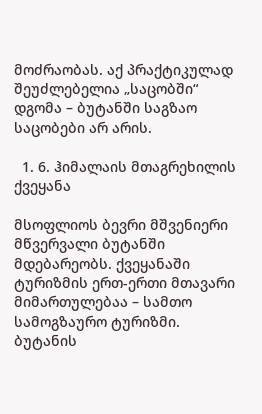მოძრაობას. აქ პრაქტიკულად შეუძლებელია „საცობში“ დგომა – ბუტანში საგზაო საცობები არ არის.

  1. 6. ჰიმალაის მთაგრეხილის ქვეყანა

მსოფლიოს ბევრი მშვენიერი მწვერვალი ბუტანში მდებარეობს. ქვეყანაში ტურიზმის ერთ-ერთი მთავარი მიმართულებაა – სამთო სამოგზაურო ტურიზმი. ბუტანის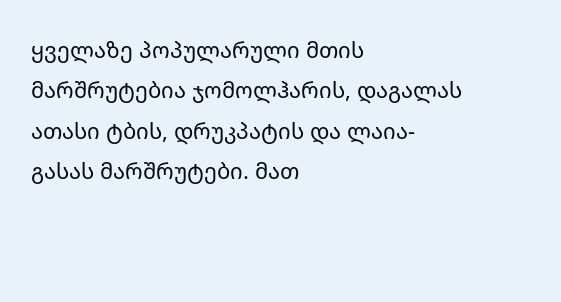ყველაზე პოპულარული მთის მარშრუტებია ჯომოლჰარის, დაგალას ათასი ტბის, დრუკპატის და ლაია-გასას მარშრუტები. მათ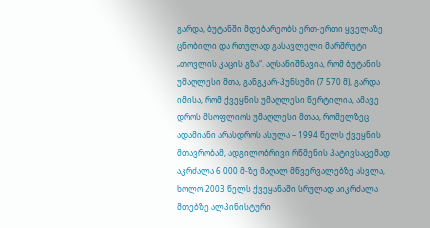გარდა, ბუტანში მდებარეობს ერთ-ერთი ყველაზე ცნობილი და რთულად გასავლელი მარშრუტი „თოვლის კაცის გზა“. აღსანიშნავია, რომ ბუტანის უმაღლესი მთა, განგკარ-პუნსუმი (7 570 მ), გარდა იმისა, რომ ქვეყნის უმაღლესი წერტილია, ამავე დროს მსოფლიოს უმაღლესი მთაა, რომელზეც ადამიანი არასდროს ასულა – 1994 წელს ქვეყნის მთავრობამ, ადგილობრივი რწმენის პატივსაცემად აკრძალა 6 000 მ-ზე მაღალ მწვერვალებზე ასვლა, ხოლო 2003 წელს ქვეყანაში სრულად აიკრძალა მთებზე ალპინისტური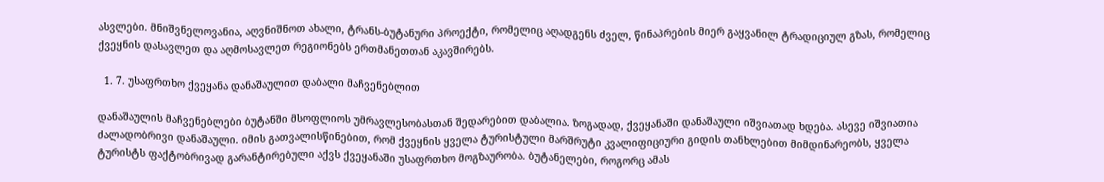ასვლები. მნიშვნელოვანია, აღვნიშნოთ ახალი, ტრანს-ბუტანური პროექტი, რომელიც აღადგენს ძველ, წინაპრების მიერ გაყვანილ ტრადიციულ გზას, რომელიც ქვეყნის დასავლეთ და აღმოსავლეთ რეგიონებს ერთმანეთთან აკავშირებს.

  1. 7. უსაფრთხო ქვეყანა დანაშაულით დაბალი მაჩვენებლით

დანაშაულის მაჩვენებლები ბუტანში მსოფლიოს უმრავლესობასთან შედარებით დაბალია. ზოგადად, ქვეყანაში დანაშაული იშვიათად ხდება. ასევე იშვიათია ძალადობრივი დანაშაული. იმის გათვალისწინებით, რომ ქვეყნის ყველა ტურისტული მარშრუტი კვალიფიციური გიდის თანხლებით მიმდინარეობს, ყველა ტურისტს ფაქტობრივად გარანტირებული აქვს ქვეყანაში უსაფრთხო მოგზაურობა. ბუტანელები, როგორც ამას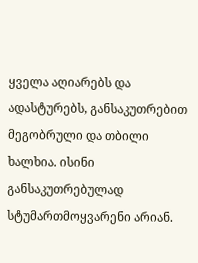ყველა აღიარებს და ადასტურებს, განსაკუთრებით მეგობრული და თბილი ხალხია. ისინი განსაკუთრებულად სტუმართმოყვარენი არიან.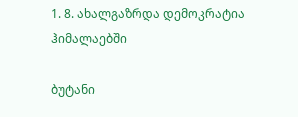1. 8. ახალგაზრდა დემოკრატია ჰიმალაებში

ბუტანი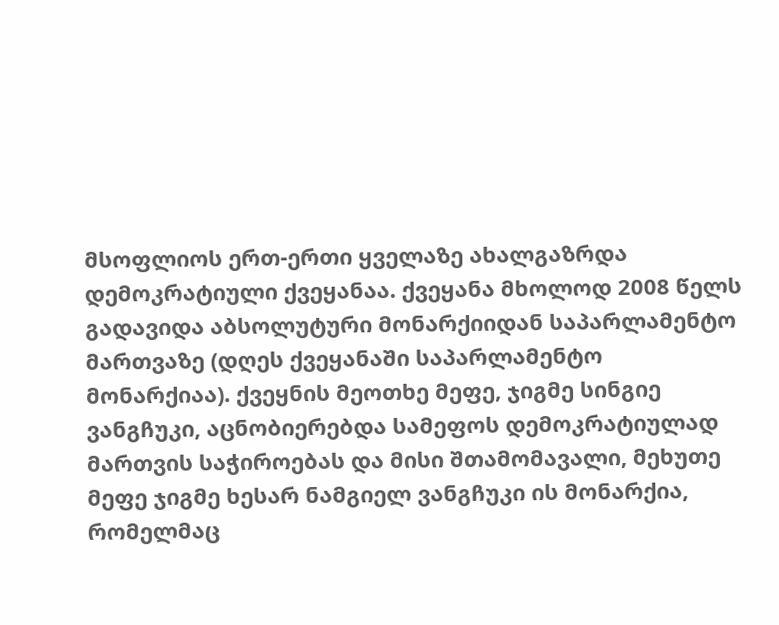მსოფლიოს ერთ-ერთი ყველაზე ახალგაზრდა დემოკრატიული ქვეყანაა. ქვეყანა მხოლოდ 2008 წელს გადავიდა აბსოლუტური მონარქიიდან საპარლამენტო მართვაზე (დღეს ქვეყანაში საპარლამენტო მონარქიაა). ქვეყნის მეოთხე მეფე, ჯიგმე სინგიე ვანგჩუკი, აცნობიერებდა სამეფოს დემოკრატიულად მართვის საჭიროებას და მისი შთამომავალი, მეხუთე მეფე ჯიგმე ხესარ ნამგიელ ვანგჩუკი ის მონარქია, რომელმაც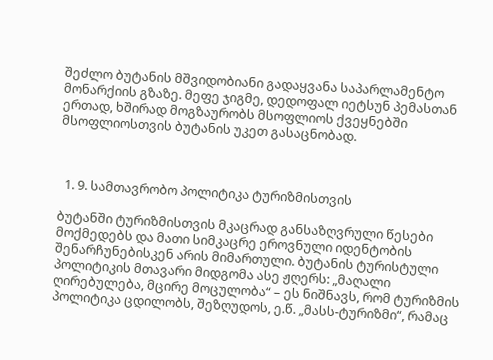შეძლო ბუტანის მშვიდობიანი გადაყვანა საპარლამენტო მონარქიის გზაზე. მეფე ჯიგმე, დედოფალ იეტსუნ პემასთან ერთად, ხშირად მოგზაურობს მსოფლიოს ქვეყნებში მსოფლიოსთვის ბუტანის უკეთ გასაცნობად.



  1. 9. სამთავრობო პოლიტიკა ტურიზმისთვის

ბუტანში ტურიზმისთვის მკაცრად განსაზღვრული წესები მოქმედებს და მათი სიმკაცრე ეროვნული იდენტობის შენარჩუნებისკენ არის მიმართული. ბუტანის ტურისტული პოლიტიკის მთავარი მიდგომა ასე ჟღერს: „მაღალი ღირებულება, მცირე მოცულობა“ – ეს ნიშნავს, რომ ტურიზმის პოლიტიკა ცდილობს, შეზღუდოს, ე.წ. „მასს-ტურიზმი“, რამაც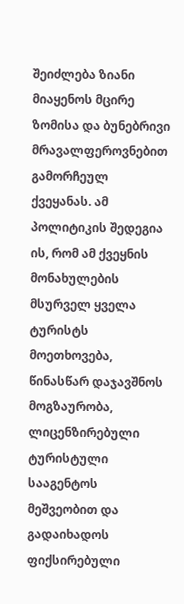შეიძლება ზიანი მიაყენოს მცირე ზომისა და ბუნებრივი მრავალფეროვნებით გამორჩეულ ქვეყანას. ამ პოლიტიკის შედეგია ის, რომ ამ ქვეყნის მონახულების მსურველ ყველა ტურისტს მოეთხოვება, წინასწარ დაჯავშნოს მოგზაურობა, ლიცენზირებული ტურისტული სააგენტოს მეშვეობით და გადაიხადოს ფიქსირებული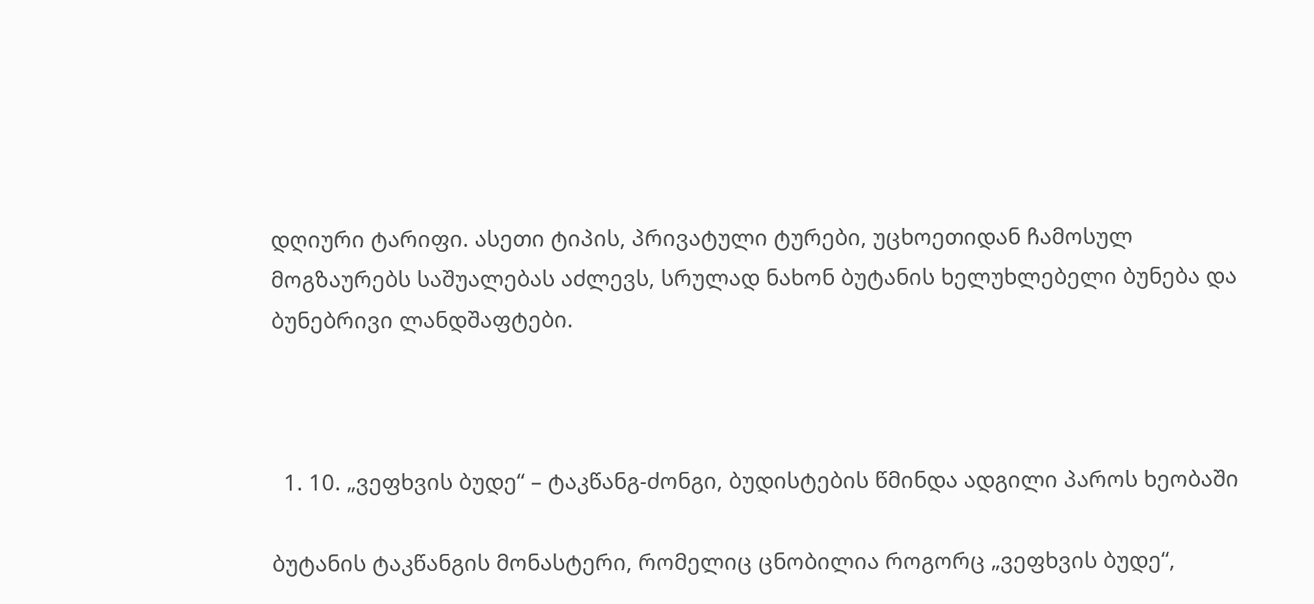დღიური ტარიფი. ასეთი ტიპის, პრივატული ტურები, უცხოეთიდან ჩამოსულ მოგზაურებს საშუალებას აძლევს, სრულად ნახონ ბუტანის ხელუხლებელი ბუნება და ბუნებრივი ლანდშაფტები.



  1. 10. „ვეფხვის ბუდე“ – ტაკწანგ-ძონგი, ბუდისტების წმინდა ადგილი პაროს ხეობაში

ბუტანის ტაკწანგის მონასტერი, რომელიც ცნობილია როგორც „ვეფხვის ბუდე“,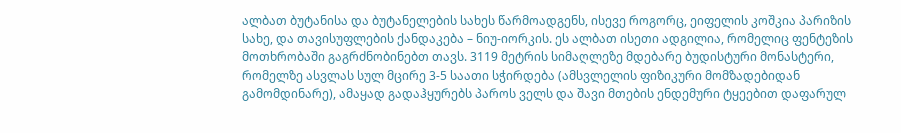ალბათ ბუტანისა და ბუტანელების სახეს წარმოადგენს, ისევე როგორც, ეიფელის კოშკია პარიზის სახე, და თავისუფლების ქანდაკება – ნიუ-იორკის. ეს ალბათ ისეთი ადგილია, რომელიც ფენტეზის მოთხრობაში გაგრძნობინებთ თავს. 3119 მეტრის სიმაღლეზე მდებარე ბუდისტური მონასტერი, რომელზე ასვლას სულ მცირე 3-5 საათი სჭირდება (ამსვლელის ფიზიკური მომზადებიდან გამომდინარე), ამაყად გადაჰყურებს პაროს ველს და შავი მთების ენდემური ტყეებით დაფარულ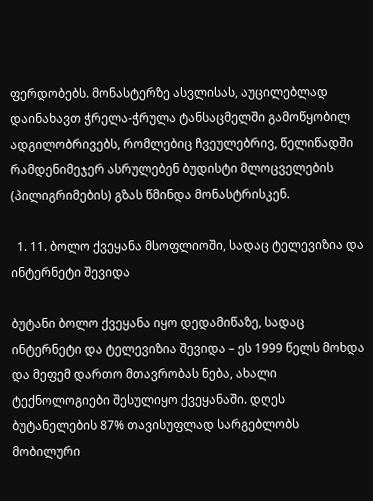ფერდობებს. მონასტერზე ასვლისას, აუცილებლად დაინახავთ ჭრელა-ჭრულა ტანსაცმელში გამოწყობილ ადგილობრივებს, რომლებიც ჩვეულებრივ, წელიწადში რამდენიმეჯერ ასრულებენ ბუდისტი მლოცველების (პილიგრიმების) გზას წმინდა მონასტრისკენ.

  1. 11. ბოლო ქვეყანა მსოფლიოში, სადაც ტელევიზია და ინტერნეტი შევიდა

ბუტანი ბოლო ქვეყანა იყო დედამიწაზე, სადაც ინტერნეტი და ტელევიზია შევიდა – ეს 1999 წელს მოხდა და მეფემ დართო მთავრობას ნება, ახალი ტექნოლოგიები შესულიყო ქვეყანაში. დღეს ბუტანელების 87% თავისუფლად სარგებლობს მობილური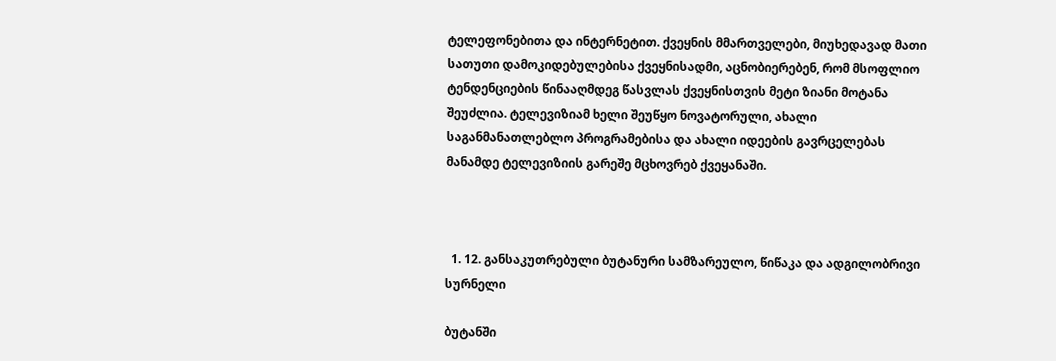ტელეფონებითა და ინტერნეტით. ქვეყნის მმართველები, მიუხედავად მათი სათუთი დამოკიდებულებისა ქვეყნისადმი, აცნობიერებენ, რომ მსოფლიო ტენდენციების წინააღმდეგ წასვლას ქვეყნისთვის მეტი ზიანი მოტანა შეუძლია. ტელევიზიამ ხელი შეუწყო ნოვატორული, ახალი საგანმანათლებლო პროგრამებისა და ახალი იდეების გავრცელებას მანამდე ტელევიზიის გარეშე მცხოვრებ ქვეყანაში.



  1. 12. განსაკუთრებული ბუტანური სამზარეულო, წიწაკა და ადგილობრივი სურნელი

ბუტანში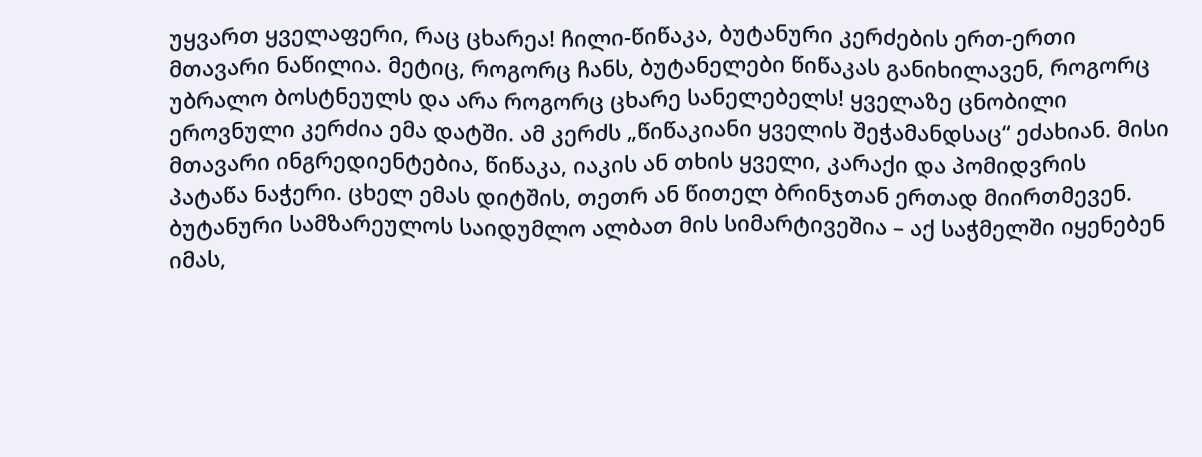უყვართ ყველაფერი, რაც ცხარეა! ჩილი-წიწაკა, ბუტანური კერძების ერთ-ერთი მთავარი ნაწილია. მეტიც, როგორც ჩანს, ბუტანელები წიწაკას განიხილავენ, როგორც უბრალო ბოსტნეულს და არა როგორც ცხარე სანელებელს! ყველაზე ცნობილი ეროვნული კერძია ემა დატში. ამ კერძს „წიწაკიანი ყველის შეჭამანდსაც“ ეძახიან. მისი მთავარი ინგრედიენტებია, წიწაკა, იაკის ან თხის ყველი, კარაქი და პომიდვრის პატაწა ნაჭერი. ცხელ ემას დიტშის, თეთრ ან წითელ ბრინჯთან ერთად მიირთმევენ. ბუტანური სამზარეულოს საიდუმლო ალბათ მის სიმარტივეშია – აქ საჭმელში იყენებენ იმას,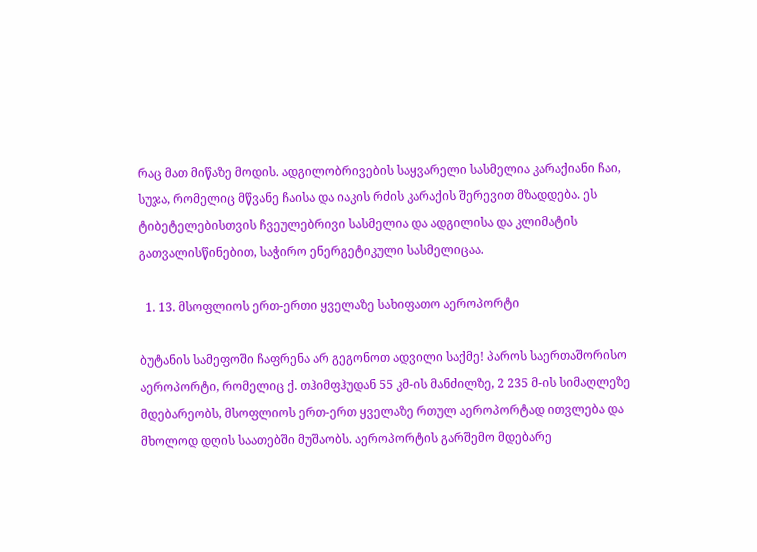რაც მათ მიწაზე მოდის. ადგილობრივების საყვარელი სასმელია კარაქიანი ჩაი, სუჯა, რომელიც მწვანე ჩაისა და იაკის რძის კარაქის შერევით მზადდება. ეს ტიბეტელებისთვის ჩვეულებრივი სასმელია და ადგილისა და კლიმატის გათვალისწინებით, საჭირო ენერგეტიკული სასმელიცაა.

  1. 13. მსოფლიოს ერთ-ერთი ყველაზე სახიფათო აეროპორტი

ბუტანის სამეფოში ჩაფრენა არ გეგონოთ ადვილი საქმე! პაროს საერთაშორისო აეროპორტი, რომელიც ქ. თჰიმფჰუდან 55 კმ-ის მანძილზე, 2 235 მ-ის სიმაღლეზე მდებარეობს, მსოფლიოს ერთ-ერთ ყველაზე რთულ აეროპორტად ითვლება და მხოლოდ დღის საათებში მუშაობს. აეროპორტის გარშემო მდებარე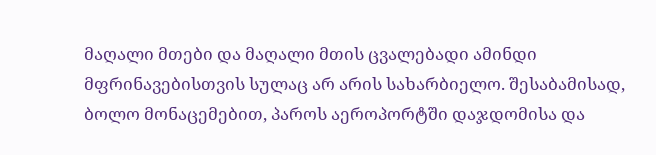მაღალი მთები და მაღალი მთის ცვალებადი ამინდი მფრინავებისთვის სულაც არ არის სახარბიელო. შესაბამისად, ბოლო მონაცემებით, პაროს აეროპორტში დაჯდომისა და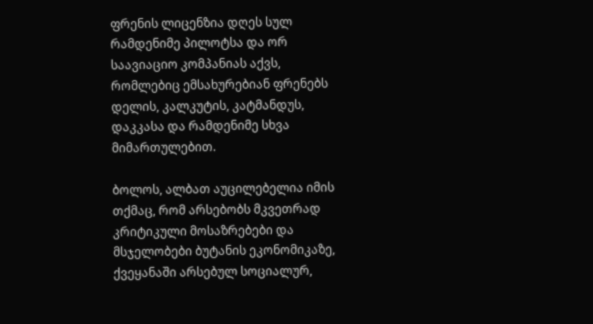ფრენის ლიცენზია დღეს სულ რამდენიმე პილოტსა და ორ საავიაციო კომპანიას აქვს, რომლებიც ემსახურებიან ფრენებს დელის, კალკუტის, კატმანდუს, დაკკასა და რამდენიმე სხვა მიმართულებით.

ბოლოს, ალბათ აუცილებელია იმის თქმაც, რომ არსებობს მკვეთრად კრიტიკული მოსაზრებები და მსჯელობები ბუტანის ეკონომიკაზე, ქვეყანაში არსებულ სოციალურ,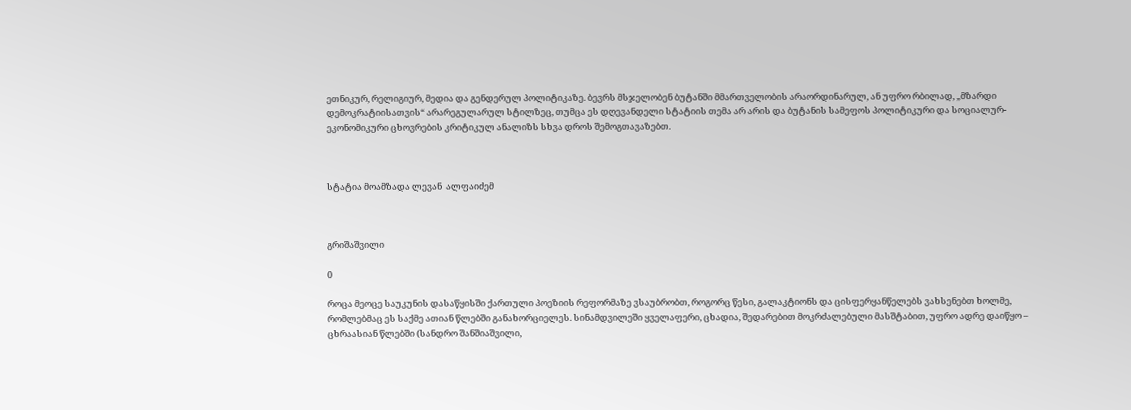ეთნიკურ, რელიგიურ, მედია და გენდერულ პოლიტიკაზე. ბევრს მსჯელობენ ბუტანში მმართველობის არაორდინარულ, ან უფრო რბილად, „მზარდი დემოკრატიისათვის“ არარეგულარულ სტილზეც, თუმცა ეს დღევანდელი სტატიის თემა არ არის და ბუტანის სამეფოს პოლიტიკური და სოციალურ-ეკონომიკური ცხოვრების კრიტიკულ ანალიზს სხვა დროს შემოგთავაზებთ.



სტატია მოამზადა ლევან  ალფაიძემ



გრიშაშვილი

0

როცა მეოცე საუკუნის დასაწყისში ქართული პოეზიის რეფორმაზე ვსაუბრობთ, როგორც წესი, გალაკტიონს და ცისფერყანწელებს ვახსენებთ ხოლმე, რომლებმაც ეს საქმე ათიან წლებში განახორციელეს. სინამდვილეში ყველაფერი, ცხადია, შედარებით მოკრძალებული მასშტაბით, უფრო ადრე დაიწყო – ცხრაასიან წლებში (სანდრო შანშიაშვილი,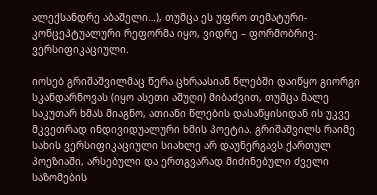ალექსანდრე აბაშელი…), თუმცა ეს უფრო თემატური-კონცეპტუალური რეფორმა იყო, ვიდრე – ფორმობრივ-ვერსიფიკაციული.

იოსებ გრიშაშვილმაც წერა ცხრაასიან წლებში დაიწყო გიორგი სკანდარნოვას (იყო ასეთი აშუღი) მიბაძვით, თუმცა მალე საკუთარ ხმას მიაგნო, ათიანი წლების დასაწყისიდან ის უკვე მკვეთრად ინდივიდუალური ხმის პოეტია. გრიშაშვილს რაიმე სახის ვერსიფიკაციული სიახლე არ დაუნერგავს ქართულ პოეზიაში, არსებული და ერთგვარად მიძინებული ძველი საზომების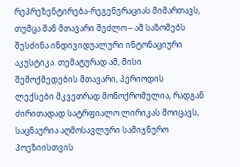რეპრეზენტირება-რეგენერაციას მიმართავს, თუმცა მან მთავარი შეძლო – ამ საზომებს შესძინა ინდივიდუალური ინტონაციური აკუსტიკა. თემატურად ამ, მისი შემოქმედების მთავარი, პერიოდის ლექსები მკვეთრად მონოქრომულია, რადგან ძირითადად სატრფიალო ლირიკას მოიცავს, საცნაურია აღმოსავლური სამიჯნურო პოეზიისთვის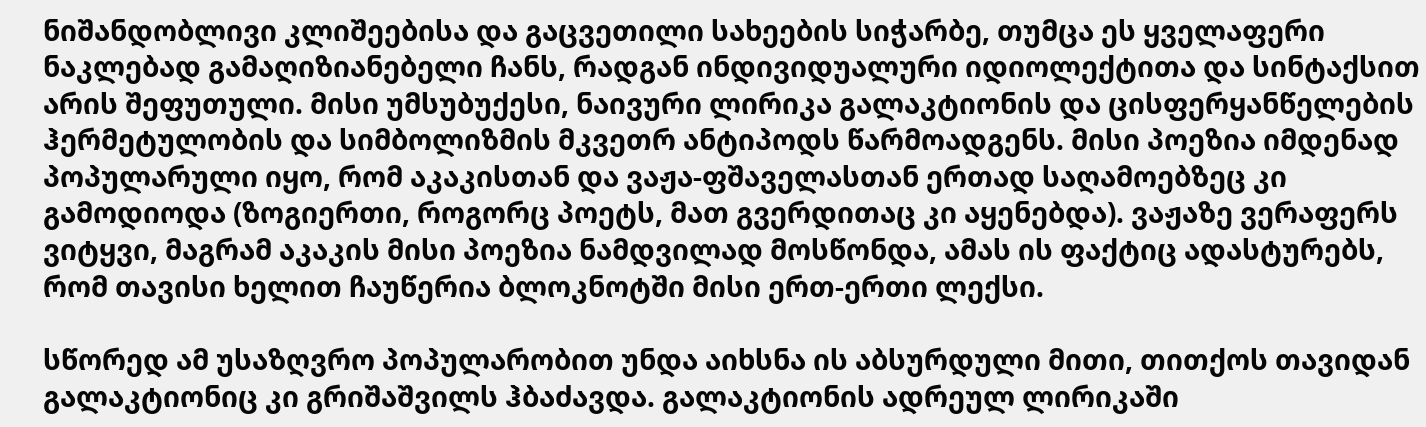ნიშანდობლივი კლიშეებისა და გაცვეთილი სახეების სიჭარბე, თუმცა ეს ყველაფერი ნაკლებად გამაღიზიანებელი ჩანს, რადგან ინდივიდუალური იდიოლექტითა და სინტაქსით არის შეფუთული. მისი უმსუბუქესი, ნაივური ლირიკა გალაკტიონის და ცისფერყანწელების ჰერმეტულობის და სიმბოლიზმის მკვეთრ ანტიპოდს წარმოადგენს. მისი პოეზია იმდენად პოპულარული იყო, რომ აკაკისთან და ვაჟა-ფშაველასთან ერთად საღამოებზეც კი გამოდიოდა (ზოგიერთი, როგორც პოეტს, მათ გვერდითაც კი აყენებდა). ვაჟაზე ვერაფერს ვიტყვი, მაგრამ აკაკის მისი პოეზია ნამდვილად მოსწონდა, ამას ის ფაქტიც ადასტურებს, რომ თავისი ხელით ჩაუწერია ბლოკნოტში მისი ერთ-ერთი ლექსი.

სწორედ ამ უსაზღვრო პოპულარობით უნდა აიხსნა ის აბსურდული მითი, თითქოს თავიდან გალაკტიონიც კი გრიშაშვილს ჰბაძავდა. გალაკტიონის ადრეულ ლირიკაში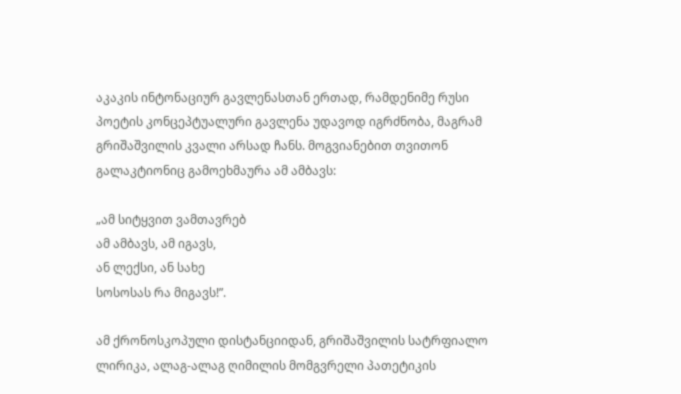აკაკის ინტონაციურ გავლენასთან ერთად, რამდენიმე რუსი პოეტის კონცეპტუალური გავლენა უდავოდ იგრძნობა, მაგრამ გრიშაშვილის კვალი არსად ჩანს. მოგვიანებით თვითონ გალაკტიონიც გამოეხმაურა ამ ამბავს:

„ამ სიტყვით ვამთავრებ
ამ ამბავს, ამ იგავს,
ან ლექსი, ან სახე
სოსოსას რა მიგავს!”.

ამ ქრონოსკოპული დისტანციიდან, გრიშაშვილის სატრფიალო ლირიკა, ალაგ-ალაგ ღიმილის მომგვრელი პათეტიკის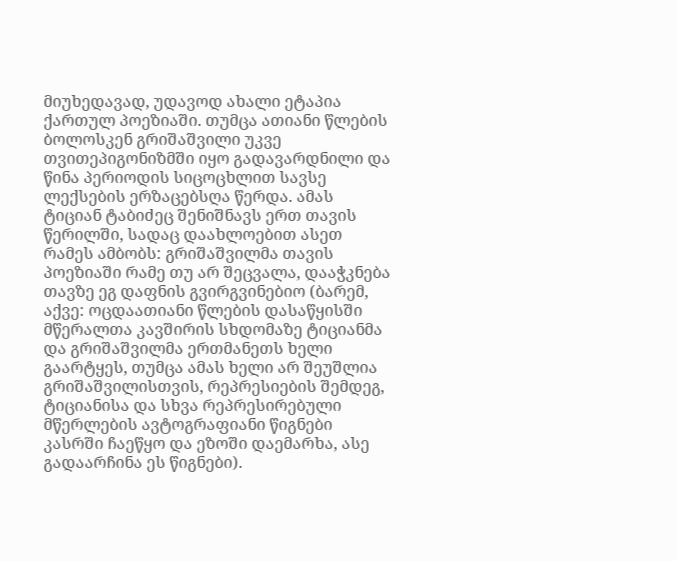მიუხედავად, უდავოდ ახალი ეტაპია ქართულ პოეზიაში. თუმცა ათიანი წლების ბოლოსკენ გრიშაშვილი უკვე თვითეპიგონიზმში იყო გადავარდნილი და წინა პერიოდის სიცოცხლით სავსე ლექსების ერზაცებსღა წერდა. ამას ტიციან ტაბიძეც შენიშნავს ერთ თავის წერილში, სადაც დაახლოებით ასეთ რამეს ამბობს: გრიშაშვილმა თავის პოეზიაში რამე თუ არ შეცვალა, დააჭკნება თავზე ეგ დაფნის გვირგვინებიო (ბარემ, აქვე: ოცდაათიანი წლების დასაწყისში მწერალთა კავშირის სხდომაზე ტიციანმა და გრიშაშვილმა ერთმანეთს ხელი გაარტყეს, თუმცა ამას ხელი არ შეუშლია გრიშაშვილისთვის, რეპრესიების შემდეგ, ტიციანისა და სხვა რეპრესირებული მწერლების ავტოგრაფიანი წიგნები კასრში ჩაეწყო და ეზოში დაემარხა, ასე გადაარჩინა ეს წიგნები).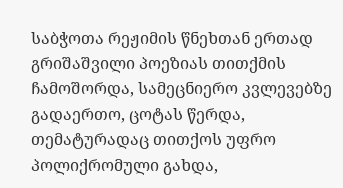საბჭოთა რეჟიმის წნეხთან ერთად გრიშაშვილი პოეზიას თითქმის ჩამოშორდა, სამეცნიერო კვლევებზე გადაერთო, ცოტას წერდა, თემატურადაც თითქოს უფრო პოლიქრომული გახდა,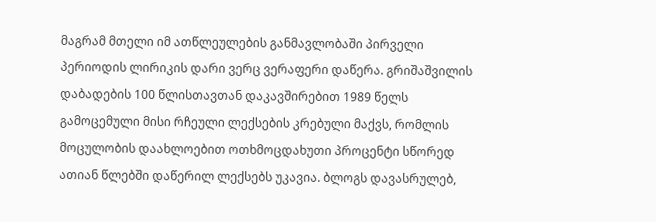მაგრამ მთელი იმ ათწლეულების განმავლობაში პირველი პერიოდის ლირიკის დარი ვერც ვერაფერი დაწერა. გრიშაშვილის დაბადების 100 წლისთავთან დაკავშირებით 1989 წელს გამოცემული მისი რჩეული ლექსების კრებული მაქვს, რომლის მოცულობის დაახლოებით ოთხმოცდახუთი პროცენტი სწორედ ათიან წლებში დაწერილ ლექსებს უკავია. ბლოგს დავასრულებ,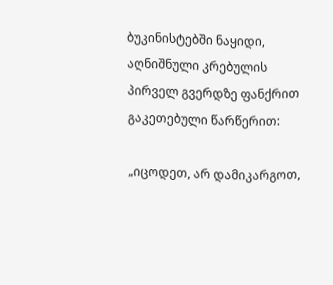ბუკინისტებში ნაყიდი, აღნიშნული კრებულის პირველ გვერდზე ფანქრით გაკეთებული წარწერით:

„იცოდეთ, არ დამიკარგოთ,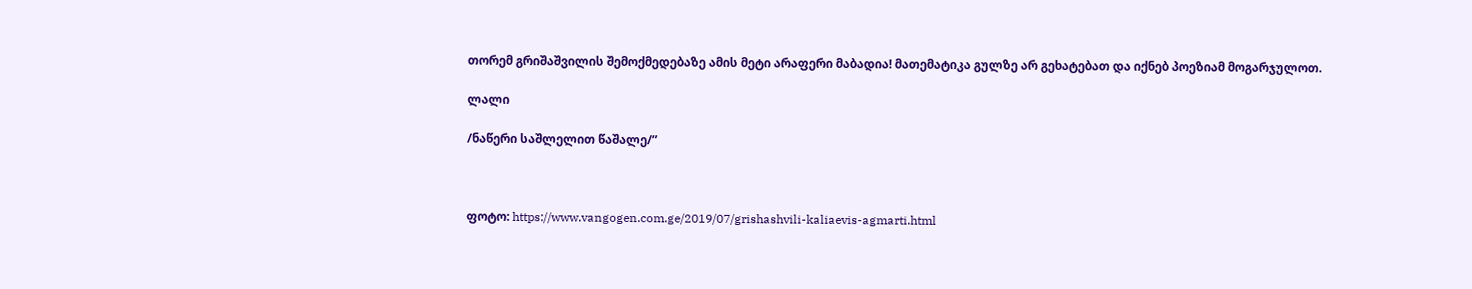თორემ გრიშაშვილის შემოქმედებაზე ამის მეტი არაფერი მაბადია! მათემატიკა გულზე არ გეხატებათ და იქნებ პოეზიამ მოგარჯულოთ.

ლალი

/ნაწერი საშლელით წაშალე/”



ფოტო: https://www.vangogen.com.ge/2019/07/grishashvili-kaliaevis-agmarti.html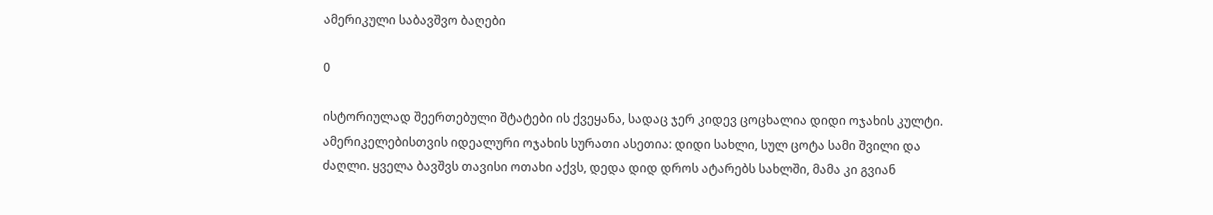ამერიკული საბავშვო ბაღები

0

ისტორიულად შეერთებული შტატები ის ქვეყანა, სადაც ჯერ კიდევ ცოცხალია დიდი ოჯახის კულტი. ამერიკელებისთვის იდეალური ოჯახის სურათი ასეთია: დიდი სახლი, სულ ცოტა სამი შვილი და ძაღლი. ყველა ბავშვს თავისი ოთახი აქვს, დედა დიდ დროს ატარებს სახლში, მამა კი გვიან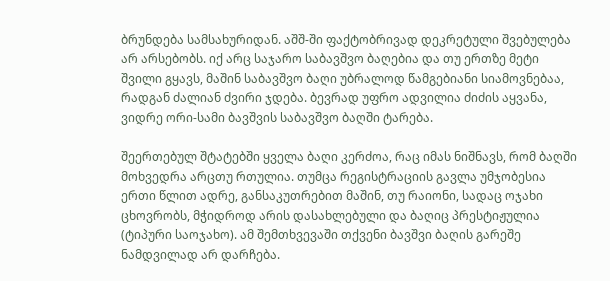ბრუნდება სამსახურიდან. აშშ-ში ფაქტობრივად დეკრეტული შვებულება არ არსებობს. იქ არც საჯარო საბავშვო ბაღებია და თუ ერთზე მეტი შვილი გყავს, მაშინ საბავშვო ბაღი უბრალოდ წამგებიანი სიამოვნებაა, რადგან ძალიან ძვირი ჯდება. ბევრად უფრო ადვილია ძიძის აყვანა, ვიდრე ორი-სამი ბავშვის საბავშვო ბაღში ტარება.

შეერთებულ შტატებში ყველა ბაღი კერძოა, რაც იმას ნიშნავს, რომ ბაღში მოხვედრა არცთუ რთულია. თუმცა რეგისტრაციის გავლა უმჯობესია ერთი წლით ადრე, განსაკუთრებით მაშინ, თუ რაიონი, სადაც ოჯახი ცხოვრობს, მჭიდროდ არის დასახლებული და ბაღიც პრესტიჟულია (ტიპური საოჯახო). ამ შემთხვევაში თქვენი ბავშვი ბაღის გარეშე ნამდვილად არ დარჩება.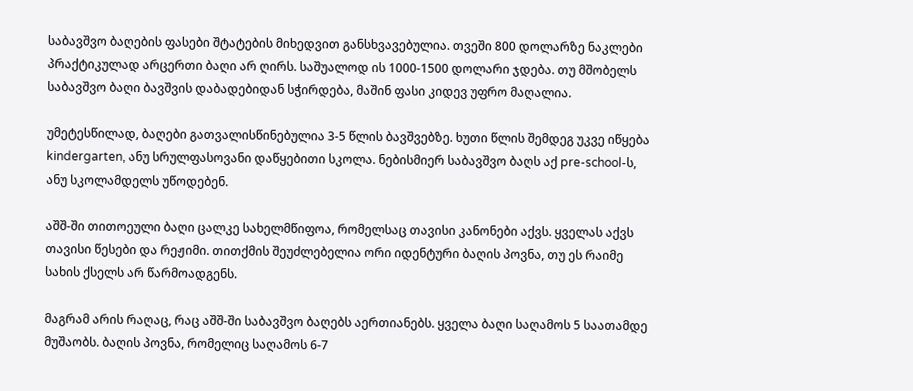საბავშვო ბაღების ფასები შტატების მიხედვით განსხვავებულია. თვეში 800 დოლარზე ნაკლები პრაქტიკულად არცერთი ბაღი არ ღირს. საშუალოდ ის 1000-1500 დოლარი ჯდება. თუ მშობელს საბავშვო ბაღი ბავშვის დაბადებიდან სჭირდება, მაშინ ფასი კიდევ უფრო მაღალია.

უმეტესწილად, ბაღები გათვალისწინებულია 3-5 წლის ბავშვებზე. ხუთი წლის შემდეგ უკვე იწყება kindergarten, ანუ სრულფასოვანი დაწყებითი სკოლა. ნებისმიერ საბავშვო ბაღს აქ pre-school-ს, ანუ სკოლამდელს უწოდებენ.

აშშ-ში თითოეული ბაღი ცალკე სახელმწიფოა, რომელსაც თავისი კანონები აქვს. ყველას აქვს თავისი წესები და რეჟიმი. თითქმის შეუძლებელია ორი იდენტური ბაღის პოვნა, თუ ეს რაიმე სახის ქსელს არ წარმოადგენს.

მაგრამ არის რაღაც, რაც აშშ-ში საბავშვო ბაღებს აერთიანებს. ყველა ბაღი საღამოს 5 საათამდე მუშაობს. ბაღის პოვნა, რომელიც საღამოს 6-7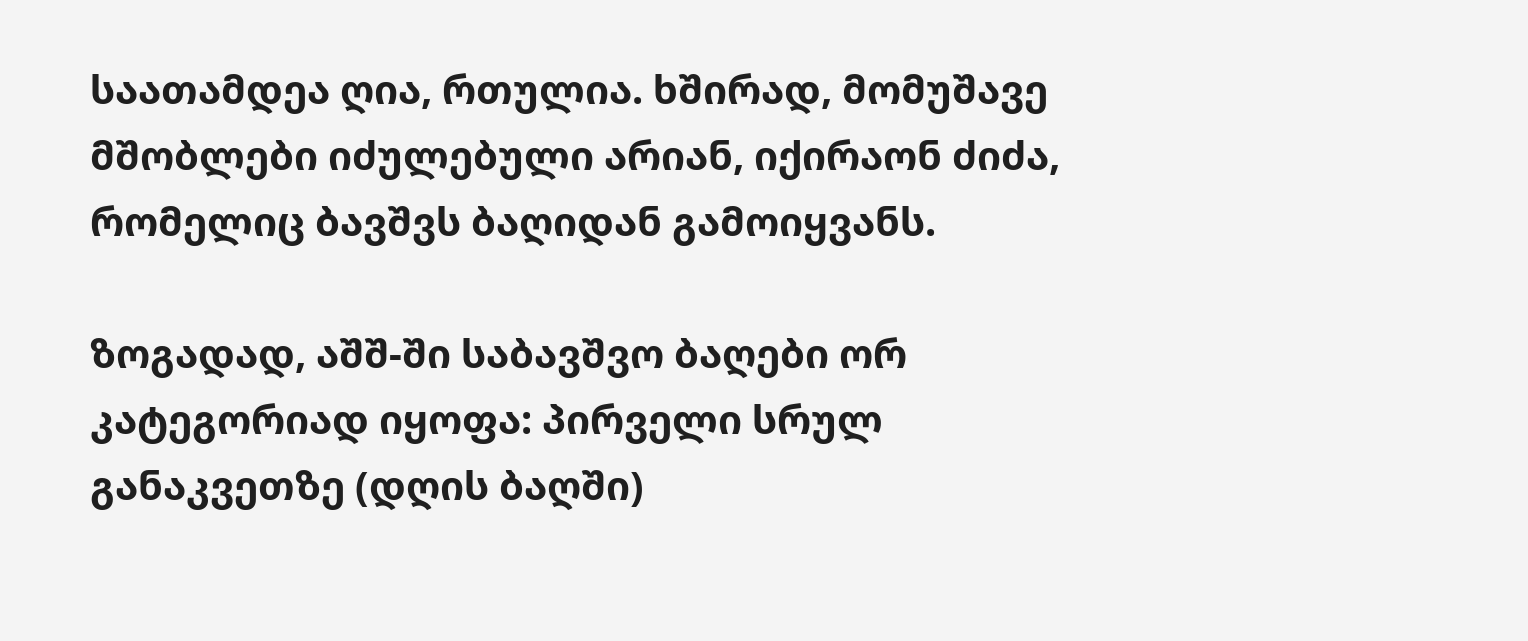საათამდეა ღია, რთულია. ხშირად, მომუშავე მშობლები იძულებული არიან, იქირაონ ძიძა, რომელიც ბავშვს ბაღიდან გამოიყვანს.

ზოგადად, აშშ-ში საბავშვო ბაღები ორ კატეგორიად იყოფა: პირველი სრულ განაკვეთზე (დღის ბაღში)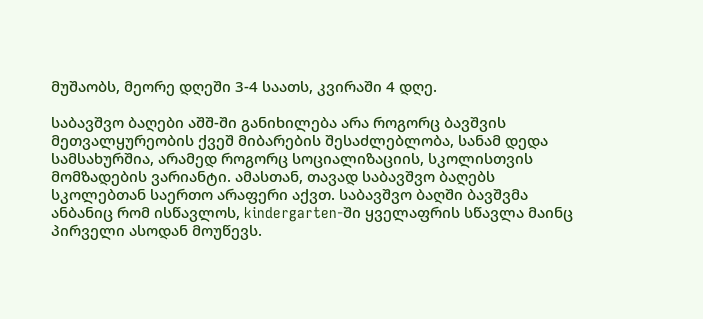მუშაობს, მეორე დღეში 3-4 საათს, კვირაში 4 დღე.

საბავშვო ბაღები აშშ-ში განიხილება არა როგორც ბავშვის მეთვალყურეობის ქვეშ მიბარების შესაძლებლობა, სანამ დედა სამსახურშია, არამედ როგორც სოციალიზაციის, სკოლისთვის მომზადების ვარიანტი. ამასთან, თავად საბავშვო ბაღებს სკოლებთან საერთო არაფერი აქვთ. საბავშვო ბაღში ბავშვმა ანბანიც რომ ისწავლოს, kindergarten-ში ყველაფრის სწავლა მაინც პირველი ასოდან მოუწევს.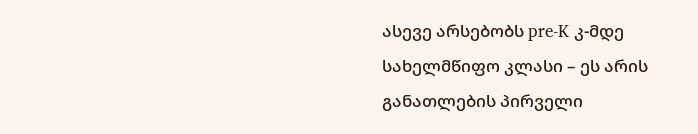ასევე არსებობს pre-K კ-მდე სახელმწიფო კლასი – ეს არის განათლების პირველი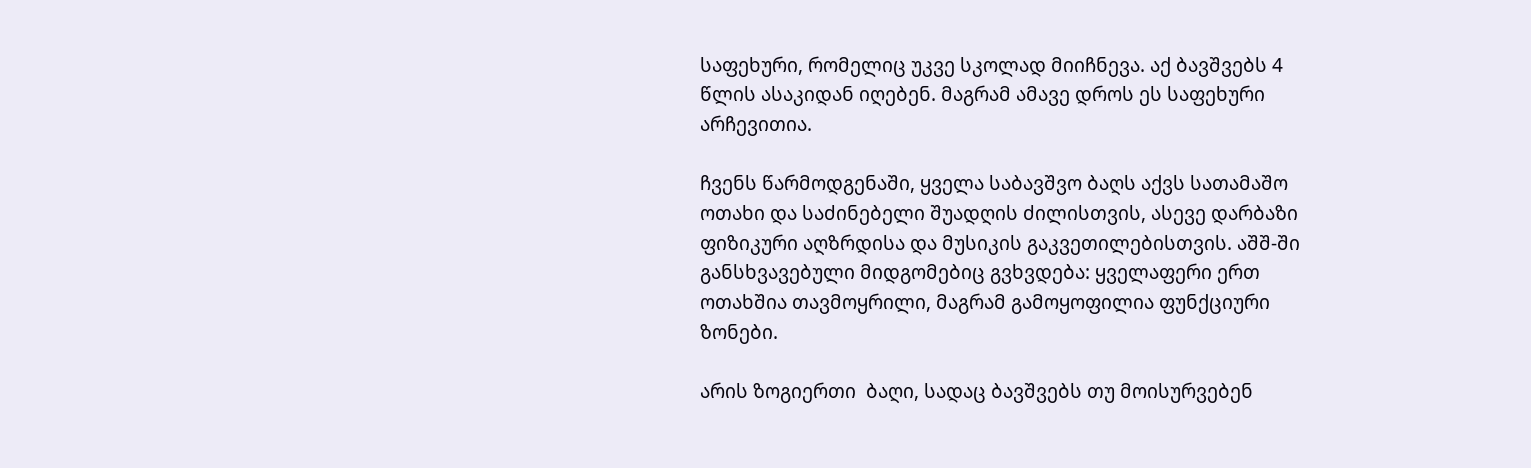საფეხური, რომელიც უკვე სკოლად მიიჩნევა. აქ ბავშვებს 4 წლის ასაკიდან იღებენ. მაგრამ ამავე დროს ეს საფეხური არჩევითია.

ჩვენს წარმოდგენაში, ყველა საბავშვო ბაღს აქვს სათამაშო ოთახი და საძინებელი შუადღის ძილისთვის, ასევე დარბაზი ფიზიკური აღზრდისა და მუსიკის გაკვეთილებისთვის. აშშ-ში განსხვავებული მიდგომებიც გვხვდება: ყველაფერი ერთ ოთახშია თავმოყრილი, მაგრამ გამოყოფილია ფუნქციური ზონები.

არის ზოგიერთი  ბაღი, სადაც ბავშვებს თუ მოისურვებენ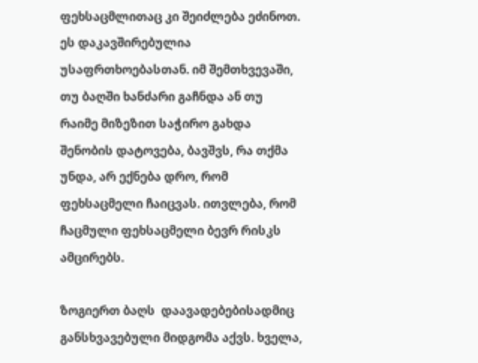ფეხსაცმლითაც კი შეიძლება ეძინოთ. ეს დაკავშირებულია უსაფრთხოებასთან. იმ შემთხვევაში, თუ ბაღში ხანძარი გაჩნდა ან თუ რაიმე მიზეზით საჭირო გახდა შენობის დატოვება, ბავშვს, რა თქმა უნდა, არ ექნება დრო, რომ ფეხსაცმელი ჩაიცვას. ითვლება, რომ ჩაცმული ფეხსაცმელი ბევრ რისკს ამცირებს.

ზოგიერთ ბაღს  დაავადებებისადმიც  განსხვავებული მიდგომა აქვს. ხველა,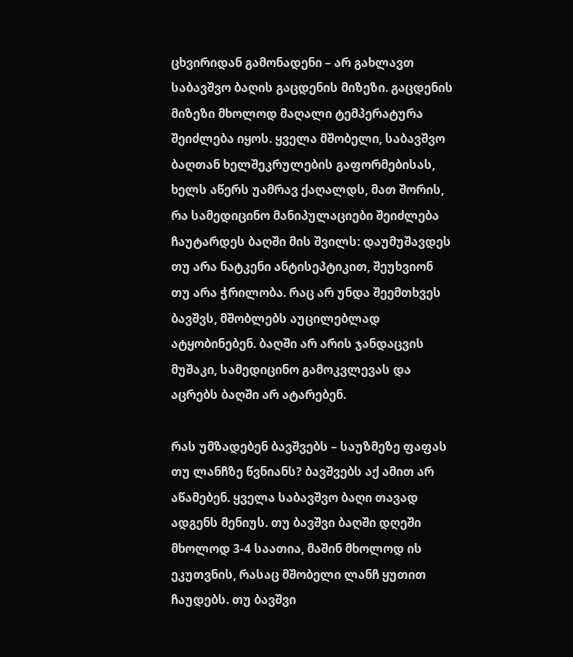ცხვირიდან გამონადენი – არ გახლავთ საბავშვო ბაღის გაცდენის მიზეზი. გაცდენის მიზეზი მხოლოდ მაღალი ტემპერატურა შეიძლება იყოს. ყველა მშობელი, საბავშვო ბაღთან ხელშეკრულების გაფორმებისას, ხელს აწერს უამრავ ქაღალდს, მათ შორის, რა სამედიცინო მანიპულაციები შეიძლება ჩაუტარდეს ბაღში მის შვილს: დაუმუშავდეს თუ არა ნატკენი ანტისეპტიკით, შეუხვიონ თუ არა ჭრილობა. რაც არ უნდა შეემთხვეს ბავშვს, მშობლებს აუცილებლად ატყობინებენ. ბაღში არ არის ჯანდაცვის მუშაკი, სამედიცინო გამოკვლევას და აცრებს ბაღში არ ატარებენ.

რას უმზადებენ ბავშვებს – საუზმეზე ფაფას თუ ლანჩზე წვნიანს? ბავშვებს აქ ამით არ აწამებენ. ყველა საბავშვო ბაღი თავად ადგენს მენიუს. თუ ბავშვი ბაღში დღეში მხოლოდ 3-4 საათია, მაშინ მხოლოდ ის ეკუთვნის, რასაც მშობელი ლანჩ ყუთით ჩაუდებს. თუ ბავშვი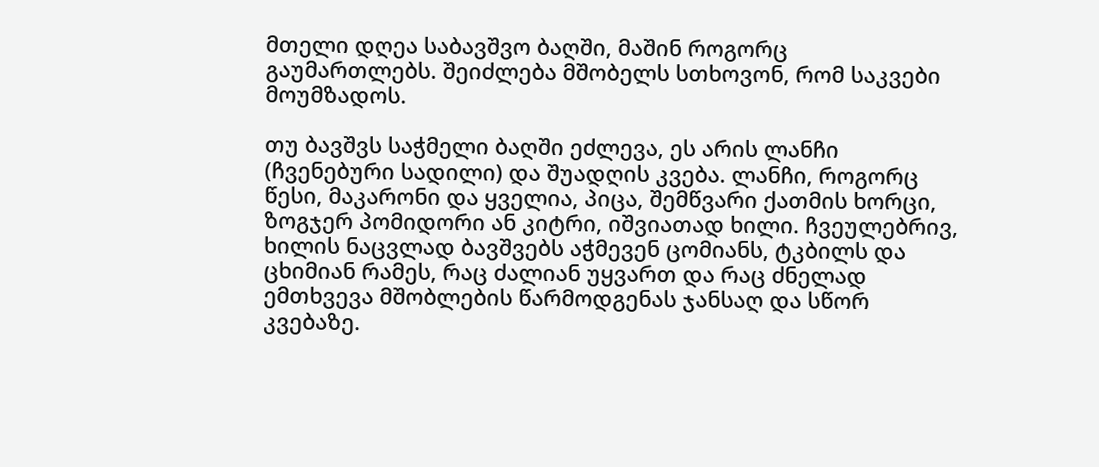მთელი დღეა საბავშვო ბაღში, მაშინ როგორც გაუმართლებს. შეიძლება მშობელს სთხოვონ, რომ საკვები მოუმზადოს.

თუ ბავშვს საჭმელი ბაღში ეძლევა, ეს არის ლანჩი (ჩვენებური სადილი) და შუადღის კვება. ლანჩი, როგორც წესი, მაკარონი და ყველია, პიცა, შემწვარი ქათმის ხორცი, ზოგჯერ პომიდორი ან კიტრი, იშვიათად ხილი. ჩვეულებრივ, ხილის ნაცვლად ბავშვებს აჭმევენ ცომიანს, ტკბილს და ცხიმიან რამეს, რაც ძალიან უყვართ და რაც ძნელად ემთხვევა მშობლების წარმოდგენას ჯანსაღ და სწორ კვებაზე.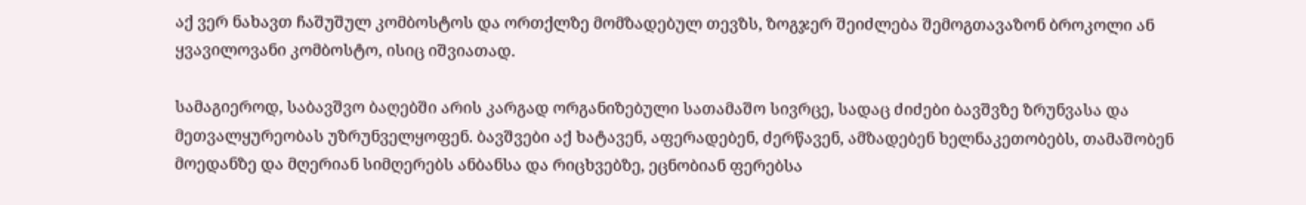აქ ვერ ნახავთ ჩაშუშულ კომბოსტოს და ორთქლზე მომზადებულ თევზს, ზოგჯერ შეიძლება შემოგთავაზონ ბროკოლი ან ყვავილოვანი კომბოსტო, ისიც იშვიათად.

სამაგიეროდ, საბავშვო ბაღებში არის კარგად ორგანიზებული სათამაშო სივრცე, სადაც ძიძები ბავშვზე ზრუნვასა და მეთვალყურეობას უზრუნველყოფენ. ბავშვები აქ ხატავენ, აფერადებენ, ძერწავენ, ამზადებენ ხელნაკეთობებს, თამაშობენ მოედანზე და მღერიან სიმღერებს ანბანსა და რიცხვებზე, ეცნობიან ფერებსა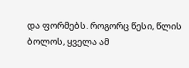და ფორმებს. როგორც წესი, წლის ბოლოს, ყველა ამ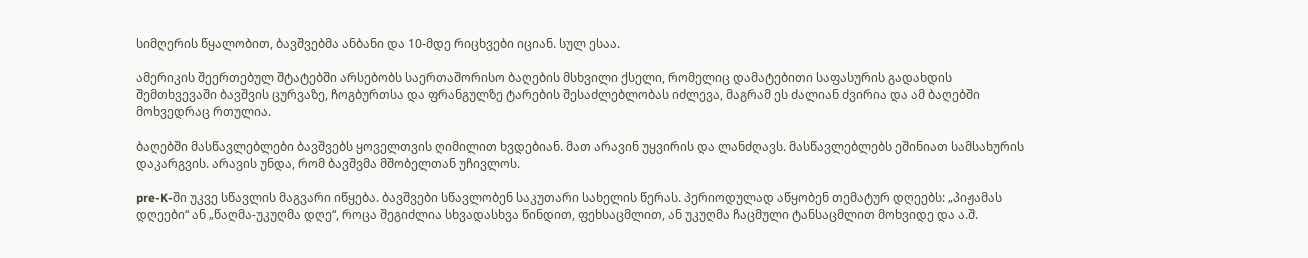სიმღერის წყალობით, ბავშვებმა ანბანი და 10-მდე რიცხვები იციან. სულ ესაა.

ამერიკის შეერთებულ შტატებში არსებობს საერთაშორისო ბაღების მსხვილი ქსელი, რომელიც დამატებითი საფასურის გადახდის შემთხვევაში ბავშვის ცურვაზე, ჩოგბურთსა და ფრანგულზე ტარების შესაძლებლობას იძლევა, მაგრამ ეს ძალიან ძვირია და ამ ბაღებში მოხვედრაც რთულია.

ბაღებში მასწავლებლები ბავშვებს ყოველთვის ღიმილით ხვდებიან. მათ არავინ უყვირის და ლანძღავს. მასწავლებლებს ეშინიათ სამსახურის დაკარგვის. არავის უნდა, რომ ბავშვმა მშობელთან უჩივლოს.

pre-K-ში უკვე სწავლის მაგვარი იწყება. ბავშვები სწავლობენ საკუთარი სახელის წერას. პერიოდულად აწყობენ თემატურ დღეებს: „პიჟამას დღეები“ ან „წაღმა-უკუღმა დღე“, როცა შეგიძლია სხვადასხვა წინდით, ფეხსაცმლით, ან უკუღმა ჩაცმული ტანსაცმლით მოხვიდე და ა.შ.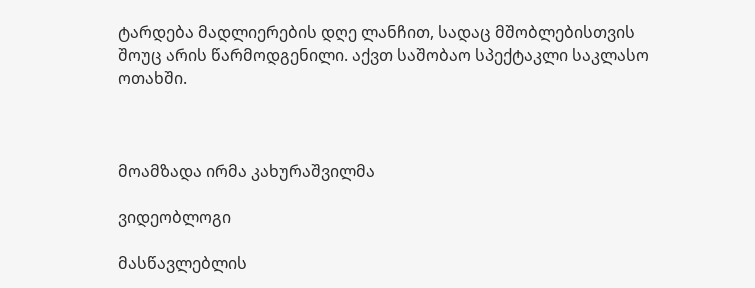ტარდება მადლიერების დღე ლანჩით, სადაც მშობლებისთვის შოუც არის წარმოდგენილი. აქვთ საშობაო სპექტაკლი საკლასო ოთახში.



მოამზადა ირმა კახურაშვილმა

ვიდეობლოგი

მასწავლებლის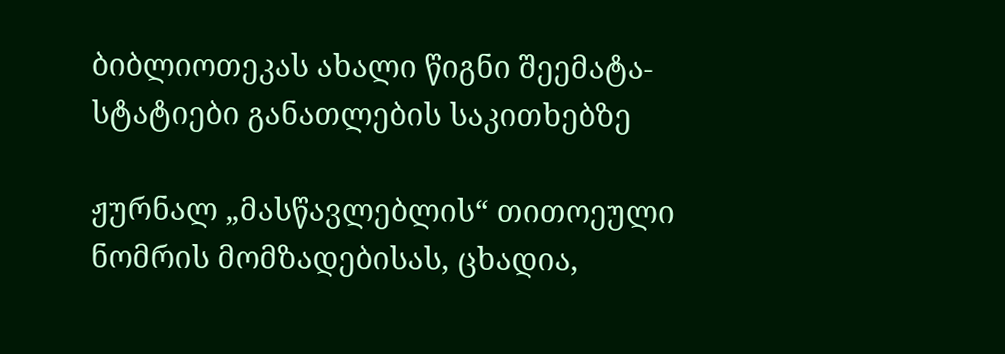ბიბლიოთეკას ახალი წიგნი შეემატა- სტატიები განათლების საკითხებზე

ჟურნალ „მასწავლებლის“ თითოეული ნომრის მომზადებისას, ცხადია,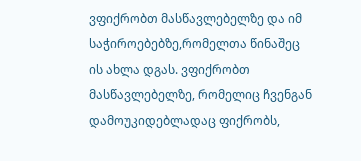ვფიქრობთ მასწავლებელზე და იმ საჭიროებებზე,რომელთა წინაშეც ის ახლა დგას. ვფიქრობთ მასწავლებელზე, რომელიც ჩვენგან დამოუკიდებლადაც ფიქრობს,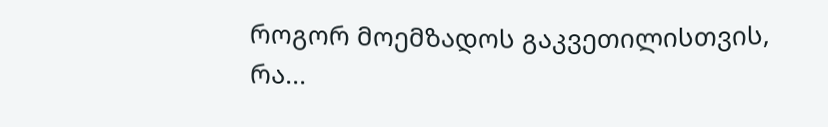როგორ მოემზადოს გაკვეთილისთვის, რა...